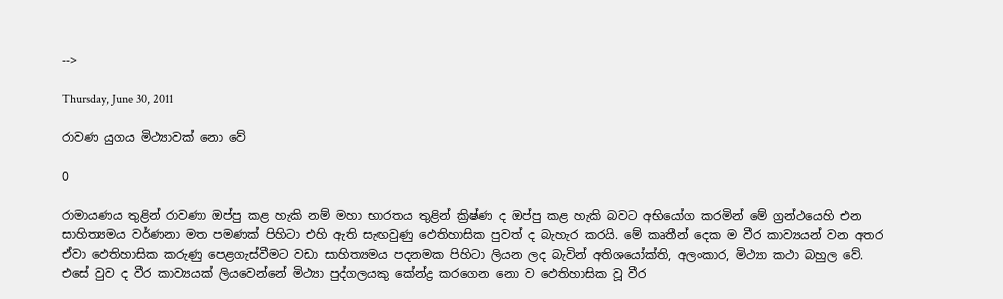-->

Thursday, June 30, 2011

රාවණ යුගය මිථ්‍යාවක්‌ නො වේ

0

රාමායණය තුළින් රාවණා ඔප්පු කළ හැකි නම් මහා භාරතය තුළින් ක්‍රිෂ්ණ ද ඔප්පු කළ හැකි බවට අභියෝග කරමින් මේ ග්‍රන්ථයෙහි එන සාහිත්‍යමය වර්ණනා මත පමණක්‌ පිහිටා එහි ඇති සැඟවුණු ඵෙතිහාසික පුවත් ද බැහැර කරයි. මේ කෘතීන් දෙක ම වීර කාව්‍යයන් වන අතර ඒවා ඵෙතිහාසික කරුණු පෙළගැස්‌වීමට වඩා සාහිත්‍යමය පදනමක පිහිටා ලියන ලද බැවින් අතිශයෝක්‌ති, අලංකාර, මිථ්‍යා කථා බහුල වේ. එසේ වුව ද වීර කාව්‍යයක්‌ ලියවෙන්නේ මිථ්‍යා පුද්ගලයකු කේන්ද්‍ර කරගෙන නො ව ඵෙතිහාසික වූ වීර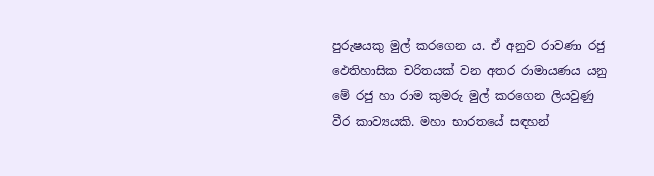පුරුෂයකු මුල් කරගෙන ය. ඒ අනුව රාවණා රජු ඵෙතිහාසික චරිතයක්‌ වන අතර රාමායණය යනු මේ රජු හා රාම කුමරු මුල් කරගෙන ලියවුණු වීර කාව්‍යයකි. මහා භාරතයේ සඳහන්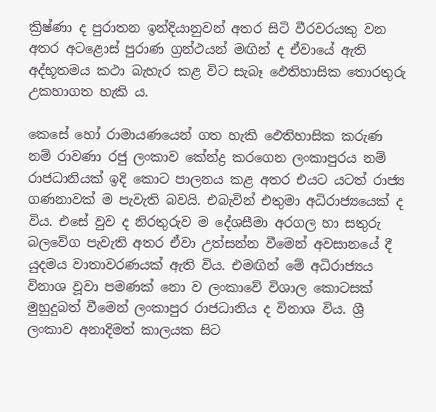ක්‍රිෂ්ණා ද පුරාතන ඉන්දියානුවන් අතර සිටි වීරවරයකු වන අතර අටළොස්‌ පුරාණ ග්‍රන්ථයන් මඟින් ද ඒවායේ ඇති අද්භූතමය කථා බැහැර කළ විට සැබෑ ඵෙතිහාසික තොරතුරු උකහාගත හැකි ය.

කෙසේ හෝ රාමායණයෙන් ගත හැකි ඵෙතිහාසික කරුණ නම් රාවණා රජු ලංකාව කේන්ද්‍ර කරගෙන ලංකාපුරය නම් රාජධානියක්‌ ඉදි කොට පාලනය කළ අතර එයට යටත් රාජ්‍ය ගණනාවක්‌ ම පැවැති බවයි. එබැවින් එතුමා අධිරාජ්‍යයෙක්‌ ද විය. එසේ වුව ද නිරතුරුව ම දේශසීමා අරගල හා සතුරු බලවේග පැවැති අතර ඒවා උත්සන්න වීමෙන් අවසානයේ දී යුදමය වාතාවරණයක්‌ ඇති විය. එමඟින් මේ අධිරාජ්‍යය විනාශ වූවා පමණක්‌ නො ව ලංකාවේ විශාල කොටසක්‌ මුහුදුබත් වීමෙන් ලංකාපුර රාජධානිය ද විනාශ විය. ශ්‍රී ලංකාව අනාදිමත් කාලයක සිට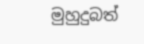මුහුදුබත්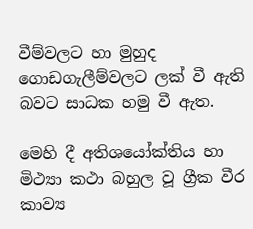වීම්වලට හා මුහුද ගොඩගැලීම්වලට ලක්‌ වී ඇති බවට සාධක හමු වී ඇත.

මෙහි දී අතිශයෝක්‌තිය හා මිථ්‍යා කථා බහුල වූ ග්‍රීක වීර කාව්‍ය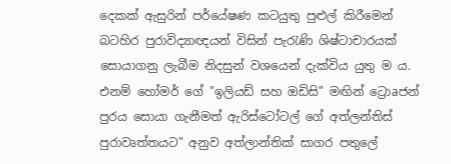දෙකක්‌ ඇසුරින් පර්යේෂණ කටයුතු පුළුල් කිරීමෙන් බටහිර පුරාවිද්‍යාඥයන් විසින් පැරැණි ශිෂ්ටාචාරයක්‌ සොයාගනු ලැබීම නිදසුන් වශයෙන් දැක්‌විය යුතු ම ය. එනම් හෝමර් ගේ "ඉලියඩ් සහ ඔඩිසි" මඟින් ට්‍රොaජන් පුරය සොයා ගැනීමත් ඇරිස්‌ටෝටල් ගේ අත්ලන්තිස්‌ පුරාවෘත්තයට" අනුව අත්ලාන්තික්‌ සාගර පතුලේ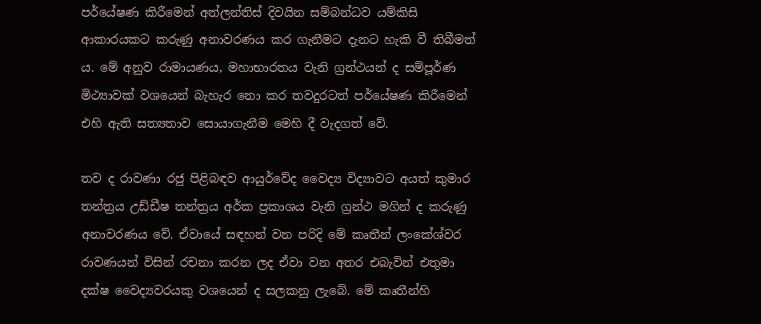පර්යේෂණ කිරීමෙන් අත්ලන්තිස්‌ දිවයින සම්බන්ධව යම්කිසි ආකාරයකට කරුණු අනාවරණය කර ගැනීමට දැනට හැකි වී තිබීමත් ය. මේ අනුව රාමායණය, මහාභාරතය වැනි ග්‍රන්ථයන් ද සම්පූර්ණ මිථ්‍යාවක්‌ වශයෙන් බැහැර නො කර තවදුරටත් පර්යේෂණ කිරීමෙන් එහි ඇති සත්‍යතාව සොයාගැනීම මෙහි දී වැදගත් වේ.

තව ද රාවණා රජු පිළිබඳව ආයුර්වේද වෛද්‍ය විද්‍යාවට අයත් කුමාර තන්ත්‍රය උඩ්ඩීෂ තන්ත්‍රය අර්ක ප්‍රකාශය වැනි ග්‍රන්ථ මගින් ද කරුණු අනාවරණය වේ. ඒවායේ සඳහන් වන පරිදි මේ කෘතීන් ලංකේශ්වර රාවණයන් විසින් රචනා කරන ලද ඒවා වන අතර එබැවින් එතුමා දක්‌ෂ වෛද්‍යවරයකු වශයෙන් ද සලකනු ලැබේ. මේ කෘතීන්හි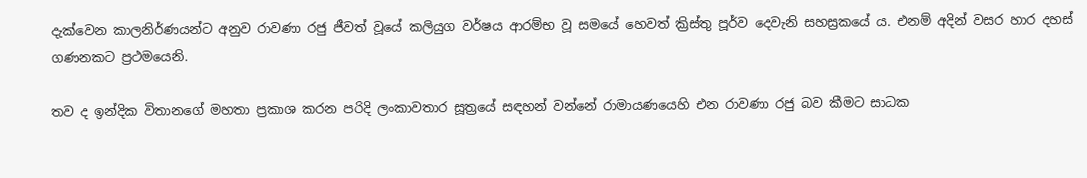දැක්‌වෙන කාලනිර්ණයන්ට අනුව රාවණා රජු ජීවත් වූයේ කලියුග වර්ෂය ආරම්භ වූ සමයේ හෙවත් ක්‍රිස්‌තු පූර්ව දෙවැනි සහස්‍රකයේ ය. එනම් අදින් වසර හාර දහස්‌ ගණනකට ප්‍රථමයෙනි.

තව ද ඉන්දික විතානගේ මහතා ප්‍රකාශ කරන පරිදි ලංකාවතාර සූත්‍රයේ සඳහන් වන්නේ රාමායණයෙහි එන රාවණා රජු බව කීමට සාධක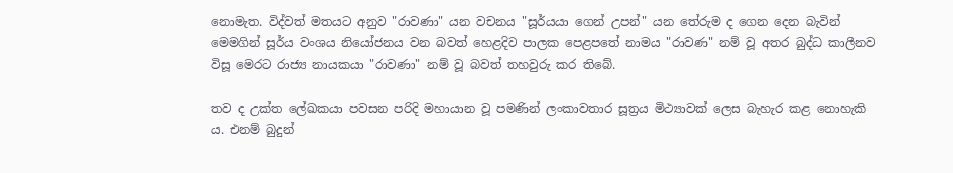නොමැත. විද්වත් මතයට අනුව "රාවණා" යන වචනය "සූර්යයා ගෙන් උපන්" යන තේරුම ද ගෙන දෙන බැවින් මෙමගින් සූර්ය වංශය නියෝජනය වන බවත් හෙළදිව පාලක පෙළපතේ නාමය "රාවණ" නම් වූ අතර බුද්ධ කාලීනව විසූ මෙරට රාජ්‍ය නායකයා "රාවණා" නම් වූ බවත් තහවුරු කර තිබේ.

තව ද උක්‌ත ලේඛකයා පවසන පරිදි මහායාන වූ පමණින් ලංකාවතාර සූත්‍රය මිථ්‍යාවක්‌ ලෙස බැහැර කළ නොහැකි ය. එනම් බුදුන්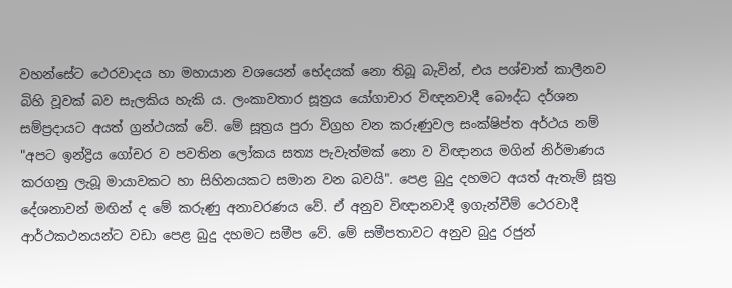වහන්සේට ථෙරවාදය හා මහායාන වශයෙන් භේදයක්‌ නො තිබූ බැවින්, එය පශ්චාත් කාලීනව බිහි වූවක්‌ බව සැලකිය හැකි ය. ලංකාවතාර සූත්‍රය යෝගාචාර විඥනවාදී බෞද්ධ දර්ශන සම්ප්‍රදායට අයත් ග්‍රන්ථයක්‌ වේ. මේ සූත්‍රය පුරා විග්‍රහ වන කරුණුවල සංක්‌ෂිප්ත අර්ථය නම් "අපට ඉන්ද්‍රිය ගෝචර ව පවතින ලෝකය සත්‍ය පැවැත්මක්‌ නො ව විඥානය මගින් නිර්මාණය කරගනු ලැබූ මායාවකට හා සිහිනයකට සමාන වන බවයි". පෙළ බුදු දහමට අයත් ඇතැම් සූත්‍ර දේශනාවන් මඟින් ද මේ කරුණු අනාවරණය වේ. ඒ අනුව විඥානවාදී ඉගැන්වීම් ථෙරවාදී ආර්ථකථනයන්ට වඩා පෙළ බුදු දහමට සමීප වේ. මේ සමීපතාවට අනුව බුදු රජුන්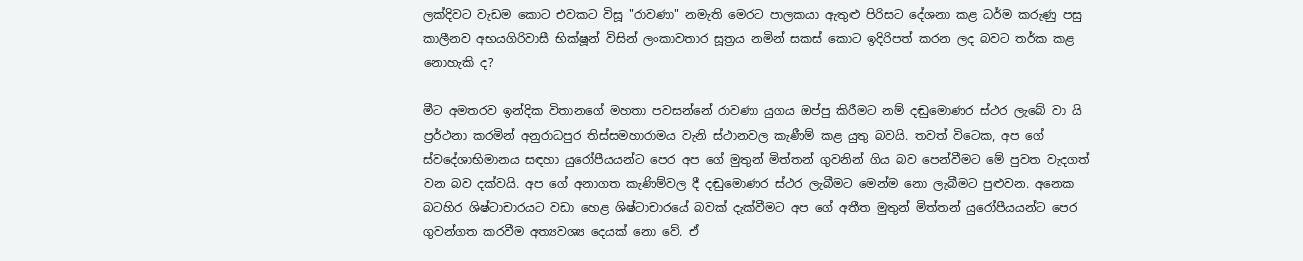ලක්‌දිවට වැඩම කොට එවකට විසූ "රාවණා" නමැති මෙරට පාලකයා ඇතුළු පිරිසට දේශනා කළ ධර්ම කරුණු පසු කාලීනව අභයගිරිවාසී භික්‌ෂූන් විසින් ලංකාවතාර සූත්‍රය නමින් සකස්‌ කොට ඉදිරිපත් කරන ලද බවට තර්ක කළ නොහැකි ද?

මීට අමතරව ඉන්දික විතානගේ මහතා පවසන්නේ රාවණා යුගය ඔප්පු කිරීමට නම් දඬුමොණර ස්‌ථර ලැබේ වා යි ප්‍රර්ථනා කරමින් අනුරාධපුර තිස්‌සමහාරාමය වැනි ස්‌ථානවල කැණීම් කළ යුතු බවයි. තවත් විටෙක, අප ගේ ස්‌වදේශාභිමානය සඳහා යුරෝපීයයන්ට පෙර අප ගේ මුතුන් මිත්තන් ගුවනින් ගිය බව පෙන්වීමට මේ පුවත වැදගත් වන බව දක්‌වයි. අප ගේ අනාගත කැණිම්වල දී දඬුමොණර ස්‌ථර ලැබීමට මෙන්ම නො ලැබීමට පුළුවන. අනෙක බටහිර ශිෂ්ටාචාරයට වඩා හෙළ ශිෂ්ටාචාරයේ බවක්‌ දැක්‌වීමට අප ගේ අතීත මුතුන් මිත්තන් යුරෝපීයයන්ට පෙර ගුවන්ගත කරවීම අත්‍යවශ්‍ය දෙයක්‌ නො වේ. ඒ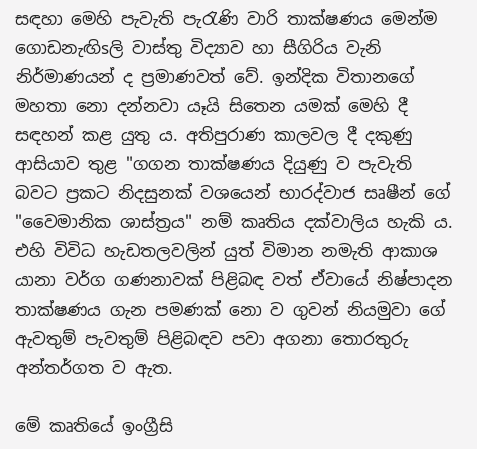සඳහා මෙහි පැවැති පැරැණි වාරි තාක්‌ෂණය මෙන්ම ගොඩනැඟිsලි වාස්‌තු විද්‍යාව හා සීගිරිය වැනි නිර්මාණයන් ද ප්‍රමාණවත් වේ. ඉන්දික විතානගේ මහතා නො දන්නවා යෑයි සිතෙන යමක්‌ මෙහි දී සඳහන් කළ යුතු ය. අතිපුරාණ කාලවල දී දකුණු ආසියාව තුළ "ගගන තාක්‌ෂණය දියුණු ව පැවැති බවට ප්‍රකට නිදසුනක්‌ වශයෙන් භාරද්වාජ සෘෂීන් ගේ "වෛමානික ශාස්‌ත්‍රය" නම් කෘතිය දක්‌වාලිය හැකි ය. එහි විවිධ හැඩතලවලින් යුත් විමාන නමැති ආකාශ යානා වර්ග ගණනාවක්‌ පිළිබඳ වත් ඒවායේ නිෂ්පාදන තාක්‌ෂණය ගැන පමණක්‌ නො ව ගුවන් නියමුවා ගේ ඇවතුම් පැවතුම් පිළිබඳව පවා අගනා තොරතුරු අන්තර්ගත ව ඇත.

මේ කෘතියේ ඉංග්‍රීසි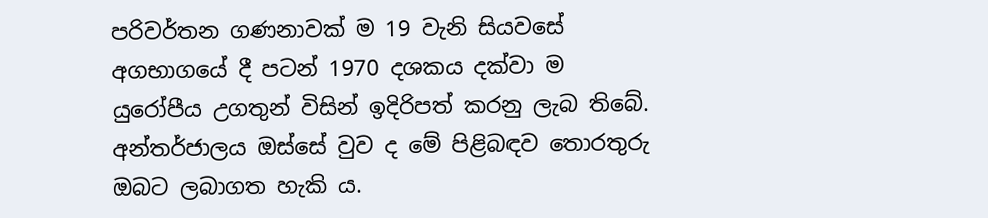පරිවර්තන ගණනාවක්‌ ම 19 වැනි සියවසේ අගභාගයේ දී පටන් 1970 දශකය දක්‌වා ම යුරෝපීය උගතුන් විසින් ඉදිරිපත් කරනු ලැබ තිබේ. අන්තර්ජාලය ඔස්‌සේ වුව ද මේ පිළිබඳව තොරතුරු ඔබට ලබාගත හැකි ය.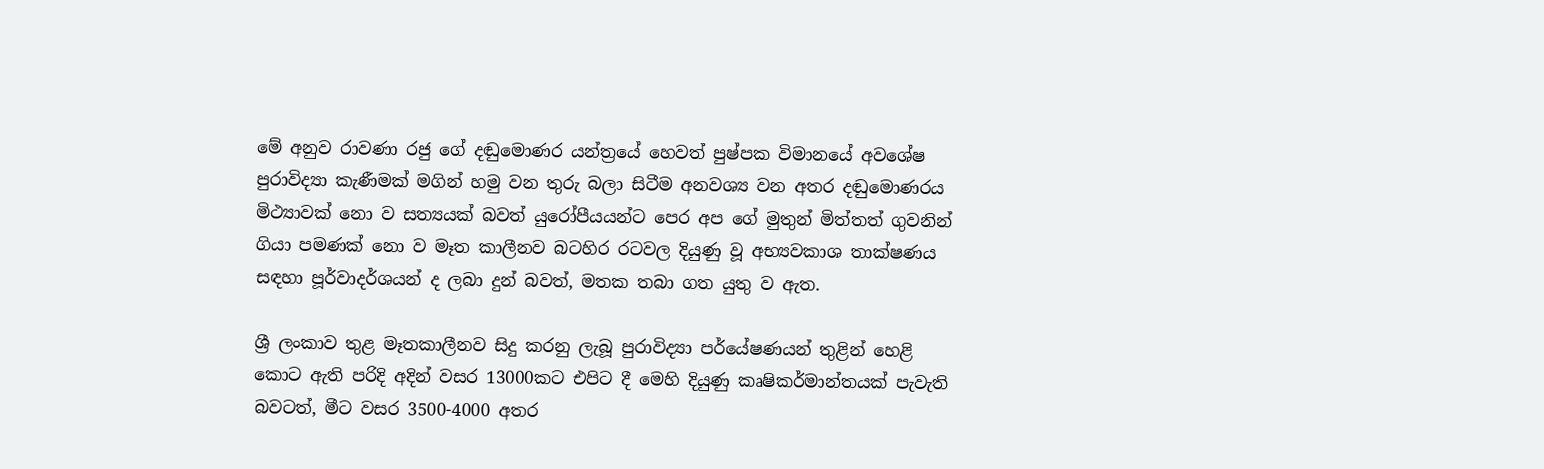මේ අනුව රාවණා රජු ගේ දඬුමොණර යන්ත්‍රයේ හෙවත් පුෂ්පක විමානයේ අවශේෂ පුරාවිද්‍යා කැණීමක්‌ මගින් හමු වන තුරු බලා සිටීම අනවශ්‍ය වන අතර දඬුමොණරය මිථ්‍යාවක්‌ නො ව සත්‍යයක්‌ බවත් යුරෝපීයයන්ට පෙර අප ගේ මුතුන් මිත්තත් ගුවනින් ගියා පමණක්‌ නො ව මෑත කාලීනව බටහිර රටවල දියුණු වූ අභ්‍යවකාශ තාක්‌ෂණය සඳහා පූර්වාදර්ශයන් ද ලබා දුන් බවත්, මතක තබා ගත යුතු ව ඇත.

ශ්‍රී ලංකාව තුළ මෑතකාලීනව සිදු කරනු ලැබූ පුරාවිද්‍යා පර්යේෂණයන් තුළින් හෙළි කොට ඇති පරිදි අදින් වසර 13000කට එපිට දී මෙහි දියුණු කෘෂිකර්මාන්තයක්‌ පැවැති බවටත්, මීට වසර 3500-4000 අතර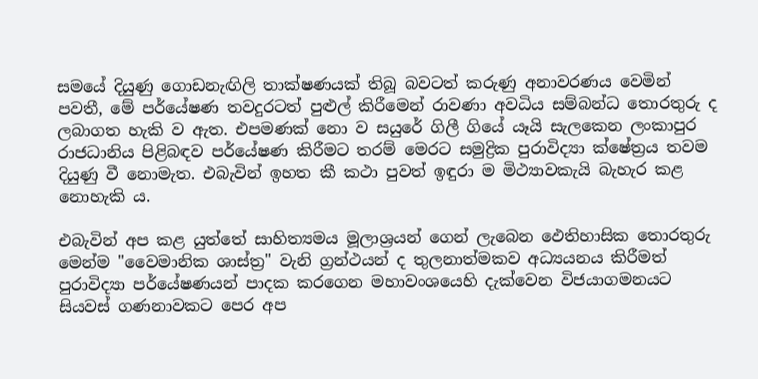සමයේ දියුණු ගොඩනැඟිලි තාක්‌ෂණයක්‌ තිබූ බවටත් කරුණු අනාවරණය වෙමින් පවතී, මේ පර්යේෂණ තවදුරටත් පුළුල් කිරීමෙන් රාවණා අවධිය සම්බන්ධ තොරතුරු ද ලබාගත හැකි ව ඇත. එපමණක්‌ නො ව සයුරේ ගිලී ගියේ යෑයි සැලකෙන ලංකාපුර රාජධානිය පිළිබඳව පර්යේෂණ කිරීමට තරම් මෙරට සමුද්‍රික පුරාවිද්‍යා ක්‌ෂේත්‍රය තවම දියුණු වී නොමැත. එබැවින් ඉහත කී කථා පුවත් ඉඳුරා ම මිථ්‍යාවකැයි බැහැර කළ නොහැකි ය.

එබැවින් අප කළ යුත්තේ සාහිත්‍යමය මූලාශ්‍රයන් ගෙන් ලැබෙන ඵෙතිහාසික තොරතුරු මෙන්ම "වෛමානික ශාස්‌ත්‍ර" වැනි ග්‍රන්ථයන් ද තුලනාත්මකව අධ්‍යයනය කිරීමත් පුරාවිද්‍යා පර්යේෂණයන් පාදක කරගෙන මහාවංශයෙහි දැක්‌වෙන විජයාගමනයට සියවස්‌ ගණනාවකට පෙර අප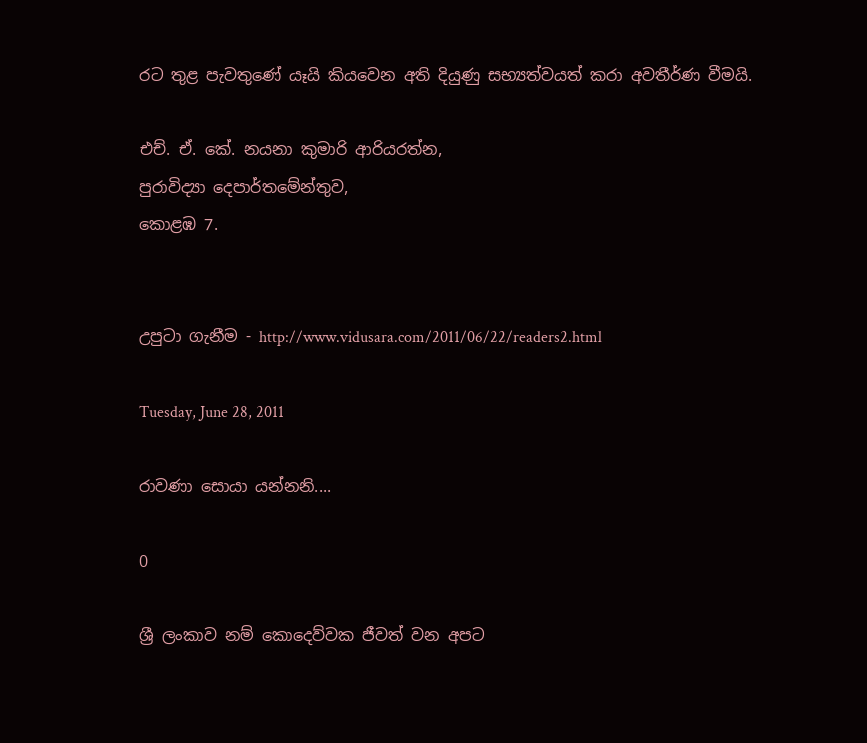රට තුළ පැවතුණේ යෑයි කියවෙන අති දියුණු සභ්‍යත්වයත් කරා අවතීර්ණ වීමයි.

එච්. ඒ. කේ. නයනා කුමාරි ආරියරත්න,
පුරාවිද්‍යා දෙපාර්තමේන්තුව,
කොළඹ 7.


උපුටා ගැනීම - http://www.vidusara.com/2011/06/22/readers2.html

Tuesday, June 28, 2011

රාවණා සොයා යන්නනි....

0

ශ්‍රී ලංකාව නම් කොදෙව්වක ජීවත් වන අපට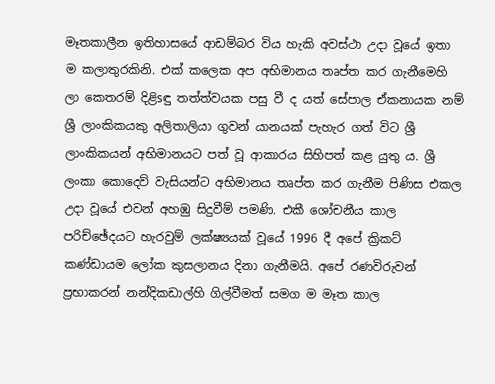මෑතකාලීන ඉතිහාසයේ ආඩම්බර විය හැකි අවස්‌ථා උදා වූයේ ඉතා ම කලාතුරකිනි. එක්‌ කලෙක අප අභිමානය තෘප්ත කර ගැනීමෙහි ලා කෙතරම් දිළිsඳු තත්ත්වයක පසු වී ද යත් සේපාල ඒකනායක නම් ශ්‍රී ලාංකිකයකු අලිතාලියා ගුවන් යානයක්‌ පැහැර ගත් විට ශ්‍රී ලාංකිකයන් අභිමානයට පත් වූ ආකාරය සිහිපත් කළ යුතු ය. ශ්‍රී ලංකා කොදෙව් වැසියන්ට අභිමානය තෘප්ත කර ගැනීම පිණිස එකල උදා වූයේ එවන් අහඹු සිදුවීම් පමණි. එකී ශෝචනීය කාල පරිච්ඡේදයට හැරවුම් ලක්‌ෂ්‍යයක්‌ වූයේ 1996 දී අපේ ක්‍රිකට්‌ කණ්‌ඩායම ලෝක කුසලානය දිනා ගැනීමයි. අපේ රණවිරුවන් ප්‍රභාකරන් නන්දිකඩාල්හි ගිල්වීමත් සමග ම මෑත කාල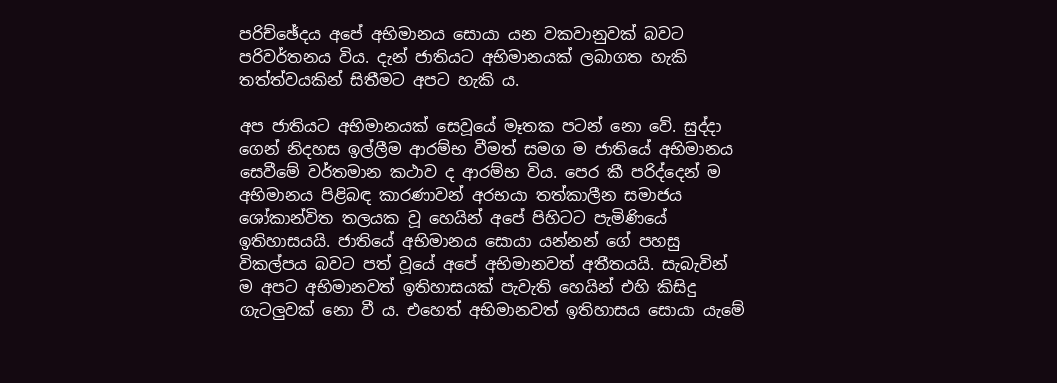පරිච්ඡේදය අපේ අභිමානය සොයා යන වකවානුවක්‌ බවට පරිවර්තනය විය. දැන් ජාතියට අභිමානයක්‌ ලබාගත හැකි තත්ත්වයකින් සිතීමට අපට හැකි ය.

අප ජාතියට අභිමානයක්‌ සෙවූයේ මෑතක පටන් නො වේ. සුද්දා ගෙන් නිදහස ඉල්ලීම ආරම්භ වීමත් සමග ම ජාතියේ අභිමානය සෙවීමේ වර්තමාන කථාව ද ආරම්භ විය. පෙර කී පරිද්දෙන් ම අභිමානය පිළිබඳ කාරණාවන් අරභයා තත්කාලීන සමාජය ශෝකාන්විත තලයක වූ හෙයින් අපේ පිහිටට පැමිණියේ ඉතිහාසයයි. ජාතියේ අභිමානය සොයා යන්නන් ගේ පහසු විකල්පය බවට පත් වූයේ අපේ අභිමානවත් අතීතයයි. සැබැවින් ම අපට අභිමානවත් ඉතිහාසයක්‌ පැවැති හෙයින් එහි කිසිදු ගැටලුවක්‌ නො වී ය. එහෙත් අභිමානවත් ඉතිහාසය සොයා යැමේ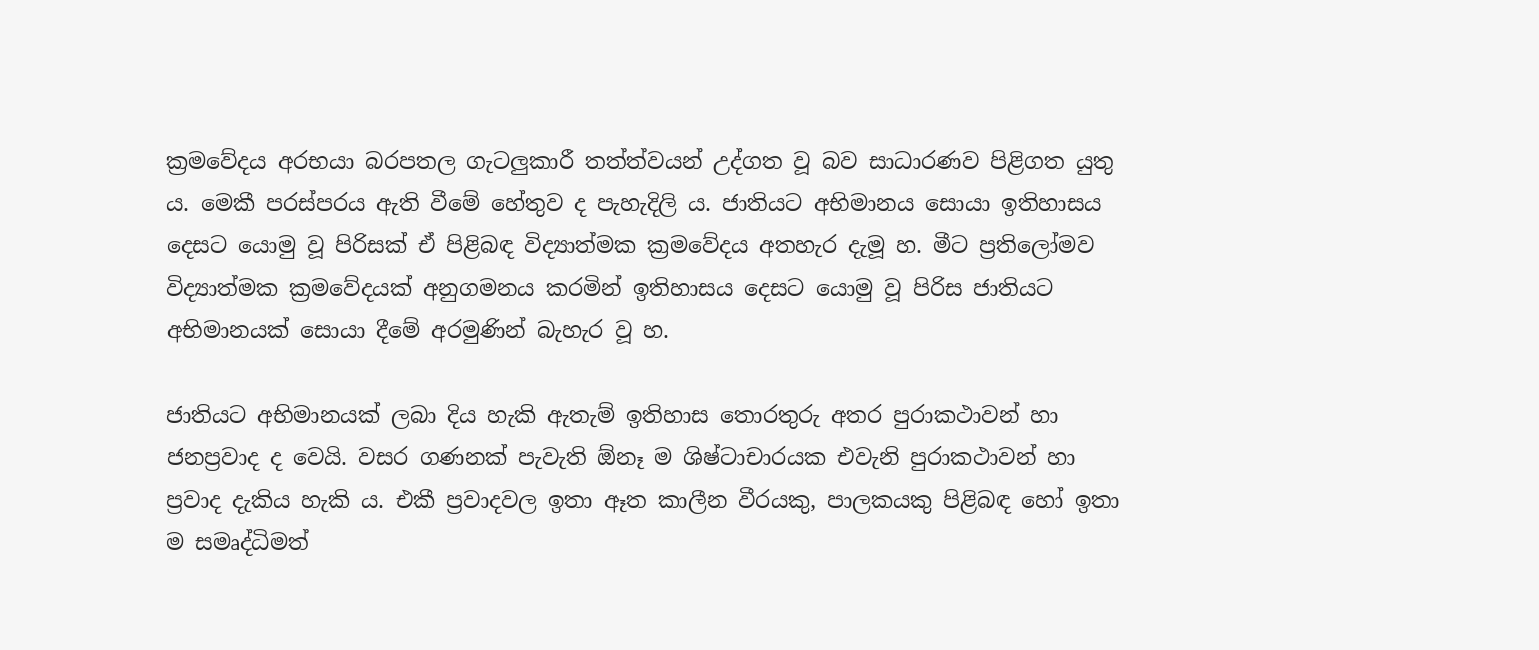ක්‍රමවේදය අරභයා බරපතල ගැටලුකාරී තත්ත්වයන් උද්ගත වූ බව සාධාරණව පිළිගත යුතු ය. මෙකී පරස්‌පරය ඇති වීමේ හේතුව ද පැහැදිලි ය. ජාතියට අභිමානය සොයා ඉතිහාසය දෙසට යොමු වූ පිරිසක්‌ ඒ පිළිබඳ විද්‍යාත්මක ක්‍රමවේදය අතහැර දැමූ හ. මීට ප්‍රතිලෝමව විද්‍යාත්මක ක්‍රමවේදයක්‌ අනුගමනය කරමින් ඉතිහාසය දෙසට යොමු වූ පිරිස ජාතියට අභිමානයක්‌ සොයා දීමේ අරමුණින් බැහැර වූ හ.

ජාතියට අභිමානයක්‌ ලබා දිය හැකි ඇතැම් ඉතිහාස තොරතුරු අතර පුරාකථාවන් හා ජනප්‍රවාද ද වෙයි. වසර ගණනක්‌ පැවැති ඕනෑ ම ශිෂ්ටාචාරයක එවැනි පුරාකථාවන් හා ප්‍රවාද දැකිය හැකි ය. එකී ප්‍රවාදවල ඉතා ඈත කාලීන වීරයකු, පාලකයකු පිළිබඳ හෝ ඉතා ම සමෘද්ධිමත්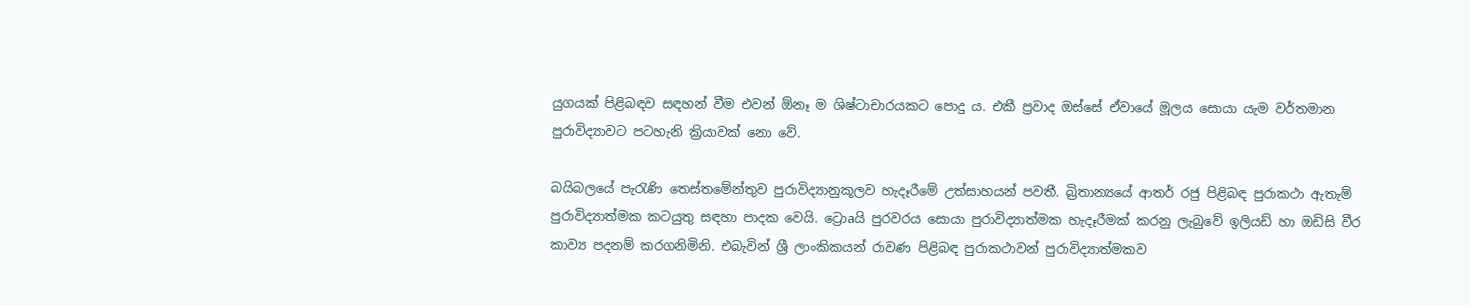යුගයක්‌ පිළිබඳව සඳහන් වීම එවන් ඕනෑ ම ශිෂ්ටාචාරයකට පොදු ය. එකී ප්‍රවාද ඔස්‌සේ ඒවායේ මූලය සොයා යැම වර්තමාන පුරාවිද්‍යාවට පටහැනි ක්‍රියාවක්‌ නො වේ.

බයිබලයේ පැරැණි තෙස්‌තමේන්තුව පුරාවිද්‍යානුකූලව හැදෑරීමේ උත්සාහයන් පවතී. බ්‍රිතාන්‍යයේ ආතර් රජු පිළිබඳ පුරාකථා ඇතැම් පුරාවිද්‍යාත්මක කටයුතු සඳහා පාදක වෙයි. ට්‍රොaයි පුරවරය සොයා පුරාවිද්‍යාත්මක හැදෑරීමක්‌ කරනු ලැබුවේ ඉලියඩ් හා ඔඩිසි වීර කාව්‍ය පදනම් කරගනිමිනි. එබැවින් ශ්‍රී ලාංකිකයන් රාවණ පිළිබඳ පුරාකථාවන් පුරාවිද්‍යාත්මකව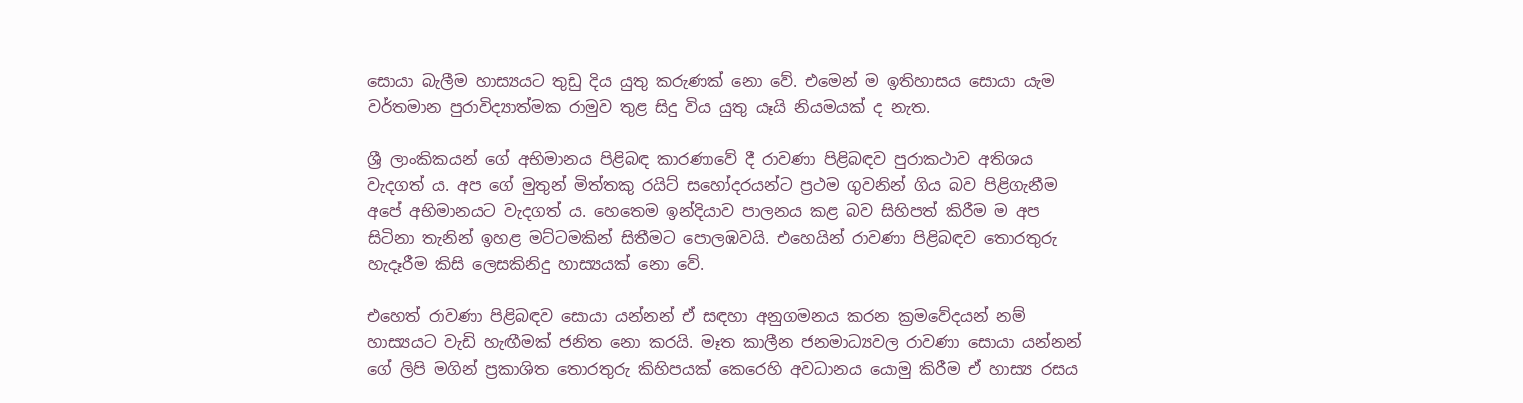සොයා බැලීම හාස්‍යයට තුඩු දිය යුතු කරුණක්‌ නො වේ. එමෙන් ම ඉතිහාසය සොයා යැම වර්තමාන පුරාවිද්‍යාත්මක රාමුව තුළ සිදු විය යුතු යෑයි නියමයක්‌ ද නැත.

ශ්‍රී ලාංකිකයන් ගේ අභිමානය පිළිබඳ කාරණාවේ දී රාවණා පිළිබඳව පුරාකථාව අතිශය වැදගත් ය. අප ගේ මුතුන් මිත්තකු රයිට්‌ සහෝදරයන්ට ප්‍රථම ගුවනින් ගිය බව පිළිගැනීම අපේ අභිමානයට වැදගත් ය. හෙතෙම ඉන්දියාව පාලනය කළ බව සිහිපත් කිරීම ම අප සිටිනා තැනින් ඉහළ මට්‌ටමකින් සිතීමට පොලඹවයි. එහෙයින් රාවණා පිළිබඳව තොරතුරු හැදෑරීම කිසි ලෙසකිනිදු හාස්‍යයක්‌ නො වේ.

එහෙත් රාවණා පිළිබඳව සොයා යන්නන් ඒ සඳහා අනුගමනය කරන ක්‍රමවේදයන් නම් හාස්‍යයට වැඩි හැඟීමක්‌ ජනිත නො කරයි. මෑත කාලීන ජනමාධ්‍යවල රාවණා සොයා යන්නන් ගේ ලිපි මගින් ප්‍රකාශිත තොරතුරු කිහිපයක්‌ කෙරෙහි අවධානය යොමු කිරීම ඒ හාස්‍ය රසය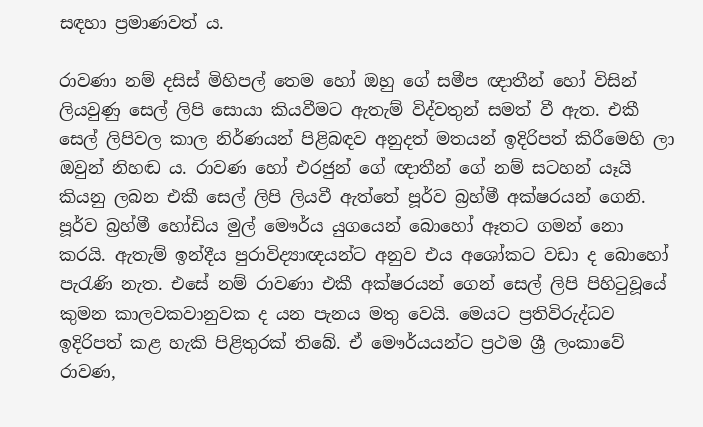සඳහා ප්‍රමාණවත් ය.

රාවණා නම් දසිස්‌ මිහිපල් තෙම හෝ ඔහු ගේ සමීප ඥාතීන් හෝ විසින් ලියවුණු සෙල් ලිපි සොයා කියවීමට ඇතැම් විද්වතුන් සමත් වී ඇත. එකී සෙල් ලිපිවල කාල නිර්ණයන් පිළිබඳව අනුදත් මතයන් ඉදිරිපත් කිරීමෙහි ලා ඔවුන් නිහඬ ය. රාවණ හෝ එරජුන් ගේ ඥාතීන් ගේ නම් සටහන් යෑයි කියනු ලබන එකී සෙල් ලිපි ලියවී ඇත්තේ පූර්ව බ්‍රහ්මී අක්‌ෂරයන් ගෙනි. පූර්ව බ්‍රහ්මී හෝඩිය මුල් මෞර්ය යුගයෙන් බොහෝ ඈතට ගමන් නො කරයි. ඇතැම් ඉන්දීය පුරාවිද්‍යාඥයන්ට අනුව එය අශෝකට වඩා ද බොහෝ පැරැණි නැත. එසේ නම් රාවණා එකී අක්‌ෂරයන් ගෙන් සෙල් ලිපි පිහිටුවූයේ කුමන කාලවකවානුවක ද යන පැනය මතු වෙයි. මෙයට ප්‍රතිවිරුද්ධව ඉදිරිපත් කළ හැකි පිළිතුරක්‌ තිබේ. ඒ මෞර්යයන්ට ප්‍රථම ශ්‍රී ලංකාවේ රාවණ,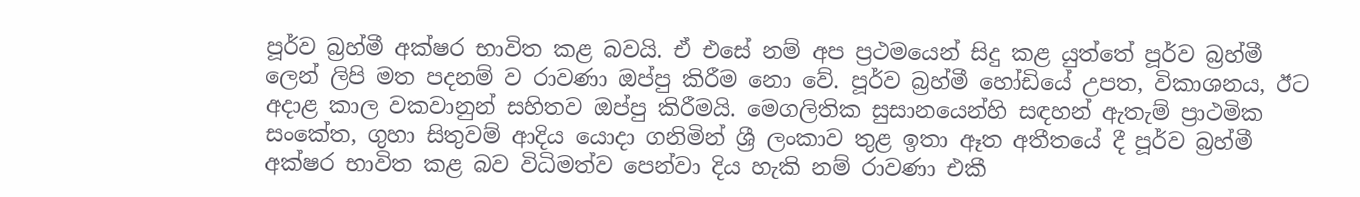පූර්ව බ්‍රහ්මී අක්‌ෂර භාවිත කළ බවයි. ඒ එසේ නම් අප ප්‍රථමයෙන් සිදු කළ යුත්තේ පූර්ව බ්‍රහ්මී ලෙන් ලිපි මත පදනම් ව රාවණා ඔප්පු කිරීම නො වේ. පූර්ව බ්‍රහ්මී හෝඩියේ උපත, විකාශනය, ඊට අදාළ කාල වකවානුන් සහිතව ඔප්පු කිරීමයි. මෙගලිතික සුසානයෙන්හි සඳහන් ඇතැම් ප්‍රාථමික සංකේත, ගුහා සිතුවම් ආදිය යොදා ගනිමින් ශ්‍රී ලංකාව තුළ ඉතා ඈත අතීතයේ දී පූර්ව බ්‍රහ්මී අක්‌ෂර භාවිත කළ බව විධිමත්ව පෙන්වා දිය හැකි නම් රාවණා එකී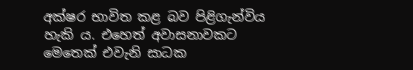අක්‌ෂර භාවිත කළ බව පිළිගැන්විය හැකි ය. එහෙත් අවාසනාවකට මෙතෙක්‌ එවැනි සාධක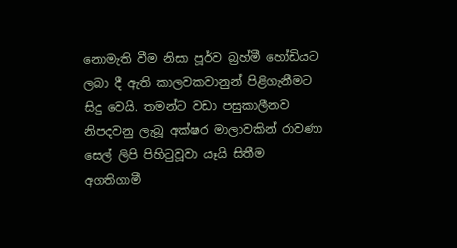නොමැති වීම නිසා පූර්ව බ්‍රහ්මී හෝඩියට ලබා දී ඇති කාලවකවානුන් පිළිගැනීමට සිදු වෙයි. තමන්ට වඩා පසුකාලීනව නිපදවනු ලැබූ අක්‌ෂර මාලාවකින් රාවණා සෙල් ලිපි පිහිටුවූවා යෑයි සිතීම අගතිගාමී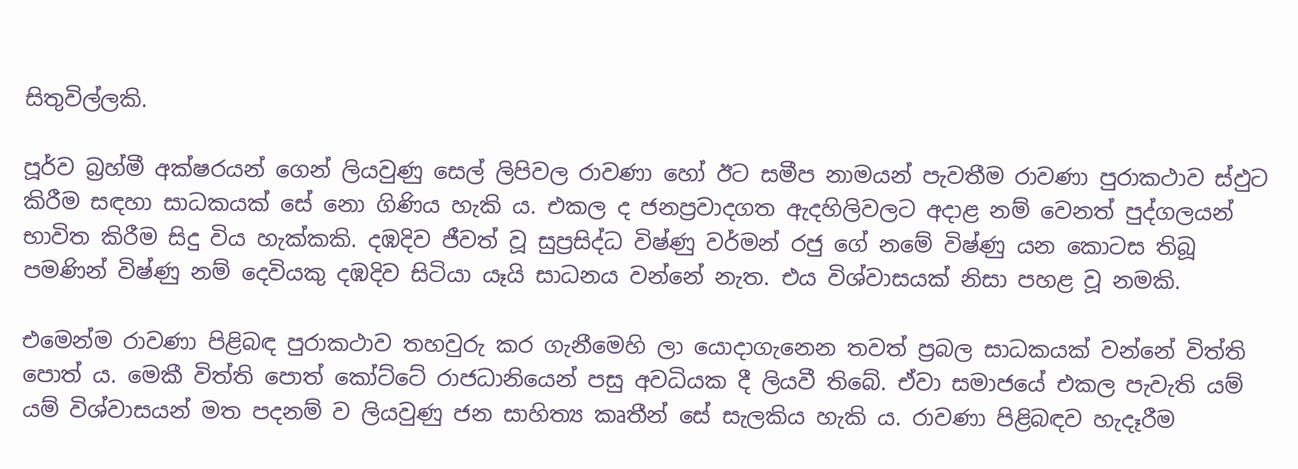සිතුවිල්ලකි.

පූර්ව බ්‍රහ්මී අක්‌ෂරයන් ගෙන් ලියවුණු සෙල් ලිපිවල රාවණා හෝ ඊට සමීප නාමයන් පැවතීම රාවණා පුරාකථාව ස්‌ඵුට කිරීම සඳහා සාධකයක්‌ සේ නො ගිණිය හැකි ය. එකල ද ජනප්‍රවාදගත ඇදහිලිවලට අදාළ නම් වෙනත් පුද්ගලයන් භාවිත කිරීම සිදු විය හැක්‌කකි. දඹදිව ජීවත් වූ සුප්‍රසිද්ධ විෂ්ණු වර්මන් රජු ගේ නමේ විෂ්ණු යන කොටස තිබූ පමණින් විෂ්ණු නම් දෙවියකු දඹදිව සිටියා යෑයි සාධනය වන්නේ නැත. එය විශ්වාසයක්‌ නිසා පහළ වූ නමකි.

එමෙන්ම රාවණා පිළිබඳ පුරාකථාව තහවුරු කර ගැනීමෙහි ලා යොදාගැනෙන තවත් ප්‍රබල සාධකයක්‌ වන්නේ විත්ති පොත් ය. මෙකී විත්ති පොත් කෝට්‌ටේ රාජධානියෙන් පසු අවධියක දී ලියවී තිබේ. ඒවා සමාජයේ එකල පැවැති යම් යම් විශ්වාසයන් මත පදනම් ව ලියවුණු ජන සාහිත්‍ය කෘතීන් සේ සැලකිය හැකි ය. රාවණා පිළිබඳව හැදෑරීම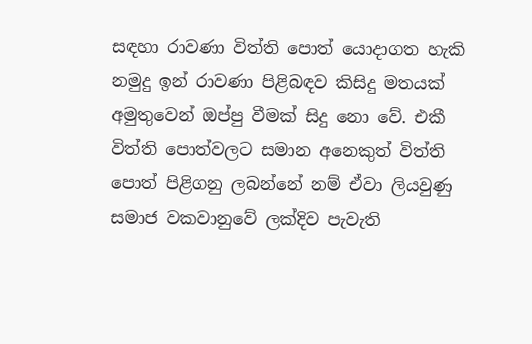සඳහා රාවණා විත්ති පොත් යොදාගත හැකි නමුදු ඉන් රාවණා පිළිබඳව කිසිදු මතයක්‌ අමුතුවෙන් ඔප්පු වීමක්‌ සිදු නො වේ. එකී විත්ති පොත්වලට සමාන අනෙකුත් විත්ති පොත් පිළිගනු ලබන්නේ නම් ඒවා ලියවුණු සමාජ වකවානුවේ ලක්‌දිව පැවැති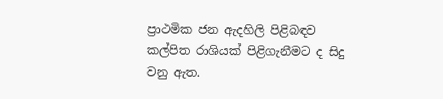ප්‍රාථමික ජන ඇදහිලි පිළිබඳව කල්පිත රාශියක්‌ පිළිගැනීමට ද සිදු වනු ඇත.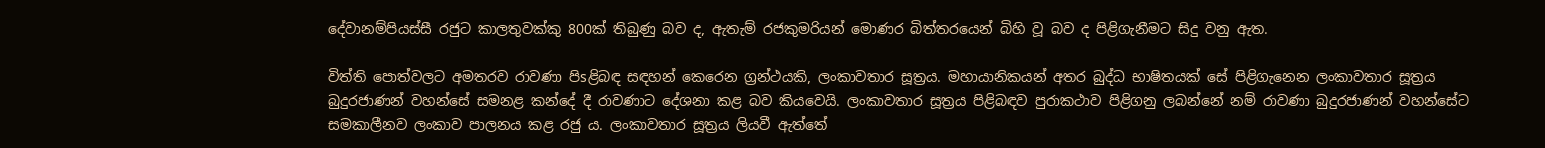දේවානම්පියස්‌සී රජුට කාලතුවක්‌කු 800ක්‌ තිබුණු බව ද, ඇතැම් රජකුමරියන් මොණර බිත්තරයෙන් බිහි වූ බව ද පිළිගැනීමට සිදු වනු ඇත.

විත්ති පොත්වලට අමතරව රාවණා පිsළිබඳ සඳහන් කෙරෙන ග්‍රන්ථයකි, ලංකාවතාර සූත්‍රය. මහායානිකයන් අතර බුද්ධ භාෂිතයක්‌ සේ පිළිගැනෙන ලංකාවතාර සූත්‍රය බුදුරජාණන් වහන්සේ සමනළ කන්දේ දී රාවණාට දේශනා කළ බව කියවෙයි. ලංකාවතාර සූත්‍රය පිළිබඳව පුරාකථාව පිළිගනු ලබන්නේ නම් රාවණා බුදුරජාණන් වහන්සේට සමකාලීනව ලංකාව පාලනය කළ රජු ය. ලංකාවතාර සූත්‍රය ලියවී ඇත්තේ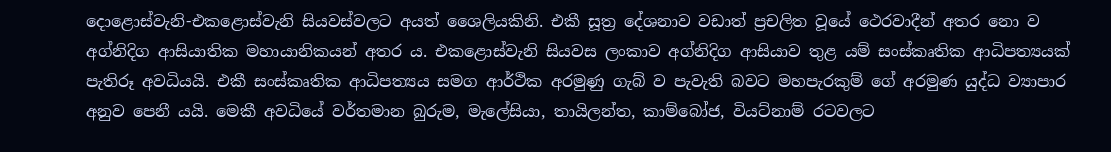දොළොස්‌වැනි-එකළොස්‌වැනි සියවස්‌වලට අයත් ශෛලියකිනි. එකී සූත්‍ර දේශනාව වඩාත් ප්‍රචලිත වූයේ ථෙරවාදීන් අතර නො ව අග්නිදිග ආසියාතික මහායානිකයන් අතර ය. එකළොස්‌වැනි සියවස ලංකාව අග්නිදිග ආසියාව තුළ යම් සංස්‌කෘතික ආධිපත්‍යයක්‌ පැතිරූ අවධියයි. එකී සංස්‌කෘතික ආධිපත්‍යය සමග ආර්ථික අරමුණු ගැබ් ව පැවැති බවට මහපැරකුම් ගේ අරමුණ යුද්ධ ව්‍යාපාර අනුව පෙනී යයි. මෙකී අවධියේ වර්තමාන බුරුම, මැලේසියා, තායිලන්ත, කාම්බෝජ, වියට්‌නාම් රටවලට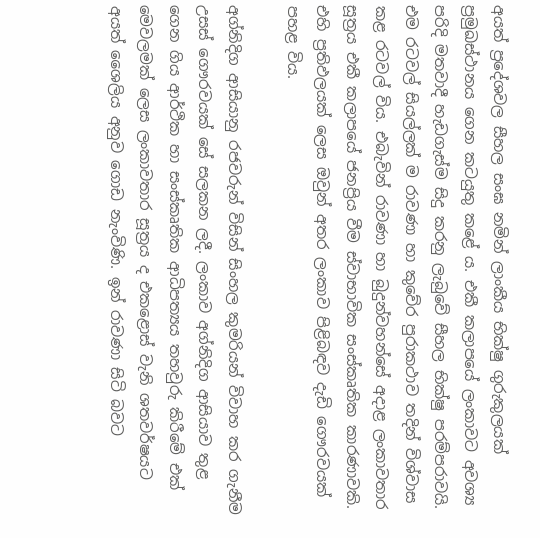අයත් ප්‍රදේශවල සීහල සංඝ නමින් ලාංකීය භික්‌ෂු ගුරුකුලයක්‌ ප්‍රමුඛස්‌ථානය ගෙන කටයුතු කළේ ය. එකී කලාපයේ ලංකාවට අවශ්‍ය පරිදි මතවාදී හැඩගැස්‌ම සිදු කරනු ලැබුවේ සීහල භික්‌ෂු පරම්පරාවයි. එම රටවල් සියල්ලක්‌ ම රාවණා හා කුවේර පුරාකථාව තදින් විශ්වාස කළ රටවල් විය. එබැවින් රාවණා හා බුදුන්වහන්සේ අදාළ ලංකාවතාර සූත්‍රය එකී කලාපයේ ජනප්‍රිය වීම ස්‌වාභාවික සංස්‌කෘතික කාරණාවකි. එහි ප්‍රතිඵලයක්‌ ලෙස ඔවුන් අතර ලංකාව පිළිබඳව දැඩි ගෞරවයක්‌ පහළ විය.

අග්නිදිග ආසියානු රජවරුන් විසින් සිංහල කුමරියන් විවාහ කර ගැනීම උසස්‌ ගෞරවයක්‌ සේ සලකන ලදී. ලංකාව අග්නිදිග ආසියාව තුළ ගෙන ගිය ආර්ථික හා සංස්‌කෘතික ආධිපත්‍යය තහවුරු කිරීමේ එක්‌ මෙවලමක්‌ ලෙස ලංකාවතාර සූත්‍රය ද එකළොස්‌ වැනි ශතවර්ෂයට අයත් ශෛලිය අනුව ගොඩ නැංවිණි. ඉන් රාවණා සිටි බවට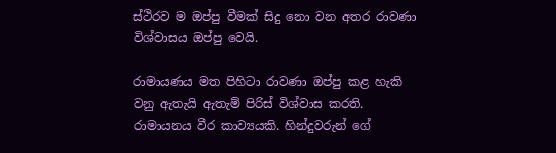ස්‌ථිරව ම ඔප්පු වීමක්‌ සිදු නො වන අතර රාවණා විශ්වාසය ඔප්පු වෙයි.

රාමායණය මත පිහිටා රාවණා ඔප්පු කළ හැකි වනු ඇතැයි ඇතැම් පිරිස්‌ විශ්වාස කරති. රාමායනය වීර කාව්‍යයකි. හින්දුවරුන් ගේ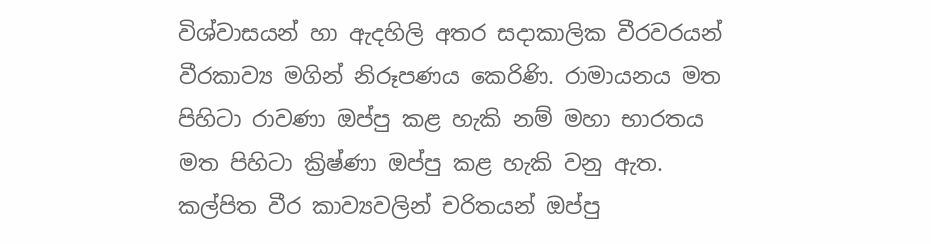විශ්වාසයන් හා ඇදහිලි අතර සදාකාලික වීරවරයන් වීරකාව්‍ය මගින් නිරූපණය කෙරිණි. රාමායනය මත පිහිටා රාවණා ඔප්පු කළ හැකි නම් මහා භාරතය මත පිහිටා ක්‍රිෂ්ණා ඔප්පු කළ හැකි වනු ඇත. කල්පිත වීර කාව්‍යවලින් චරිතයන් ඔප්පු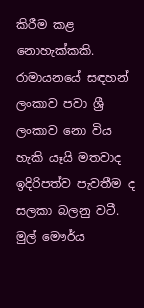කිරීම කළ නොහැක්‌කකි. රාමායනයේ සඳහන් ලංකාව පවා ශ්‍රී ලංකාව නො විය හැකි යෑයි මතවාද ඉදිරිපත්ව පැවතීම ද සලකා බලනු වටී. මුල් මෞර්ය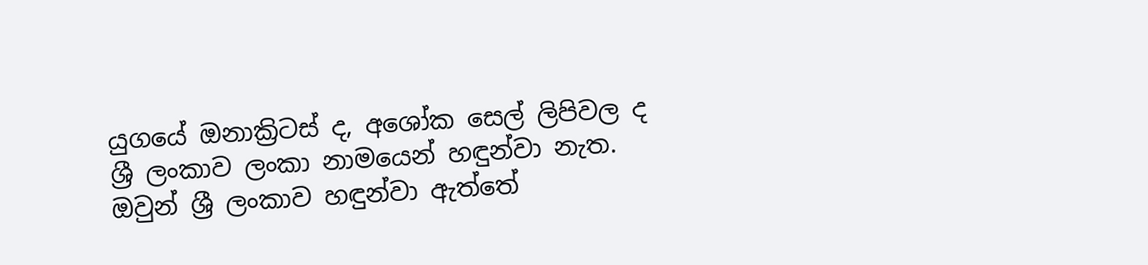යුගයේ ඔනාක්‍රිටස්‌ ද, අශෝක සෙල් ලිපිවල ද ශ්‍රී ලංකාව ලංකා නාමයෙන් හඳුන්වා නැත. ඔවුන් ශ්‍රී ලංකාව හඳුන්වා ඇත්තේ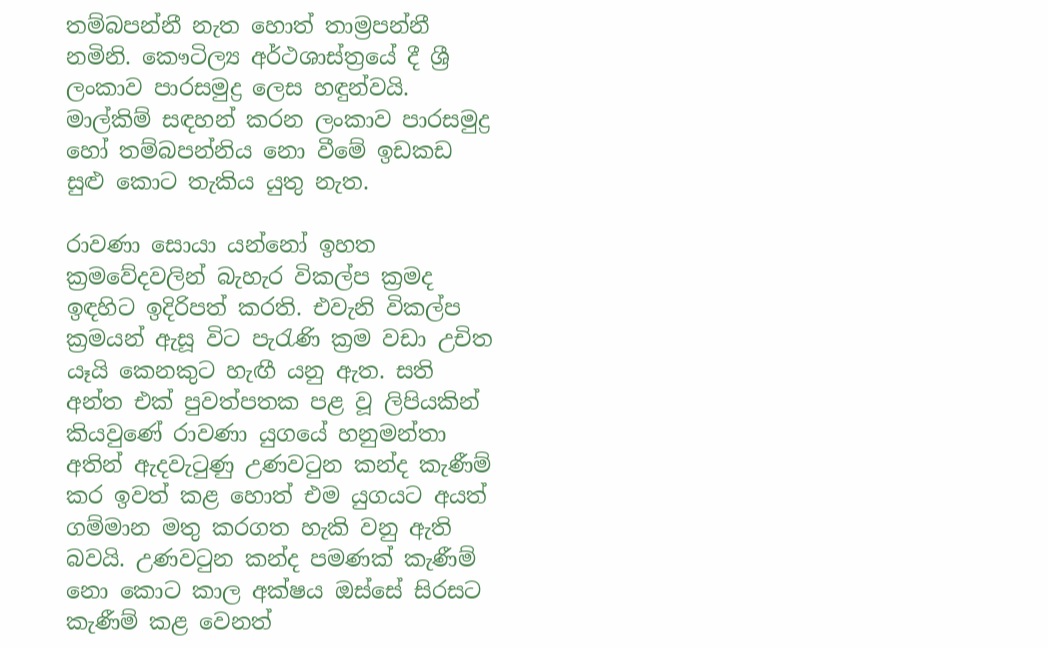තම්බපන්නී නැත හොත් තාම්‍රපන්නී නමිනි. කෞටිල්‍ය අර්ථශාස්‌ත්‍රයේ දී ශ්‍රී ලංකාව පාරසමුද්‍ර ලෙස හඳුන්වයි. මාල්කිම් සඳහන් කරන ලංකාව පාරසමුද්‍ර හෝ තම්බපන්නිය නො වීමේ ඉඩකඩ සුළු කොට තැකිය යුතු නැත.

රාවණා සොයා යන්නෝ ඉහත ක්‍රමවේදවලින් බැහැර විකල්ප ක්‍රමද ඉඳහිට ඉදිරිපත් කරති. එවැනි විකල්ප ක්‍රමයන් ඇසූ විට පැරැණි ක්‍රම වඩා උචිත යෑයි කෙනකුට හැඟී යනු ඇත. සති අන්ත එක්‌ පුවත්පතක පළ වූ ලිපියකින් කියවුණේ රාවණා යුගයේ හනුමන්තා අතින් ඇදවැටුණු උණවටුන කන්ද කැණීම් කර ඉවත් කළ හොත් එම යුගයට අයත් ගම්මාන මතු කරගත හැකි වනු ඇති බවයි. උණවටුන කන්ද පමණක්‌ කැණීම් නො කොට කාල අක්‌ෂය ඔස්‌සේ සිරසට කැණීම් කළ වෙනත්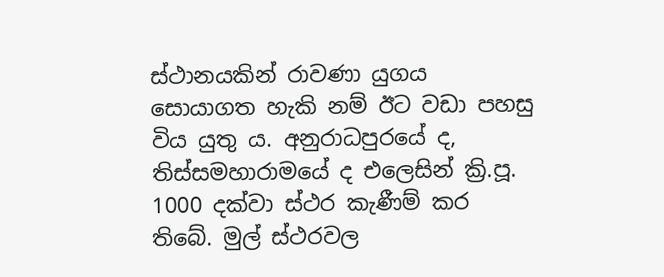ස්‌ථානයකින් රාවණා යුගය සොයාගත හැකි නම් ඊට වඩා පහසු විය යුතු ය. අනුරාධපුරයේ ද, තිස්‌සමහාරාමයේ ද එලෙසින් ක්‍රි.පූ. 1000 දක්‌වා ස්‌ථර කැණීම් කර තිබේ. මුල් ස්‌ථරවල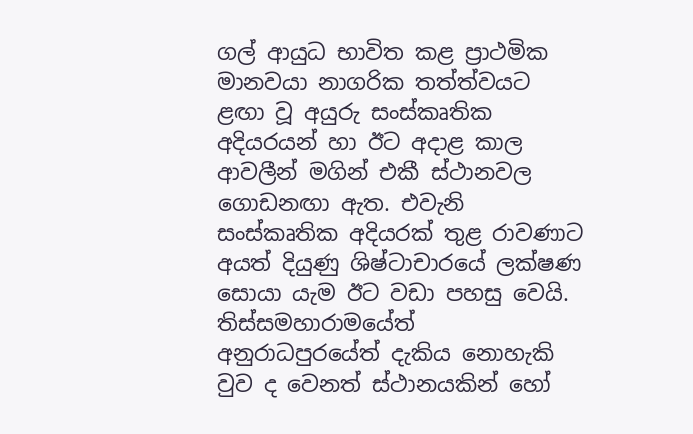ගල් ආයුධ භාවිත කළ ප්‍රාථමික මානවයා නාගරික තත්ත්වයට ළඟා වූ අයුරු සංස්‌කෘතික අදියරයන් හා ඊට අදාළ කාල ආවලීන් මගින් එකී ස්‌ථානවල ගොඩනඟා ඇත. එවැනි සංස්‌කෘතික අදියරක්‌ තුළ රාවණාට අයත් දියුණු ශිෂ්ටාචාරයේ ලක්‌ෂණ සොයා යැම ඊට වඩා පහසු වෙයි. තිස්‌සමහාරාමයේත් අනුරාධපුරයේත් දැකිය නොහැකි වුව ද වෙනත් ස්‌ථානයකින් හෝ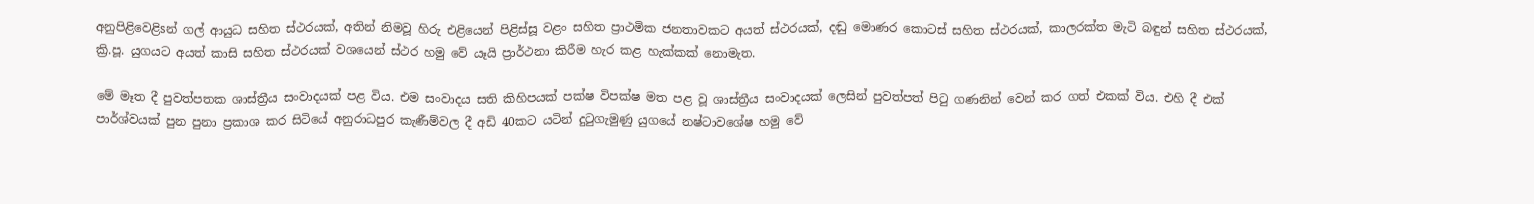අනුපිළිවෙළිsන් ගල් ආයුධ සහිත ස්‌ථරයක්‌, අතින් නිමවූ හිරු එළියෙන් පිළිස්‌සූ වළං සහිත ප්‍රාථමික ජනතාවකට අයත් ස්‌ථරයක්‌, දඬු මොණර කොටස්‌ සහිත ස්‌ථරයක්‌, කාලරක්‌ත මැටි බඳුන් සහිත ස්‌ථරයක්‌, ක්‍රි.පූ. යුගයට අයත් කාසි සහිත ස්‌ථරයක්‌ වශයෙන් ස්‌ථර හමු වේ යෑයි ප්‍රාර්ථනා කිරීම හැර කළ හැක්‌කක්‌ නොමැත.

මේ මෑත දී පුවත්පතක ශාස්‌ත්‍රීය සංවාදයක්‌ පළ විය. එම සංවාදය සති කිහිපයක්‌ පක්‌ෂ විපක්‌ෂ මත පළ වූ ශාස්‌ත්‍රීය සංවාදයක්‌ ලෙසින් පුවත්පත් පිටු ගණනින් වෙන් කර ගත් එකක්‌ විය. එහි දී එක්‌ පාර්ශ්වයක්‌ පුන පුනා ප්‍රකාශ කර සිටියේ අනුරාධපුර කැණීම්වල දී අඩි 40කට යටින් දුටුගැමුණු යුගයේ නෂ්ටාවශේෂ හමු වේ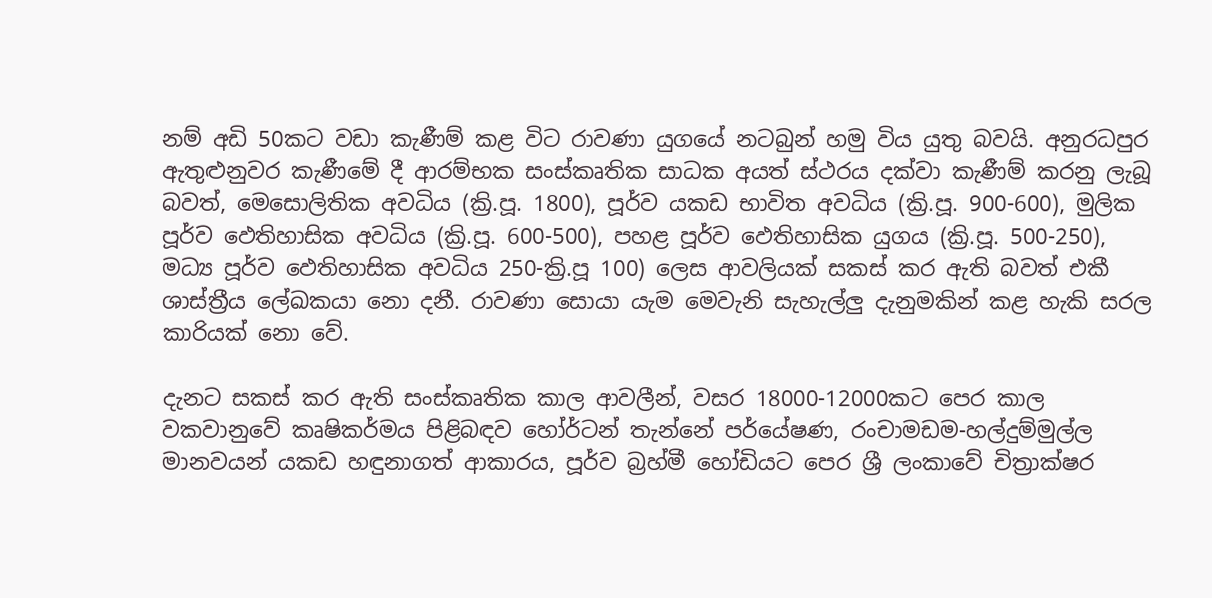නම් අඩි 50කට වඩා කැණීම් කළ විට රාවණා යුගයේ නටබුන් හමු විය යුතු බවයි. අනුරධපුර ඇතුළුනුවර කැණීමේ දී ආරම්භක සංස්‌කෘතික සාධක අයත් ස්‌ථරය දක්‌වා කැණීම් කරනු ලැබූ බවත්, මෙසොලිතික අවධිය (ක්‍රි.පූ. 1800), පූර්ව යකඩ භාවිත අවධිය (ක්‍රි.පූ. 900-600), මුලික පූර්ව ඵෙතිහාසික අවධිය (ක්‍රි.පූ. 600-500), පහළ පූර්ව ඵෙතිහාසික යුගය (ක්‍රි.පූ. 500-250), මධ්‍ය පූර්ව ඵෙතිහාසික අවධිය 250-ක්‍රි.පූ 100) ලෙස ආවලියක්‌ සකස්‌ කර ඇති බවත් එකී ශාස්‌ත්‍රීය ලේඛකයා නො දනී. රාවණා සොයා යැම මෙවැනි සැහැල්ලු දැනුමකින් කළ හැකි සරල කාරියක්‌ නො වේ.

දැනට සකස්‌ කර ඇති සංස්‌කෘතික කාල ආවලීන්, වසර 18000-12000කට පෙර කාල වකවානුවේ කෘෂිකර්මය පිළිබඳව හෝර්ටන් තැන්නේ පර්යේෂණ, රංචාමඩම-හල්දුම්මුල්ල මානවයන් යකඩ හඳුනාගත් ආකාරය, පූර්ව බ්‍රහ්මී හෝඩියට පෙර ශ්‍රී ලංකාවේ චිත්‍රාක්‌ෂර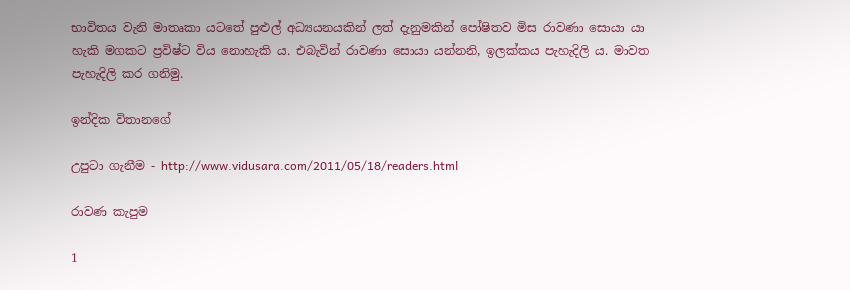භාවිතය වැනි මාතෘකා යටතේ පුළුල් අධ්‍යයනයකින් ලත් දැනුමකින් පෝෂිතව මිස රාවණා සොයා යා හැකි මගකට ප්‍රවිෂ්ට විය නොහැකි ය. එබැවින් රාවණා සොයා යන්නනි, ඉලක්‌කය පැහැදිලි ය. මාවත පැහැදිලි කර ගනිමු.

ඉන්දික විතානගේ

උපුටා ගැනීම - http://www.vidusara.com/2011/05/18/readers.html

රාවණ කැපුම

1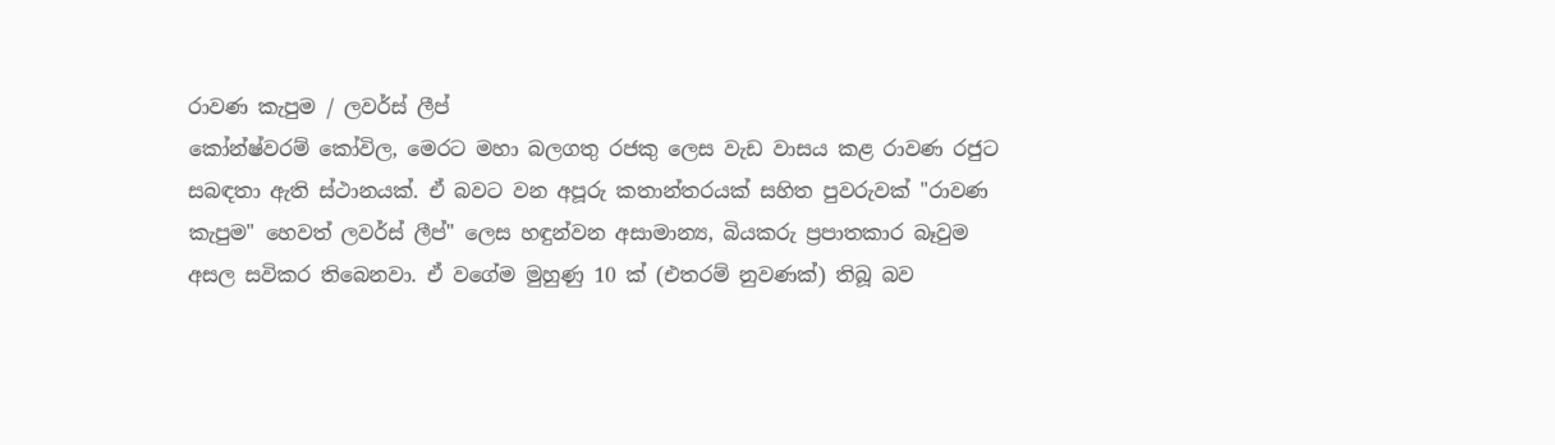රාවණ කැපුම / ලවර්ස්‌ ‌ලීප්
කෝන්ෂ්වරම් කෝවිල, මෙරට මහා බලගතු රජකු ලෙස වැඩ වාසය කළ රාවණ රජුට සබඳතා ඇති ස්‌ථානයක්‌. ඒ බවට වන අපූරු කතාන්තරයක්‌ සහිත පුවරුවක්‌ "රාවණ කැපුම" හෙවත් ලවර්ස්‌ ලීප්" ලෙස හඳුන්වන අසාමාන්‍ය, බියකරු ප්‍රපාතකාර බෑවුම අසල සවිකර තිබෙනවා. ඒ වගේම මුහුණු 10 ක්‌ (එතරම් නුවණක්‌) තිබූ බව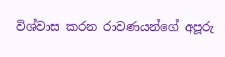විශ්වාස කරන රාවණයන්ගේ අපූරු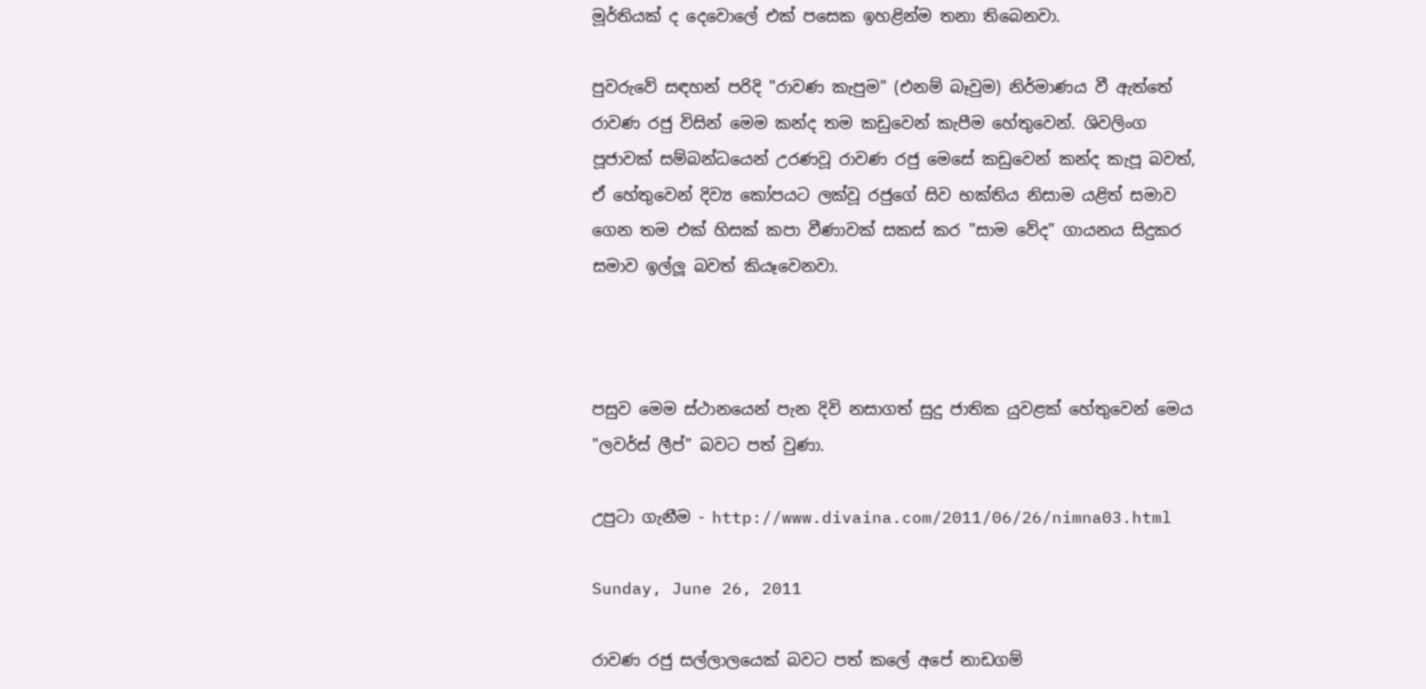මූර්තියක්‌ ද දෙවොලේ එක්‌ පසෙක ඉහළින්ම තනා තිබෙනවා.

පුවරුවේ සඳහන් පරිදි "රාවණ කැපුම" (එනම් බෑවුම) නිර්මාණය වී ඇත්තේ රාවණ රජු විසින් මෙම කන්ද තම කඩුවෙන් කැපීම හේතුවෙන්. ශිවලිංග පූජාවක්‌ සම්බන්ධයෙන් උරණවූ රාවණ රජු මෙසේ කඩුවෙන් කන්ද කැපූ බවත්, ඒ හේතුවෙන් දිව්‍ය කෝපයට ලක්‌වූ රජුගේ සිව භක්‌තිය නිසාම යළිත් සමාව ගෙන තම එක්‌ හිසක්‌ කපා වීණාවක්‌ සකස්‌ කර "සාම වේද" ගායනය සිදුකර සමාව ඉල්ලූ බවත් කියෑවෙනවා.



පසුව මෙම ස්‌ථානයෙන් පැන දිවි නසාගත් සුදු ජාතික යුවළක්‌ හේතුවෙන් මෙය "ලවර්ස්‌ ලීප්" බවට පත් වුණා.

උපුටා ගැනීම - http://www.divaina.com/2011/06/26/nimna03.html

Sunday, June 26, 2011

රාවණ රජු සල්ලාලයෙක් බවට පත් කලේ අපේ නාඩගම්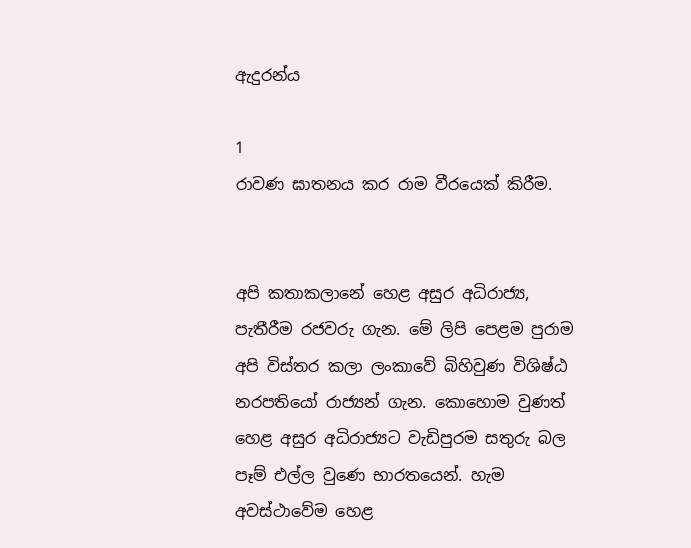ඇදුරන්ය

1
රාවණ ඝාතනය කර රාම වීරයෙක් කිරීම.


අපි කතාකලානේ හෙළ අසුර අධිරාජ්‍ය, පැතීරීම රජවරු ගැන. මේ ලිපි පෙළම පුරාම අපි විස්තර කලා ලංකාවේ බිහිවුණ විශිෂ්ඨ නරපතියෝ රාජ්‍යන් ගැන. කොහොම වුණත් හෙළ අසුර අධිරාජ්‍යට වැඩිපුරම සතුරු බල පෑම් එල්ල වුණෙ භාරතයෙන්. හැම අවස්ථාවේම හෙළ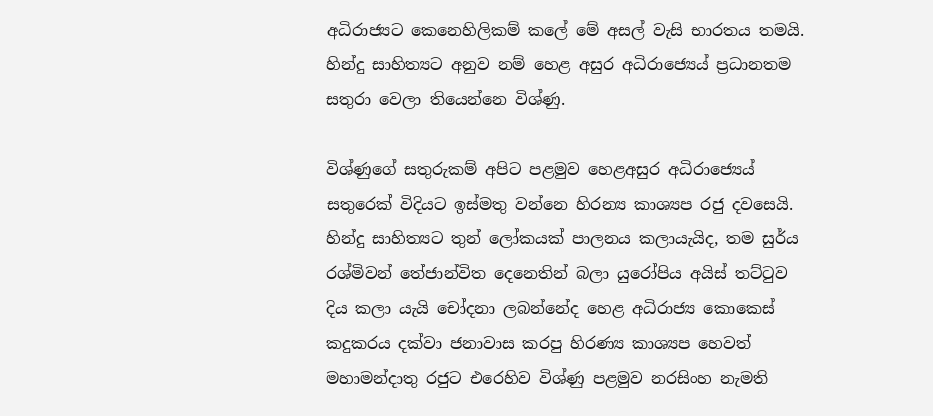අධිරාජ්‍යට කෙනෙහිලිකම් කලේ මේ අසල් වැසි භාරතය තමයි. හින්දු සාහිත්‍යට අනුව නම් හෙළ අසුර අධිරාජ්‍යෙය් ප්‍රධානතම සතුරා වෙලා තියෙන්නෙ විශ්ණු.

විශ්ණුගේ සතුරුකම් අපිට පළමුව හෙළඅසුර අධිරාජ්‍යෙය් සතුරෙක් විදියට ඉස්මතු වන්නෙ හිරන්‍ය කාශ්‍යප රජු දවසෙයි. හින්දු සාහිත්‍යට තුන් ලෝකයක් පාලනය කලායැයිද, තම සුර්ය රශ්මිවන් තේජාන්විත දෙනෙතින් බලා යුරෝපිය අයිස් තට්ටුව දිය කලා යැයි චෝදනා ලබන්නේද හෙළ අධිරාජ්‍ය කොකෙස් කදුකරය දක්වා ජනාවාස කරපු හිරණ්‍ය කාශ්‍යප හෙවත් මහාමන්දාතු රජුට එරෙහිව විශ්ණු පළමුව නරසිංහ නැමති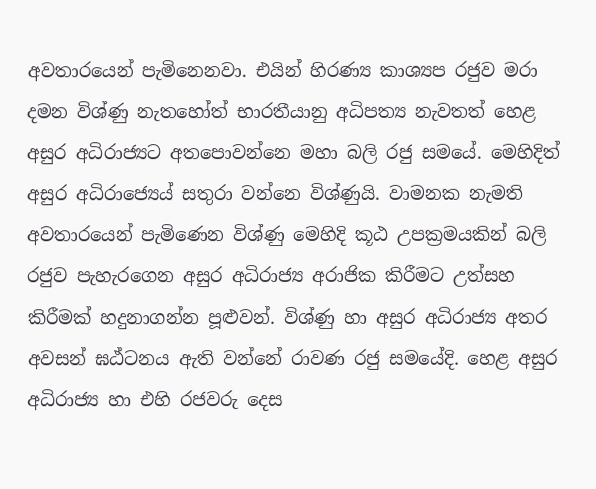අවතාරයෙන් පැමිනෙනවා. එයින් හිරණ්‍ය කාශ්‍යප රජුව මරා දමන විශ්ණු නැතහෝත් භාරතීයානු අධිපත්‍ය නැවතත් හෙළ අසුර අධිරාජ්‍යට අතපොවන්නෙ මහා බලි රජු සමයේ. මෙහිදිත් අසුර අධිරාජ්‍යෙය් සතුරා වන්නෙ විශ්ණුයි. වාමනක නැමති අවතාරයෙන් පැමිණෙන විශ්ණු මෙහිදි කූඨ උපක්‍රමයකින් බලි රජුව පැහැරගෙන අසුර අධිරාජ්‍ය අරාජික කිරීමට උත්සහ කිරීමක් හදුනාගන්න පූළුවන්. විශ්ණු හා අසුර අධිරාජ්‍ය අතර අවසන් ඝඨ්ටනය ඇති වන්නේ රාවණ රජු සමයේදි. හෙළ අසුර අධිරාජ්‍ය හා එහි රජවරු දෙස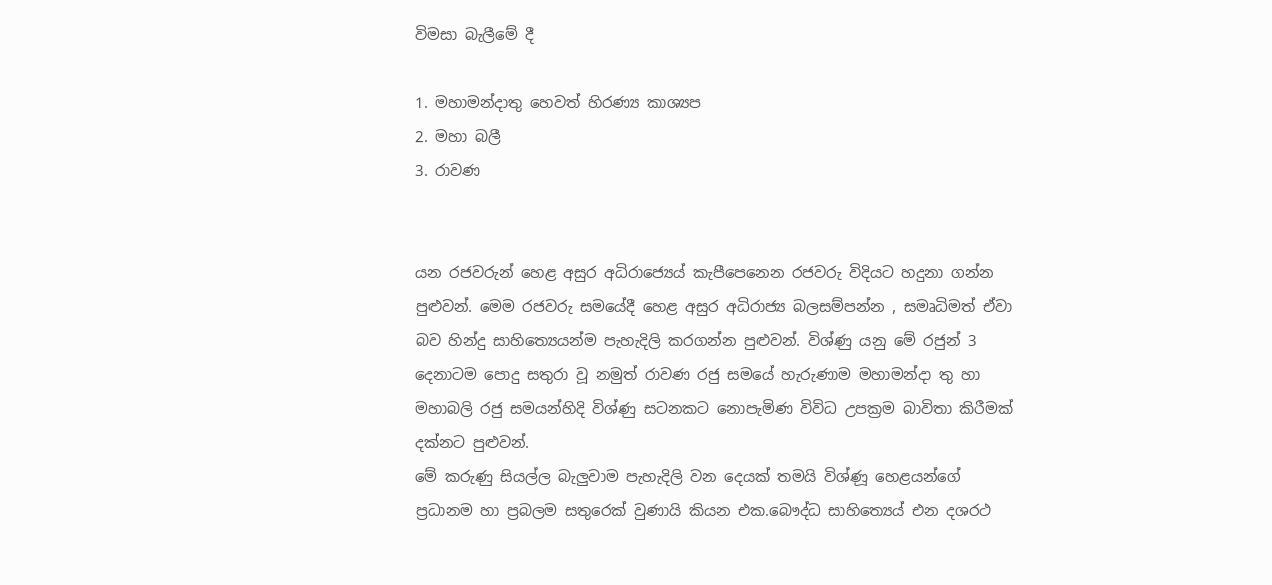විමසා බැලීමේ දී

1. මහාමන්දාතු හෙවත් හිරණ්‍ය කාශ්‍යප
2. මහා බලී
3. රාවණ


යන රජවරුන් හෙළ අසුර අධිරාජ්‍යෙය් කැපීපෙනෙන රජවරු විදියට හදුනා ගන්න පුළුවන්. මෙම රජවරු සමයේදී හෙළ අසුර අධිරාජ්‍ය බලසම්පන්න , සමෘධිමත් ඒවා බව හින්දු සාහිත්‍යෙයන්ම පැහැදිලි කරගන්න පුළුවන්. විශ්ණු යනු මේ රජුන් 3 දෙනාටම පොදු සතුරා වූ නමුත් රාවණ රජු සමයේ හැරුණාම මහාමන්දා තු හා මහාබලි රජු සමයන්හිදි විශ්ණු සටනකට නොපැමිණ විවිධ උපක්‍රම බාවිතා කිරීමක් දක්නට පුළුවන්.
මේ කරුණු සියල්ල බැලුවාම පැහැදිලි වන දෙයක් තමයි විශ්ණූ හෙළයන්ගේ ප්‍රධානම හා ප්‍රබලම සතුරෙක් වුණායි කියන එක.බෞද්ධ සාහිත්‍යෙය් එන දශරථ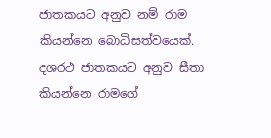ජාතකයට අනුව නම් රාම කියන්නෙ බොධිසත්වයෙක්. දශරථ ජාතකයට අනුව සීතා කියන්නෙ රාමගේ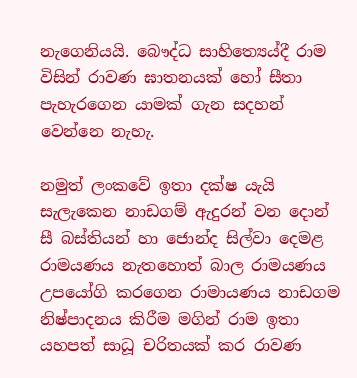නැගෙනියයි. බෞද්ධ සාහිත්‍යෙය්දී රාම විසින් රාවණ ඝාතනයක් හෝ සීතා පැහැරගෙන යාමක් ගැන සදහන් වෙන්නෙ නැහැ.

නමුත් ලංකවේ ඉතා දක්ෂ යැයි සැලැකෙන නාඩගම් ඇදුරන් වන දොන් සී බස්තියන් හා ජොන්ද සිල්වා දෙමළ රාමයණය නැතහොත් බාල රාමයණය උපයෝගි කරගෙන රාමායණය නාඩගම නිෂ්පාදනය කිරීම මගින් රාම ඉතා යහපත් සාධූ චරිතයක් කර රාවණ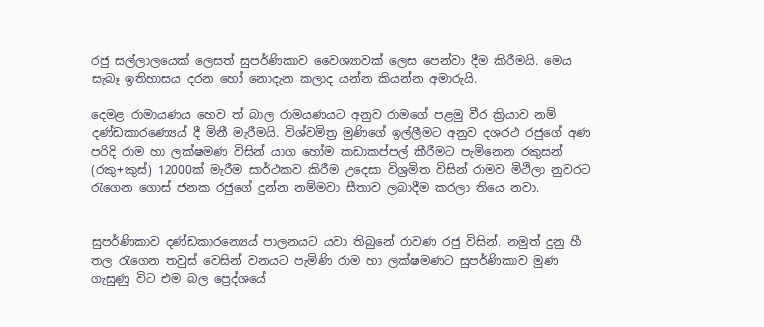රජු සල්ලාලයෙක් ලෙසත් සුපර්ණිකාව වෛශ්‍යාවක් ලෙස පෙන්වා දීම කිරීමයි. මෙය සැබෑ ඉතිහාසය දරන හෝ නොදැන කලාද යන්න කියන්න අමාරුයි.

දෙමළ රාමායණය හෙව ත් බාල රාමයණයට අනුව රාමගේ පළමු වීර ක්‍රියාව නම් දණ්ඩකාරණ්‍යෙය් දී මිනී මැරීමයි. විශ්වමිත්‍ර මුණිගේ ඉල්ලීමට අනුව දශරථ රජුගේ අණ පරිදි රාම හා ලක්ෂමණ විසින් යාග හෝම කඩාකප්පල් කීරීමට පැමිනෙන රකුසන් (රකු+කුස්) 12000ක් මැරීම සාර්ථකව කිරීම උදෙසා විශ්‍රමිත විසින් රාමව මිථිලා නුවරට රැගෙන ගොස් ජනක රජුගේ දුන්න නම්මවා සීතාව ලබාදීම කරලා තියෙ නවා.


සුපර්ණිකාව දණ්ඩකාරන්‍යෙය් පාලනයට යවා තිබුනේ රාවණ රජු විසින්. නමුත් දුනු හී තල රැගෙන තවුස් වෙසින් වනයට පැමිණි රාම හා ලක්ෂමණට සුපර්ණිකාව මුණ ගැසුණු විට එම බල ප්‍රෙද්ශයේ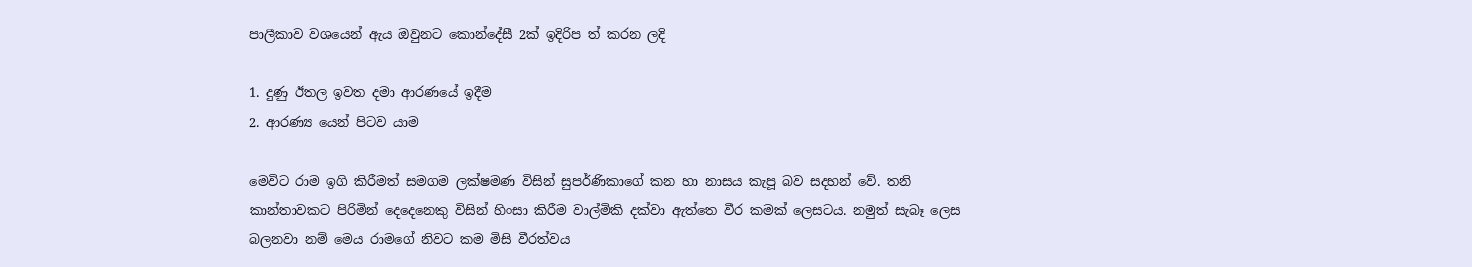පාලීකාව වශයෙන් ඇය ඔවුනට කොන්දේසී 2ක් ඉදිරිප ත් කරන ලදි

1. දුණු ඊතල ඉවත දමා ආරණයේ ඉදීම
2. ආරණ්‍ය යෙන් පිටව යාම

මෙවිට රාම ඉගි කිරීමත් සමගම ලක්ෂමණ විසින් සුපර්ණිකාගේ කන හා නාසය කැපූ බව සදහන් වේ. තනි කාන්තාවකට පිරිමින් දෙදෙනෙකු විසින් හිංසා කිරීම වාල්මිකි දක්වා ඇත්තෙ වීර කමක් ලෙසටය. නමුත් සැබෑ ලෙස බලනවා නම් මෙය රාමගේ නිවට කම මිසි වීරත්වය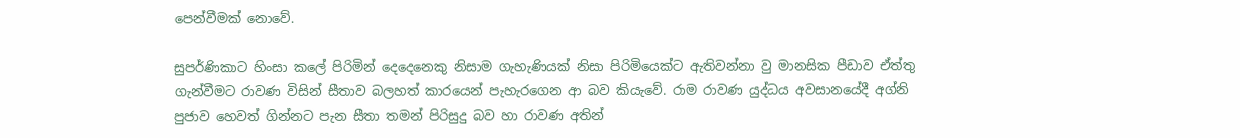පෙන්වීමක් නොවේ.

සුපර්ණිකාට හිංසා කලේ පිරිමින් දෙදෙනෙකු නිසාම ගැහැණියක් නිසා පිරිමියෙක්ට ඇතිවන්නා වු මානසික පීඩාව ඒත්තු ගැන්වීමට රාවණ විසින් සීතාව බලහත් කාරයෙන් පැහැරගෙන ආ බව කියැවේ. රාම රාවණ යුද්ධය අවසානයේදී අග්නි පුජාව හෙවත් ගින්නට පැන සීතා තමන් පිරිසුදු බව හා රාවණ අතින්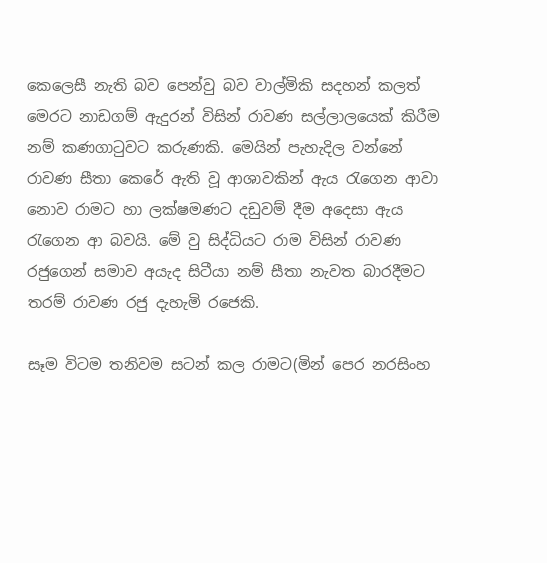කෙලෙසී නැති බව පෙන්වු බව වාල්මිකි සදහන් කලත් මෙරට නාඩගම් ඇදුරන් විසින් රාවණ සල්ලාලයෙක් කිරීම නම් කණගාටුවට කරුණකි. මෙයින් පැහැදිල වන්නේ රාවණ සීතා කෙරේ ඇති වූ ආශාවකින් ඇය රැගෙන ආවා නොව රාමට හා ලක්ෂමණට දඩුවම් දීම අදෙසා ඇය රැගෙන ආ බවයි. මේ වු සිද්ධියට රාම විසින් රාවණ රජුගෙන් සමාව අයැද සිටීයා නම් සීතා නැවත බාරදීමට තරම් රාවණ රජු දැහැමි රජෙකි.

සෑම විටම තනිවම සටන් කල රාමට(මින් පෙර නරසිංහ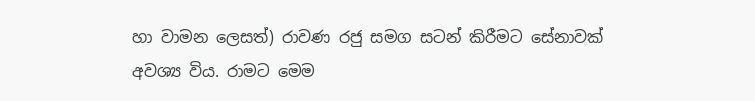හා වාමන ලෙසත්) රාවණ රජු සමග සටන් කිරීමට සේනාවක් අවශ්‍ය විය. රාමට මෙම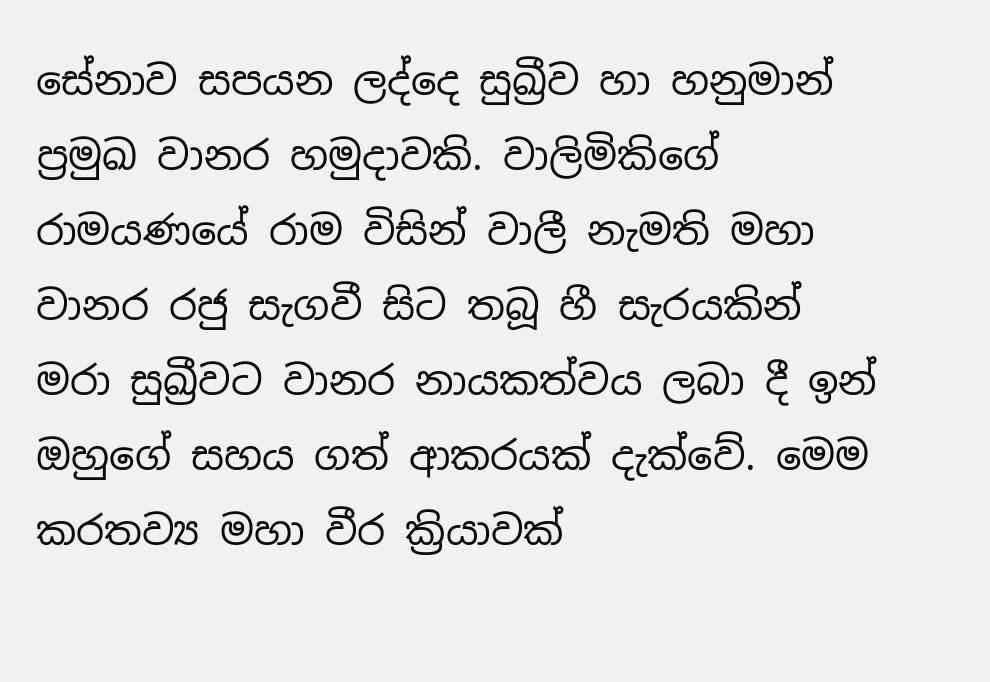සේනාව සපයන ලද්දෙ සුඛ්‍රීව හා හනුමාන් ප්‍රමුඛ වානර හමුදාවකි. වාලිමිකිගේ රාමයණයේ රාම විසින් වාලී නැමති මහා වානර රජු සැගවී සිට තබූ හී සැරයකින් මරා සුඛ්‍රීවට වානර නායකත්වය ලබා දී ඉන් ඔහුගේ සහය ගත් ආකරයක් දැක්වේ. මෙම කරතව්‍ය මහා වීර ක්‍රියාවක්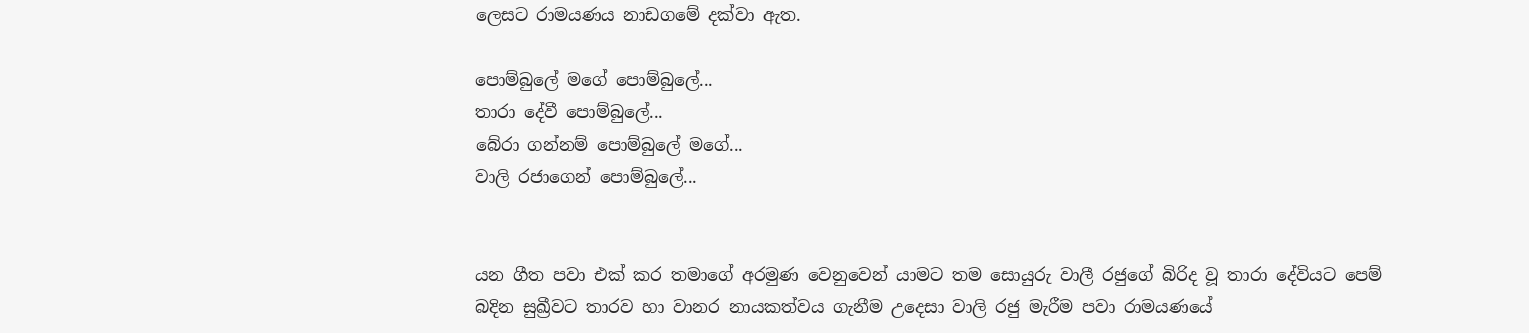ලෙසට රාමයණය නාඩගමේ දක්වා ඇත.

පොම්බුලේ මගේ පොම්බුලේ...
තාරා දේවී පොම්බුලේ...
බේරා ගන්නම් පොම්බුලේ මගේ...
වාලි රජාගෙන් පොම්බුලේ...


යන ගීත පවා එක් කර තමාගේ අරමුණ වෙනුවෙන් යාමට තම සොයුරු වාලී රජුගේ බිරිද වූ තාරා දේවියට පෙම් බදින සුඛ්‍රීවට තාරව හා වානර නායකත්වය ගැනීම උදෙසා වාලි රජු මැරීම පවා රාමයණයේ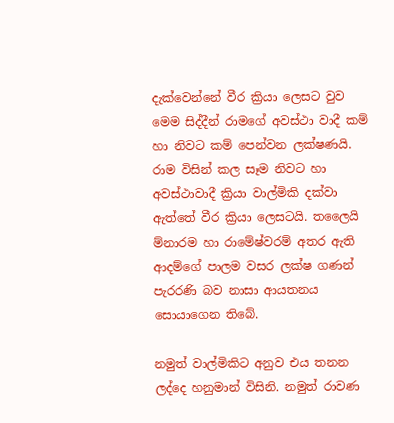දැක්වෙන්නේ වීර ක්‍රියා ලෙසට වුව මෙම සිද්දීන් රාමගේ අවස්ථා වාදී කම් හා නිවට කම් පෙන්වන ලක්ෂණයි.
රාම විසින් කල සෑම නිවට හා අවස්ථාවාදී ක්‍රියා වාල්මිකි දක්වා ඇත්තේ වීර ක්‍රියා ලෙසටයි. තලෛයි ම්නාරම හා රාමේෂ්වරම් අතර ඇති ආදම්ගේ පාලම වසර ලක්ෂ ගණන් පැරරණි බව නාසා ආයතනය සොයාගෙන තිබේ.

නමුත් වාල්මිකිට අනුව එය තනන ලද්දෙ හනුමාන් විසිනි. නමුත් රාවණ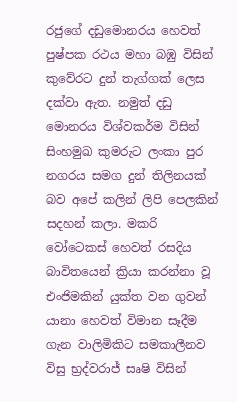රජුගේ දඩුමොනරය හෙවත් පුෂ්පක රථය මහා බඹු විසින් කුවේරට දුන් තැග්ගක් ලෙස දක්වා ඇත. නමුත් දඩු මොනරය විශ්වකර්ම විසින් සිංහමුඛ කුමරුට ලංකා පුර නගරය සමග දුන් තිලිනයක් බව අපේ කලින් ලිපි පෙලකින් සදහන් කලා. මකරි වෝටෙකස් හෙවත් රසදිය බාවිතයෙන් ක්‍රියා කරන්නා වූ එංජිමකින් යුක්ත වන ගුවන් යානා හෙවත් විමාන සෑදීම ගැන වාලිමිකිට සමකාලීනව විසු භ්‍රද්වරාජ් සෘෂි විසින්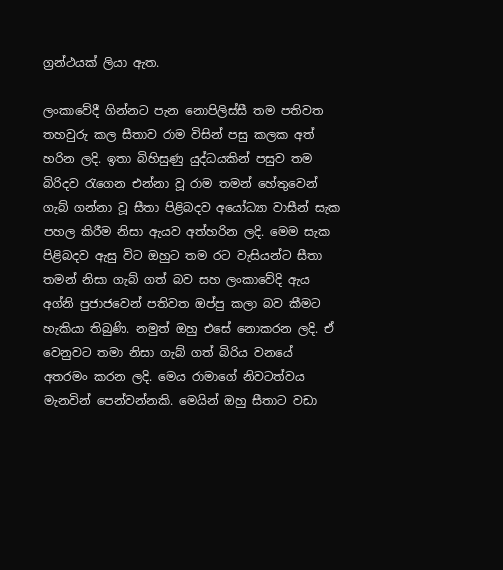ග්‍රන්ථයක් ලියා ඇත.

ලංකාවේදී ගින්නට පැන නොපිලිස්සී තම පතිවත තහවුරු කල සීතාව රාම විසින් පසු කලක අත් හරින ලදි. ඉතා බිහිසුණු යුද්ධයකින් පසුව තම බිරිදව රැගෙන එන්නා වූ රාම තමන් හේතුවෙන් ගැබ් ගන්නා වූ සීතා පිළිබදව අයෝධ්‍යා වාසීන් සැක පහල කිරීම නිසා ඇයව අත්හරින ලදි. මෙම සැක පිළිබදව ඇසු විට ඔහුට තම රට වැසියන්ට සීතා තමන් නිසා ගැබ් ගත් බව සහ ලංකාවේදි ඇය අග්නි පුජාජවෙන් පතිවත ඔප්පු කලා බව කීමට හැකියා තිබුණි. නමුත් ඔහු එසේ නොකරන ලදි. ඒ වෙනුවට තමා නිසා ගැබ් ගත් බිරිය වනයේ අතරමං කරන ලදි. මෙය රාමාගේ නිවටත්වය මැනවින් පෙන්වන්නකි. මෙයින් ඔහු සීතාට වඩා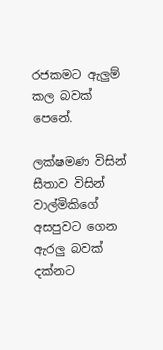රජකමට ඇලුම් කල බවක් පෙනේ.

ලක්ෂමණ විසින් සීතාව විසින් වාල්මිකිගේ අසපුවට ගෙන ඇරලු බවක් දක්නට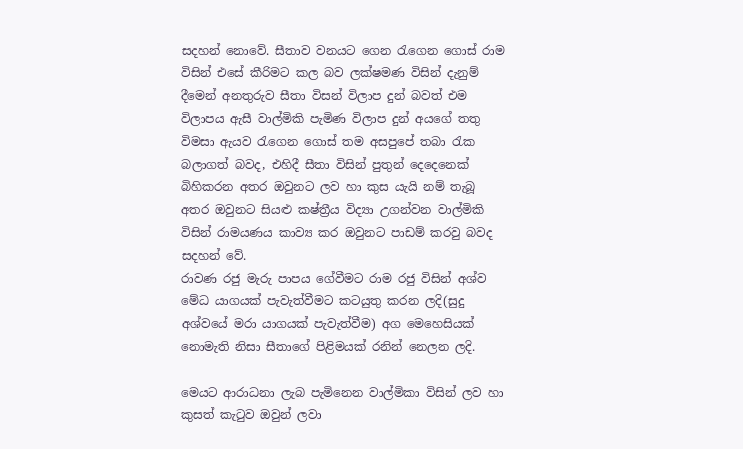සදහන් නොවේ. සීතාව වනයට ගෙන රැගෙන ගොස් රාම විසින් එසේ කීරිමට කල බව ලක්ෂමණ විසින් දැනුම් දීමෙන් අනතුරුව සීතා විසන් විලාප දුන් බවත් එම විලාපය ඇසී වාල්මිකි පැමිණ විලාප දුන් අයගේ තතු විමසා ඇයව රැගෙන ගොස් තම අසපුපේ තබා රැක බලාගත් බවද, එහිදී සීතා විසින් පුතුන් දෙදෙනෙක් බිහිකරන අතර ඔවුනට ලව හා කුස යැයි නම් තැබූ අතර ඔවුනට සියළු කෂ්ත්‍රීය විද්‍යා උගන්වන වාල්මිකි විසින් රාමයණය කාව්‍ය කර ඔවුනට පාඩම් කරවු බවද සදහන් වේ.
රාවණ රජු මැරු පාපය ගේවීමට රාම රජු විසින් අශ්ව මේධ යාගයක් පැවැත්වීමට කටයුතු කරන ලදි(සුදු අශ්වයේ මරා යාගයක් පැවැත්වීම) අග මෙහෙසියක් නොමැති නිසා සීතාගේ පිළිමයක් රනින් නෙලන ලදි.

මෙයට ආරාධනා ලැබ පැමිනෙන වාල්මිකා විසින් ලව හා කුසත් කැටුව ඔවුන් ලවා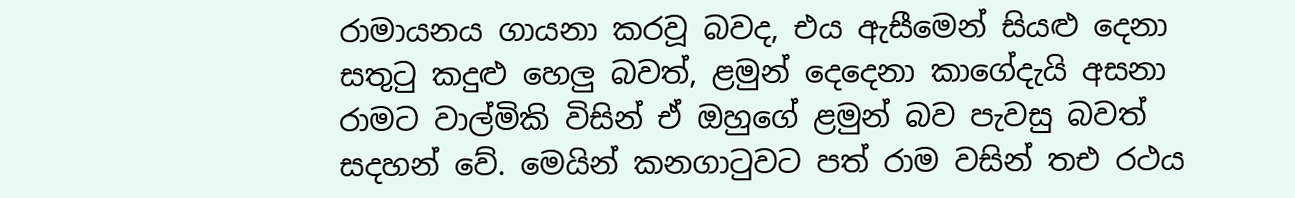රාමායනය ගායනා කරවූ බවද, එය ඇසීමෙන් සියළු දෙනා සතුටු කදුළු හෙලු බවත්, ළමුන් දෙදෙනා කාගේදැයි අසනා රාමට වාල්මිකි විසින් ඒ ඔහුගේ ළමුන් බව පැවසු බවත් සදහන් වේ. මෙයින් කනගාටුවට පත් රාම වසින් තඑ රථය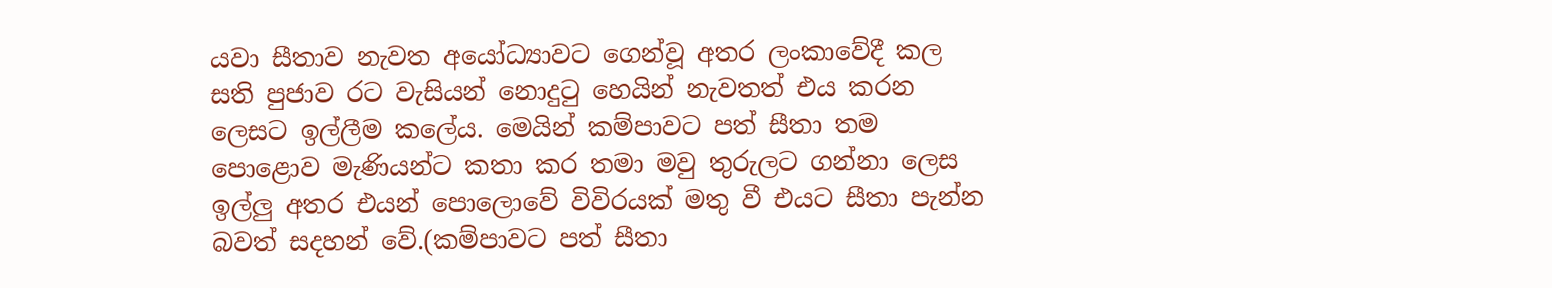යවා සීතාව නැවත අයෝධ්‍යාවට ගෙන්වූ අතර ලංකාවේදී කල සති පුජාව රට වැසියන් නොදුටු හෙයින් නැවතත් එය කරන ලෙසට ඉල්ලීම කලේය. මෙයින් කම්පාවට පත් සීතා තම පොළොව මැණියන්ට කතා කර තමා මවු තුරුලට ගන්නා ලෙස ඉල්ලු අතර එයන් පොලොවේ විවිරයක් මතු වී එයට සීතා පැන්න බවත් සදහන් වේ.(කම්පාවට පත් සීතා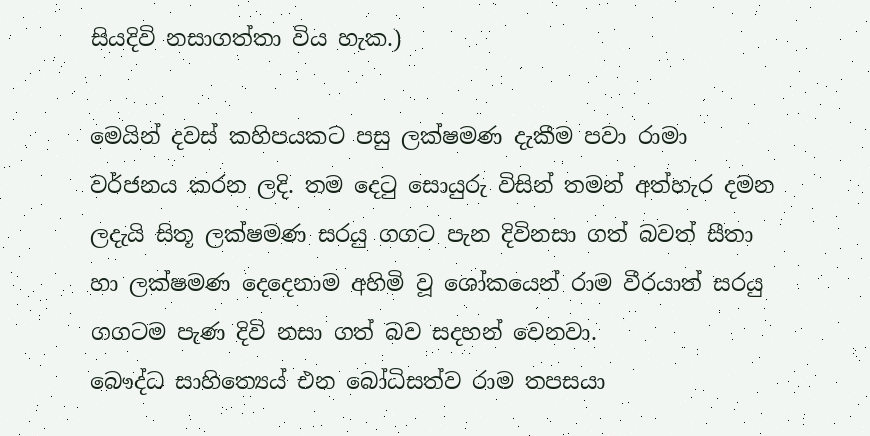සියදිවි නසාගත්තා විය හැක.)

මෙයින් දවස් කහිපයකට පසු ලක්ෂමණ දැකීම පවා රාමා වර්ජනය කරන ලදි. තම දෙටු සොයුරු විසින් තමන් අත්හැර දමන ලදැයි සිතූ ලක්ෂමණ සරයු ගගට පැන දිවිනසා ගත් බවත් සීතා හා ලක්ෂමණ දෙදෙනාම අහිමි වූ ශෝකයෙන් රාම වීරයාත් සරයු ගගටම පැණ දිවි නසා ගත් බව සදහන් වෙනවා.
බෞද්ධ සාහිත්‍යෙය් එන බෝධිසත්ව රාම තපසයා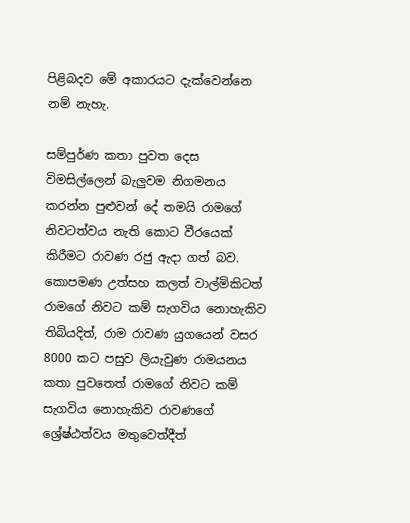පිළිබදව මේ අකාරයට දැක්වෙන්නෙ නම් නැහැ.

සම්පුර්ණ කතා පුවත දෙස විමසිල්ලෙන් බැලුවම නිගමනය කරන්න පුළුවන් දේ තමයි රාමගේ නිවටත්වය නැති කොට වීරයෙක් කිරීමට රාවණ රජු ඇදා ගත් බව. කොපමණ උත්සහ කලත් වාල්මිකිටත් රාමගේ නිවට කම් සැගවිය නොහැකිව තිබියදිත්, රාම රාවණ යුගයෙන් වසර 8000 කට පසුව ලියැවුණ රාමයනය කතා පුවතෙත් රාමගේ නිවට කම් සැගවිය නොහැකිව රාවණගේ ශ්‍රේෂ්ඨත්වය මතුවෙත්දීත්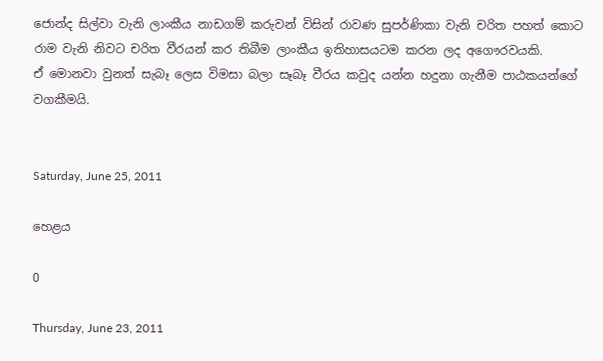ජොන්ද සිල්වා වැනි ලාංකීය නාඩගම් කරුවන් විසින් රාවණ සුපර්ණිකා වැනි චරිත පහත් කොට රාම වැනි නිවට චරිත වීරයන් කර තිබීම ලාංකීය ඉතිහාසයටම කරන ලද අගෞරවයකි.
ඒ මොනවා වුනත් සැබෑ ලෙස විමසා බලා සෑබෑ වීරය කවුද යන්න හදුනා ගැනීම පාඨකයන්ගේ වගකීමයි.


Saturday, June 25, 2011

හෙළය

0

Thursday, June 23, 2011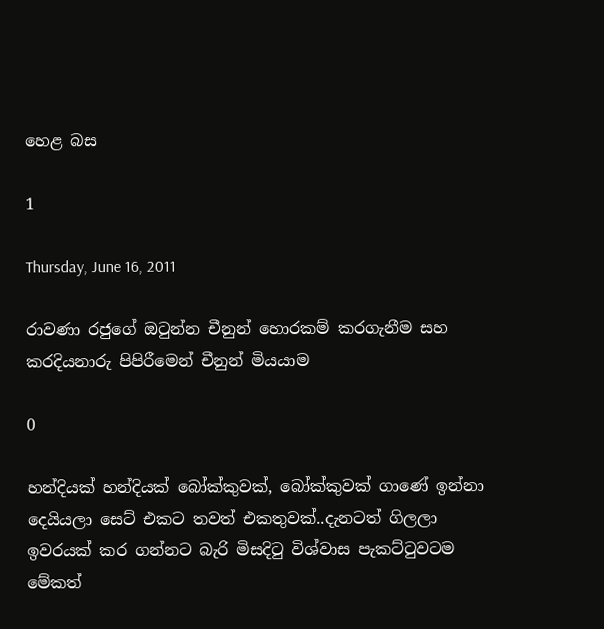හෙළ බස

1

Thursday, June 16, 2011

රාවණා රජුගේ ඔටුන්න චීනුන් හොරකම් කරගැනීම සහ කරදියනාරු පිපිරීමෙන් චීනුන් මියයාම

0

හන්දියක් හන්දියක් බෝක්කුවක්, බෝක්කුවක් ගාණේ ඉන්නා දෙයියලා සෙට් එකට තවත් එකතුවක්..දැනටත් ගිලලා ඉවරයක් කර ගන්නට බැරි මිසදිටු විශ්වාස පැකට්ටුවටම මේකත්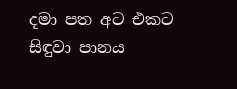දමා පත අට එකට සිඳුවා පානය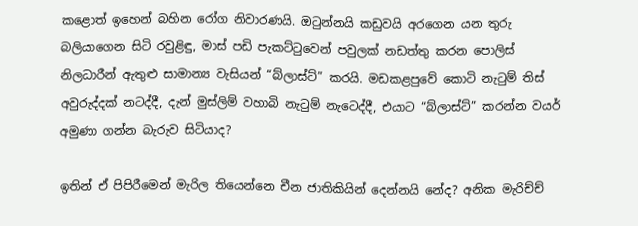කළොත් ඉහෙන් බහින රෝග නිවාරණයි. ඔටුන්නයි කඩුවයි අරගෙන යන තුරු බලියාගෙන සිටි රවුළිඳු, මාස් පඩි පැකට්ටුවෙන් පවුලක් නඩත්තු කරන පොලිස් නිලධාරීන් ඇතුළු සාමාන්‍ය වැසියන් “බ්ලාස්ට්” කරයි. මඩකළපුවේ කොටි නැටුම් තිස් අවුරුද්දක් නටද්දී, දැන් මුස්ලිම් වහාබි නැටුම් නැටෙද්දී, එයාට “බ්ලාස්ට්” කරන්න වයර් අමුණා ගන්න බැරුව සිටියාද?

ඉතින් ඒ පිපිරීමෙන් මැරිල තියෙන්නෙ චීන ජාතිකියින් දෙන්නයි නේද? අනික මැරිච්ච්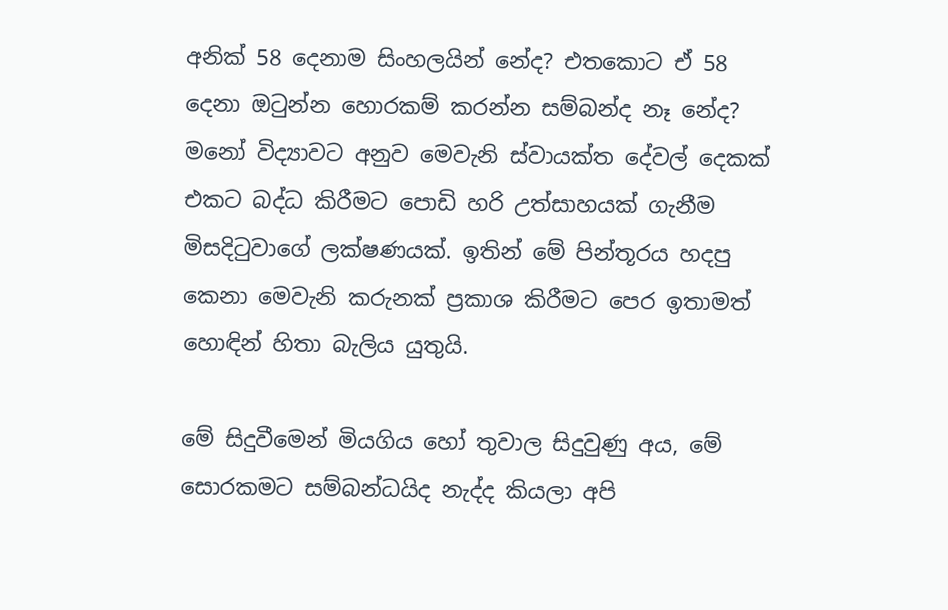අනික් 58 දෙනාම සිංහලයින් නේද? එතකොට ඒ 58 දෙනා ඔටුන්න හොරකම් කරන්න සම්බන්ද නෑ නේද? මනෝ විද්‍යාවට අනුව මෙවැනි ස්වායක්ත දේවල් දෙකක් එකට බද්ධ කිරීමට පොඩි හරි උත්සාහයක් ගැනීම මිසදිටුවාගේ ලක්ෂණයක්. ඉතින් මේ පින්තූරය හදපු කෙනා මෙවැනි කරුනක් ප්‍රකාශ කිරීමට පෙර ඉතාමත් හොඳින් හිතා බැලිය යුතුයි.

මේ සිදුවීමෙන් මියගිය හෝ තුවාල සිදුවුණු අය, මේ සොරකමට සම්බන්ධයිද නැද්ද කියලා අපි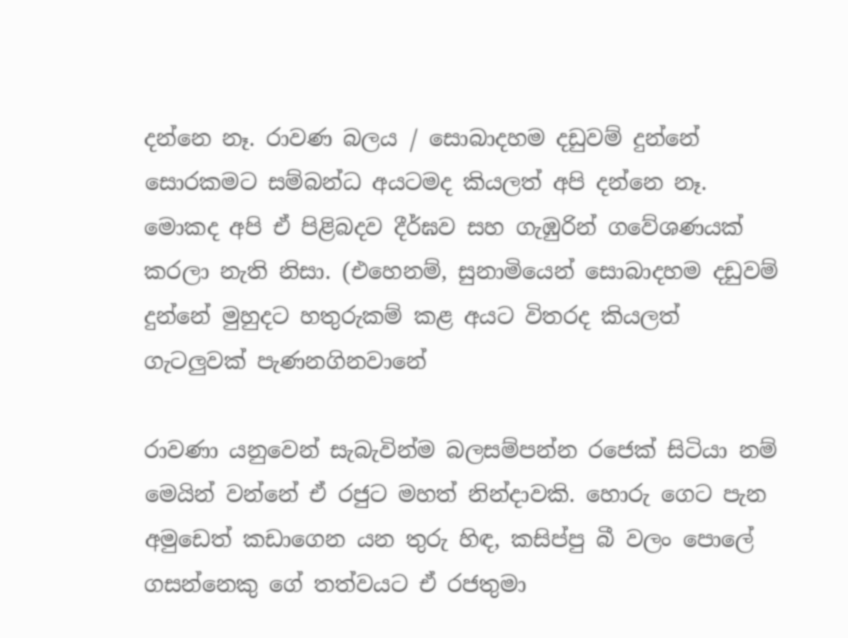දන්නෙ නෑ. රාවණ බලය / සොබාදහම දඩුවම් දුන්නේ සොරකමට සම්බන්ධ අයටමද කියලත් අපි දන්නෙ නෑ. මොකද අපි ඒ පිළිබදව දීර්ඝව සහ ගැඹුරින් ගවේශණයක් කරලා නැති නිසා. (එහෙනම්, සුනාමියෙන් සොබාදහම දඩුවම් දුන්නේ මුහුදට හතුරුකම් කළ අයට විතරද කියලත් ගැටලුවක් පැණනගිනවානේ

රාවණා යනුවෙන් සැබැවින්ම බලසම්පන්න රජෙක් සිටියා නම් මෙයින් වන්නේ ඒ රජුට මහත් නින්දාවකි. හොරු ගෙට පැන අමුඩෙත් කඩාගෙන යන තුරු හිඳ, කසිප්පු බී වලං පොලේ ගසන්නෙකු ගේ තත්වයට ඒ රජතුමා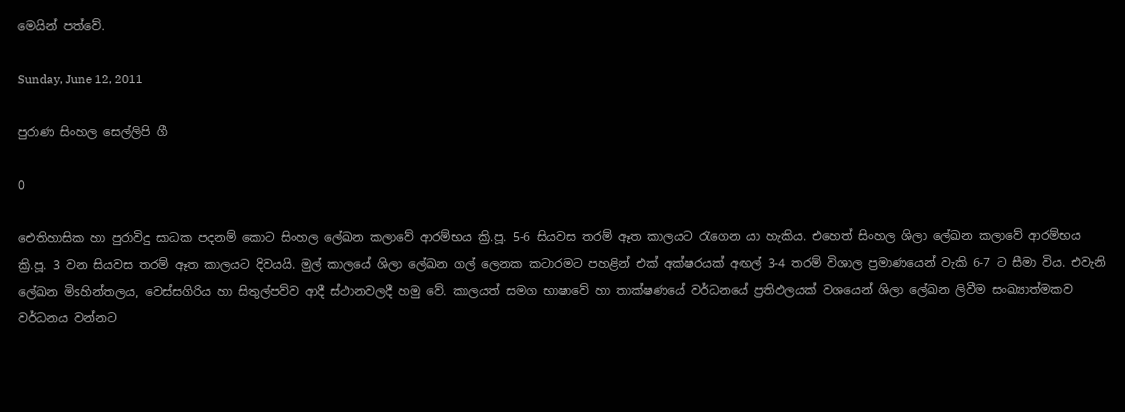මෙයින් පත්වේ.

Sunday, June 12, 2011

පුරාණ සිංහල සෙල්ලිපි ගී

0

ඓතිහාසික හා පුරාවිදු සාධක පදනම් කොට සිංහල ලේඛන කලාවේ ආරම්භය ක්‍රි.පූ. 5-6 සියවස තරම් ඈත කාලයට රැගෙන යා හැකිය. එහෙත් සිංහල ශිලා ලේඛන කලාවේ ආරම්භය ක්‍රි.පූ. 3 වන සියවස තරම් ඈත කාලයට දිවයයි. මුල් කාලයේ ශිලා ලේඛන ගල් ලෙනක කටාරමට පහළින් එක්‌ අක්‌ෂරයක්‌ අඟල් 3-4 තරම් විශාල ප්‍රමාණයෙන් වැකි 6-7 ට සීමා විය. එවැනි ලේඛන මිsහින්තලය, වෙස්‌සගිරිය හා සිතුල්පව්ව ආදී ස්‌ථානවලදී හමු වේ. කාලයත් සමග භාෂාවේ හා තාක්‌ෂණයේ වර්ධනයේ ප්‍රතිඵලයක්‌ වශයෙන් ශිලා ලේඛන ලිවීම සංඛ්‍යාත්මකව වර්ධනය වන්නට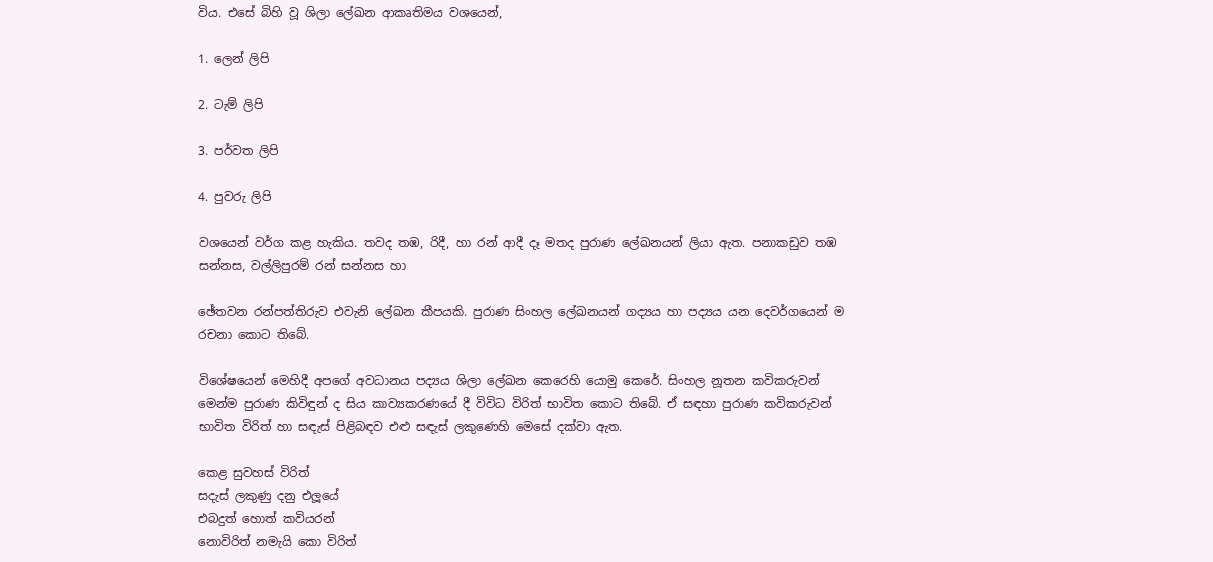විය. එසේ බිහි වූ ශිලා ලේඛන ආකෘතිමය වශයෙන්,

1. ලෙන් ලිපි

2. ටැම් ලිපි

3. පර්වත ලිපි

4. පුවරු ලිපි

වශයෙන් වර්ග කළ හැකිය. තවද තඹ, රිදී, හා රන් ආදී දෑ මතද පුරාණ ලේඛනයන් ලියා ඇත. පනාකඩුව තඹ සන්නස, වල්ලිපුරම් රන් සන්නස හා

ඡේතවන රන්පත්තිරුව එවැනි ලේඛන කීපයකි. පුරාණ සිංහල ලේඛනයන් ගද්‍යය හා පද්‍යය යන දෙවර්ගයෙන් ම රචනා කොට තිබේ.

විශේෂයෙන් මෙහිදී අපගේ අවධානය පද්‍යය ශිලා ලේඛන කෙරෙහි යොමු කෙරේ. සිංහල නූතන කවිකරුවන් මෙන්ම පුරාණ කිවිඳුන් ද සිය කාව්‍යකරණයේ දී විවිධ විරිත් භාවිත කොට තිබේ. ඒ සඳහා පුරාණ කවිකරුවන් භාවිත විරිත් හා සඳැස්‌ පිළිබඳව එළු සඳැස්‌ ලකුණෙහි මෙසේ දක්‌වා ඇත.

කෙළ සුවහස්‌ විරිත්
සදැස්‌ ලකුණු දනු එලූයේ
එබදුත් හොත් කවියරන්
නොවිරිත් නමැයි කො විරිත්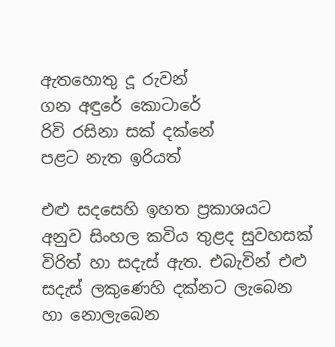ඇතහොතු දූ රුවන්
ගන අඳුරේ කොටාරේ
රිවි රසිනා සක්‌ දක්‌නේ
පළට නැත ඉරියත්

එළු සදසෙහි ඉහත ප්‍රකාශයට අනුව සිංහල කවිය තුළද සුවහසක්‌ විරිත් හා සදැස්‌ ඇත. එබැවින් එළු සදැස්‌ ලකුණෙහි දක්‌නට ලැබෙන හා නොලැබෙන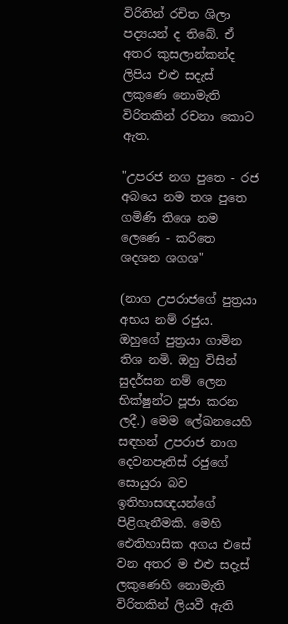විරිතින් රචිත ශිලා පද්‍යයන් ද තිබේ. ඒ අතර කුසලාන්කන්ද ලිපිය එළු සදැස්‌ ලකුණෙ නොමැති විරිතකින් රචනා කොට ඇත.

"උපරජ නග පුතෙ - රජ අබයෙ නම තශ පුතෙ
ගමිණි තිශෙ නම ලෙණෙ - කරිතෙ ශදශන ශගශ"

(නාග උපරාජගේ පුත්‍රයා අභය නම් රජුය. ඔහුගේ පුත්‍රයා ගාමින තිශ නමි. ඔහු විසින් සුදර්සන නම් ලෙන භික්‌ෂුන්ට පූජා කරන ලදී.) මෙම ලේඛනයෙහි සඳහන් උපරාජ නාග දෙවනපෑතිස්‌ රජුගේ සොයුරා බව ඉතිහාසඥයන්ගේ පිළිගැනීමකි. මෙහි ඓතිහාසික අගය එසේ වන අතර ම එළු සදැස්‌ ලකුණෙහි නොමැති විරිතකින් ලියවී ඇති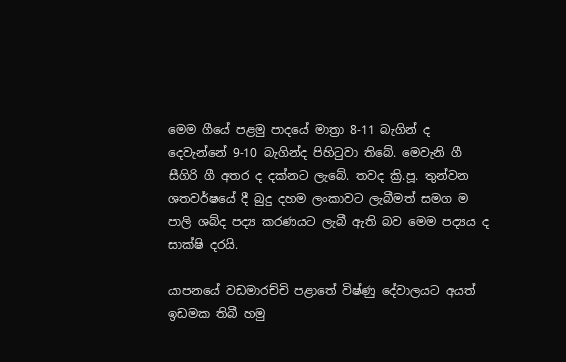මෙම ගීයේ පළමු පාදයේ මාත්‍රා 8-11 බැගින් ද දෙවැන්නේ 9-10 බැගින්ද පිහිටුවා තිබේ. මෙවැනි ගී සීගිරි ගී අතර ද දක්‌නට ලැබේ. තවද ක්‍රි.පූ. තුන්වන ශතවර්ෂයේ දී බුදු දහම ලංකාවට ලැබීමත් සමග ම පාලි ශබ්ද පද්‍ය කරණයට ලැබී ඇති බව මෙම පද්‍යය ද සාක්‌ෂි දරයි.

යාපනයේ වඩමාරච්චි පළාතේ විෂ්ණු දේවාලයට අයත් ඉඩමක තිබී හමු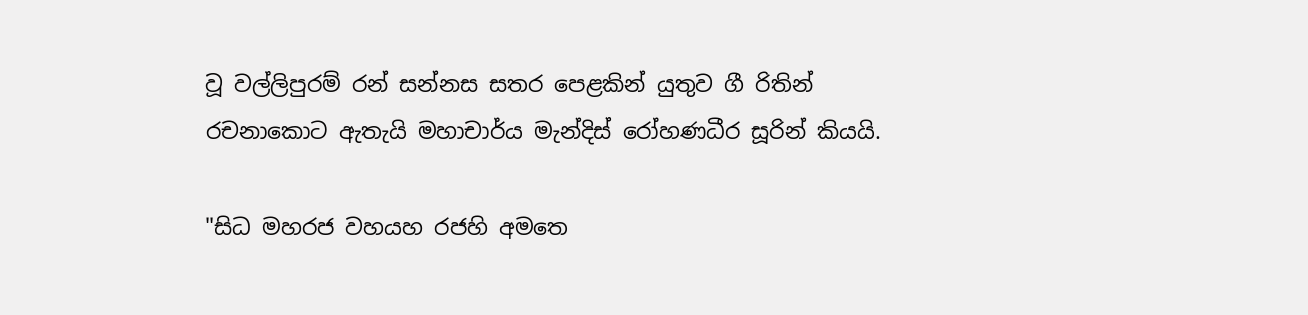වූ වල්ලිපුරම් රන් සන්නස සතර පෙළකින් යුතුව ගී රිතින් රචනාකොට ඇතැයි මහාචාර්ය මැන්දිස්‌ රෝහණධීර සූරින් කියයි.

"සිධ මහරජ වහයහ රජහි අමතෙ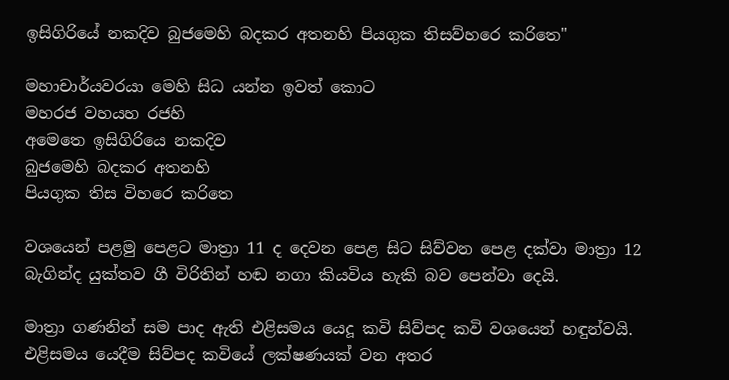ඉසිගිරියේ නකදිව බුජමෙහි බදකර අතනහි පියගුක තිසව්හරෙ කරිතෙ"

මහාචාර්යවරයා මෙහි සිධ යන්න ඉවත් කොට
මහරජ වහයහ රජහි
අමෙතෙ ඉසිගිරියෙ නකදිව
බුජමෙහි බදකර අතනහි
පියගුක තිස විහරෙ කරිතෙ

වශයෙන් පළමු පෙළට මාත්‍රා 11 ද දෙවන පෙළ සිට සිව්වන පෙළ දක්‌වා මාත්‍රා 12 බැගින්ද යුක්‌තව ගී විරිතින් හඬ නගා කියවිය හැකි බව පෙන්වා දෙයි.

මාත්‍රා ගණනින් සම පාද ඇති එළිසමය යෙදූ කවි සිව්පද කවි වශයෙන් හඳුන්වයි. එළිසමය යෙදීම සිව්පද කවියේ ලක්‌ෂණයක්‌ වන අතර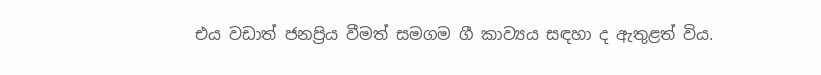එය වඩාත් ජනප්‍රිය වීමත් සමගම ගී කාව්‍යය සඳහා ද ඇතුළත් විය.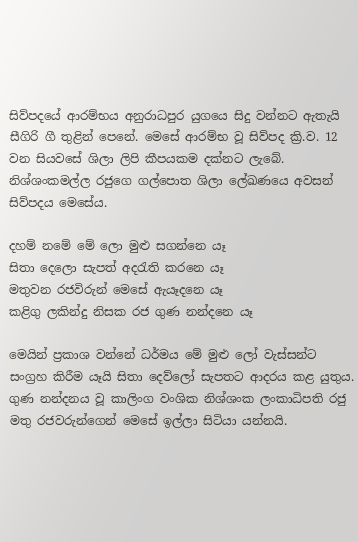සිව්පදයේ ආරම්භය අනුරාධපුර යුගයෙ සිදු වන්නට ඇතැයි සීගිරි ගී තුළින් පෙනේ. මෙසේ ආරම්භ වූ සිව්පද ක්‍රි.ව. 12 වන සියවසේ ශිලා ලිපි කීපයකම දක්‌නට ලැබේ. නිශ්ශංකමල්ල රජුගෙ ගල්පොත ශිලා ලේඛණයෙ අවසන් සිව්පදය මෙසේය.

දහම් නමේ මේ ලො මුළු සගන්නෙ යෑ
සිතා දෙලො සැපත් අදරැති කරනෙ යෑ
මතුවන රජවිරුන් මෙසේ ඇයෑදනෙ යෑ
කළිගු ලකින්දු නිසක රජ ගුණ නන්දනෙ යෑ

මෙයින් ප්‍රකාශ වන්නේ ධර්මය මේ මුළු ලෝ වැස්‌සන්ට සංග්‍රහ කිරීම යෑයි සිතා දෙව්ලෝ සැපතට ආදරය කළ යුතුය. ගුණ නන්දනය වූ කාලිංග වංශික නිශ්ශංක ලංකාධිපති රජු මතු රජවරුන්ගෙන් මෙසේ ඉල්ලා සිටියා යන්නයි.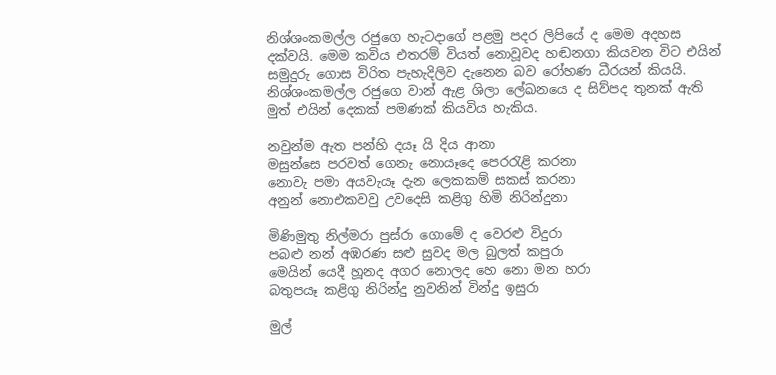නිශ්ශංකමල්ල රජුගෙ හැටදාගේ පළමු පදර ලිපියේ ද මෙම අදහස දක්‌වයි. මෙම කවිය එතරම් වියත් නොවූවද හඬනගා කියවන විට එයින් සමුදුරු ගොස විරිත පැහැදිලිව දැනෙන බව රෝහණ ධීරයන් කියයි. නිශ්ශංකමල්ල රජුගෙ වාන් ඇළ ශිලා ලේඛනයෙ ද සිව්පද තුනක්‌ ඇති මුත් එයින් දෙකක්‌ පමණක්‌ කියවිය හැකිය.

නවුන්ම ඇත පන්හි දයෑ යි දිය ආනා
මසුන්සෙ පරවත් ගෙනැ නොයෑදෙ පෙරරැළි කරනා
නොවැ පමා අයවැයෑ දැන ලෙකකම් සකස්‌ කරනා
අනුන් නොඑකවවු උවදෙසි කළිගු හිමි නිරින්දුනා

මිණිමුතු නිල්මරා පුස්‌රා ගොමේ ද වෙරළු විදුරා
පබළු නන් අඹරණ සළු සුවද මල බුලත් කපුරා
මෙයින් යෙදී හූනද අගර නොලද හෙ නො මන හරා
බතුපයෑ කළිගු නිරින්දු නුවනින් වින්දු ඉසුරා

මුල්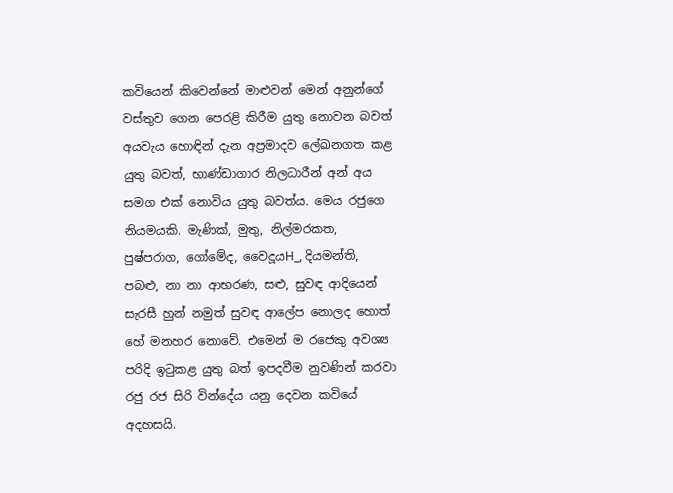කවියෙන් කිවෙන්නේ මාළුවන් මෙන් අනුන්ගේ වස්‌තුව ගෙන පෙරළි කිරීම යුතු නොවන බවත් අයවැය හොඳින් දැන අප්‍රමාදව ලේඛනගත කළ යුතු බවත්, භාණ්‌ඩාගාර නිලධාරීන් අන් අය සමග එක්‌ නොවිය යුතු බවත්ය. මෙය රජුගෙ නියමයකි. මැණික්‌, මුතු, නිල්මරකත, පුෂ්පරාග, ගෝමේද, වෛදූයH_, දියමන්ති, පබළු, නා නා ආභරණ, සළු, සුවඳ ආදියෙන් සැරසී හුන් නමුත් සුවඳ ආලේප නොලද හොත් හේ මනහර නොවේ. එමෙන් ම රජෙකු අවශ්‍ය පරිදි ඉටුකළ යුතු බත් ඉපදවීම නුවණින් කරවා රජු රජ සිරි වින්දේය යනු දෙවන කවියේ අදහසයි.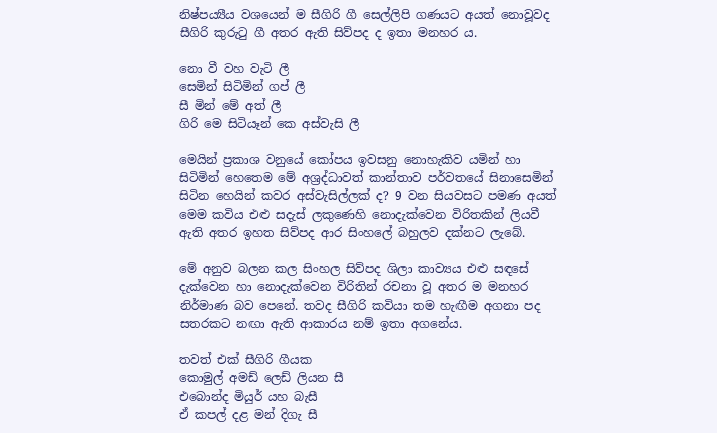නිෂ්පය්‍යීය වශයෙන් ම සීගිරි ගී සෙල්ලිපි ගණයට අයත් නොවූවද සීගිරි කුරුටු ගී අතර ඇති සිව්පද ද ඉතා මනහර ය.

නො වී වහ වැටි ලී
සෙමින් සිටිමින් ගප් ලී
සී මින් මේ අත් ලී
ගිරි මෙ සිටියෑන් කෙ අස්‌වැසි ලී

මෙයින් ප්‍රකාශ වනුයේ කෝපය ඉවසනු නොහැකිව යමින් හා සිටිමින් හෙතෙම මේ අශ්‍රද්ධාවත් කාන්තාව පර්වතයේ සිනාසෙමින් සිටින හෙයින් කවර අස්‌වැසිල්ලක්‌ ද? 9 වන සියවසට පමණ අයත් මෙම කවිය එළු සදැස්‌ ලකුණෙහි නොදැක්‌වෙන විරිතකින් ලියවී ඇති අතර ඉහත සිව්පද ආර සිංහලේ බහුලව දක්‌නට ලැබේ.

මේ අනුව බලන කල සිංහල සිව්පද ශිලා කාව්‍යය එළු සඳසේ දැක්‌වෙන හා නොදැක්‌වෙන විරිතින් රචනා වූ අතර ම මනහර නිර්මාණ බව පෙනේ. තවද සීගිරි කවියා තම හැඟීම අගනා පද සතරකට නඟා ඇති ආකාරය නම් ඉතා අගනේය.

තවත් එක්‌ සීගිරි ගීයක
කොමුල් අමඩ් ලෙඩ් ලියන සී
එබොන්ද මියුර් යහ බැසී
ඒ කපල් දළ මන් දිගැ සී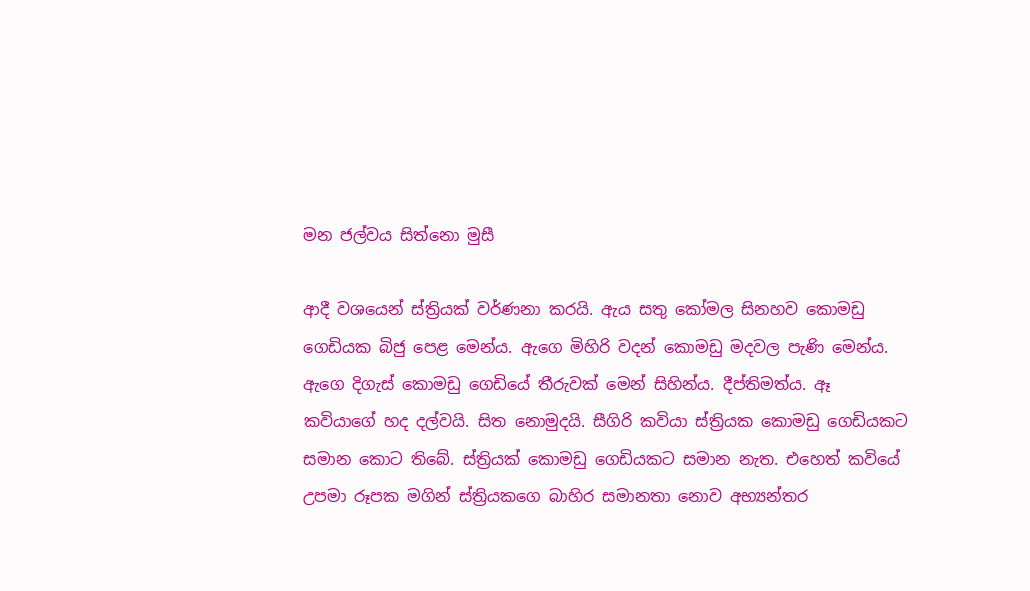මන ජල්වය සිත්නො මුසී

ආදී වශයෙන් ස්‌ත්‍රියක්‌ වර්ණනා කරයි. ඇය සතු කෝමල සිනහව කොමඩු ගෙඩියක බිජු පෙළ මෙන්ය. ඇගෙ මිහිරි වදන් කොමඩු මදවල පැණි මෙන්ය. ඇගෙ දිගැස්‌ කොමඩු ගෙඩියේ තීරුවක්‌ මෙන් සිහින්ය. දීප්තිමත්ය. ඈ කවියාගේ හද දල්වයි. සිත නොමුදයි. සීගිරි කවියා ස්‌ත්‍රියක කොමඩු ගෙඩියකට සමාන කොට තිබේ. ස්‌ත්‍රියක්‌ කොමඩු ගෙඩියකට සමාන නැත. එහෙත් කවියේ උපමා රූපක මගින් ස්‌ත්‍රියකගෙ බාහිර සමානතා නොව අභ්‍යන්තර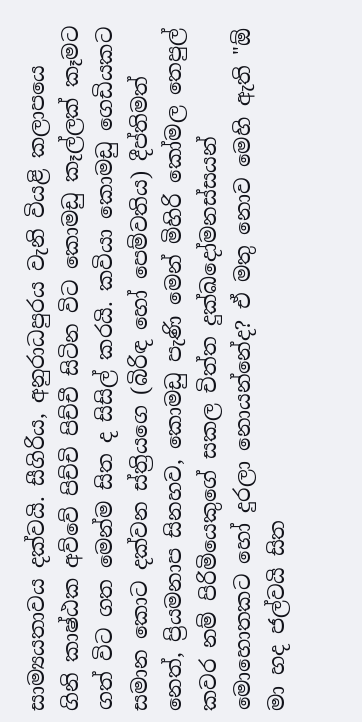සාම්‍යයතාවය දක්‌වයි. සීගිරිය, අනුරාධපුරය වැනි වියළි කලාපයෙ ගිනි කාෂ්ඨක අව්වේ පිච්චි පිච්චී සිටින විට කොමඩු කෑල්ලක්‌ කෑමට ගත් විට ගත මෙන්ම සිත ද සිසිල් කරයි. කවියා කොමඩු ගෙඩියකට සමාන කොට දක්‌වන ස්‌ත්‍රියගෙ (බිරිඳ හෝ පෙම්වතිය) දීප්තිමත් නෙත්, ප්‍රියමනාප සිනහව, කොමඩු පැණි මෙන් මිහිරි කෝමල තෙපුල් කවර නම් පිරිමියෙකුගේ සකල චිත්ත දුක්‌ඛදෝමනස්‌සයන් මොහොතකට හෝ දුරලා නොයන්නේද? ඒ මතු නොව මෙහි ඇති "ඕ මා හද ජල්වයි සිත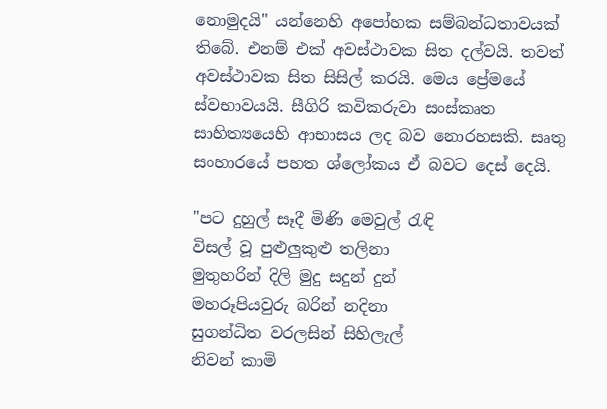නොමුදයි" යන්නෙහි අපෝහක සම්බන්ධතාවයක්‌ තිබේ. එනම් එක්‌ අවස්‌ථාවක සිත දල්වයි. තවත් අවස්‌ථාවක සිත සිසිල් කරයි. මෙය ප්‍රේමයේ ස්‌වභාවයයි. සීගිරි කවිකරුවා සංස්‌කෘත සාහිත්‍යයෙහි ආභාසය ලද බව නොරහසකි. සෘතු සංහාරයේ පහත ශ්ලෝකය ඒ බවට දෙස්‌ දෙයි.

"පට දුහුල් සෑදී මිණි මෙවුල් රැඳි
විසල් වූ පුළුලුකුළු තලිනා
මුතුහරින් දිලි මුදු සදුන් දුන්
මහරූපියවුරු බරින් නදිනා
සුගන්ධිත වරලසින් සිහිලැල්
නිවන් කාමි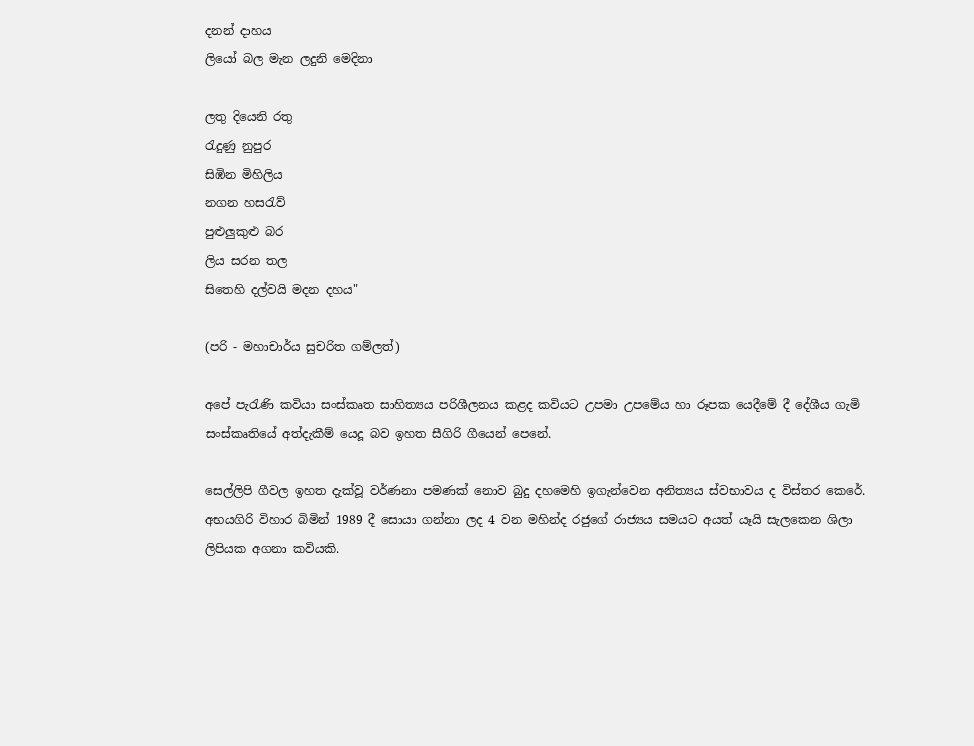දනන් දාහය
ලියෝ බල මැන ලදුනි මෙදිනා

ලතු දියෙනි රතු
රැදුණු නුපුර
සිඹින මිහිලිය
නගන හසරැව්
පුළුලුකුළු බර
ලිය සරන තල
සිතෙහි දල්වයි මදන දහය"

(පරි - මහාචාර්ය සුචරිත ගම්ලත්)

අපේ පැරැණි කවියා සංස්‌කෘත සාහිත්‍යය පරිශීලනය කළද කවියට උපමා උපමේය හා රූපක යෙදීමේ දී දේශීය ගැමි සංස්‌කෘතියේ අත්දැකීම් යෙදූ බව ඉහත සීගිරි ගීයෙන් පෙනේ.

සෙල්ලිපි ගීවල ඉහත දැක්‌වූ වර්ණනා පමණක්‌ නොව බුදු දහමෙහි ඉගැන්වෙන අනිත්‍යය ස්‌වභාවය ද විස්‌තර කෙරේ. අභයගිරි විහාර බිමින් 1989 දී සොයා ගන්නා ලද 4 වන මහින්ද රජුගේ රාජ්‍යය සමයට අයත් යෑයි සැලකෙන ශිලා ලිපියක අගනා කවියකි.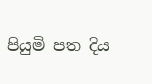පියුමි පත දිය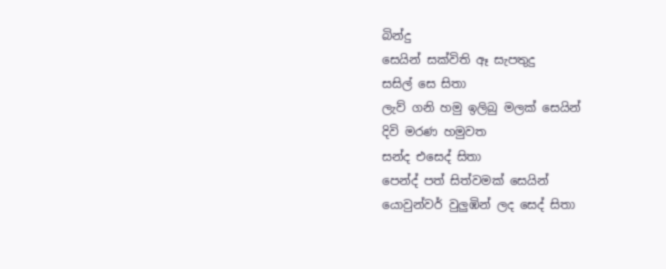බින්දු
සෙයින් සක්‌විති ඈ සැපතුදු
සසිල් සෙ සිතා
ලැව් ගනි හමු ඉලිබු මලක්‌ සෙයින්
දිවි මරණ හමුවත
සන්ද එසෙද් සිතා
පෙන්ද් පත් සිත්වමක්‌ සෙයින්
යොවුන්වර් වුලුඹින් ලද සෙද් සිතා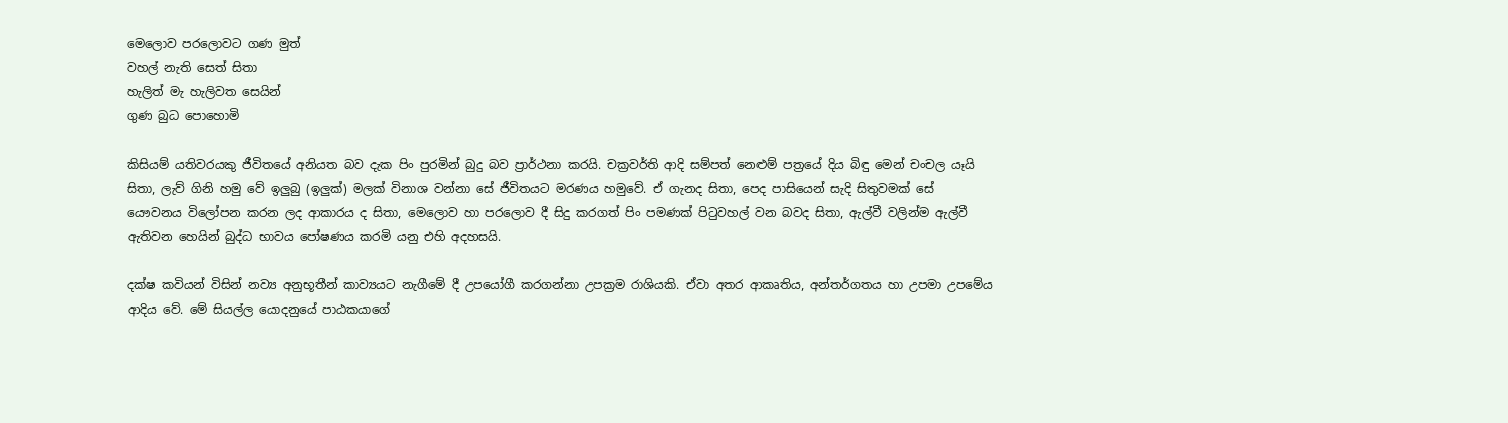මෙලොව පරලොවට ගණ මුත්
වහල් නැති සෙත් සිතා
හැලිත් මැ හැලිවත සෙයින්
ගුණ බුධ පොහොමි

කිසියම් යතිවරයකු ජීවිතයේ අනියත බව දැක පිං පුරමින් බුදු බව ප්‍රාර්ථනා කරයි. චක්‍රවර්ති ආදි සම්පත් නෙළුම් පත්‍රයේ දිය බිඳු මෙන් චංචල යෑයි සිතා, ලැව් ගිනි හමු වේ ඉලුබු (ඉලුක්‌) මලක්‌ විනාශ වන්නා සේ ජීවිතයට මරණය හමුවේ. ඒ ගැනද සිතා, පෙද පාසියෙන් සැදි සිතුවමක්‌ සේ යෞවනය විලෝපන කරන ලද ආකාරය ද සිතා, මෙලොව හා පරලොව දී සිදු කරගත් පිං පමණක්‌ පිටුවහල් වන බවද සිතා, ඇල්වී වලින්ම ඇල්වී ඇතිවන හෙයින් බුද්ධ භාවය පෝෂණය කරමි යනු එහි අදහසයි.

දක්‌ෂ කවියන් විසින් නව්‍ය අනුභූතීන් කාව්‍යයට නැගීමේ දී උපයෝගී කරගන්නා උපක්‍රම රාශියකි. ඒවා අතර ආකෘතිය, අන්තර්ගතය හා උපමා උපමේය ආදිය වේ. මේ සියල්ල යොදනුයේ පාඨකයාගේ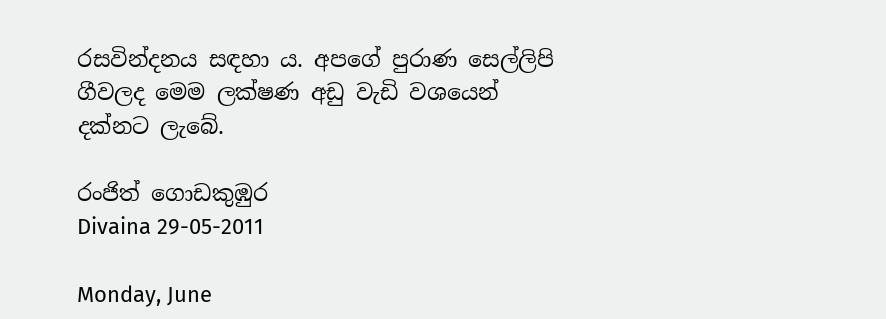රසවින්දනය සඳහා ය. අපගේ පුරාණ සෙල්ලිපි ගීවලද මෙම ලක්‌ෂණ අඩු වැඩි වශයෙන් දක්‌නට ලැබේ.

රංජිත් ගොඩකුඹුර
Divaina 29-05-2011

Monday, June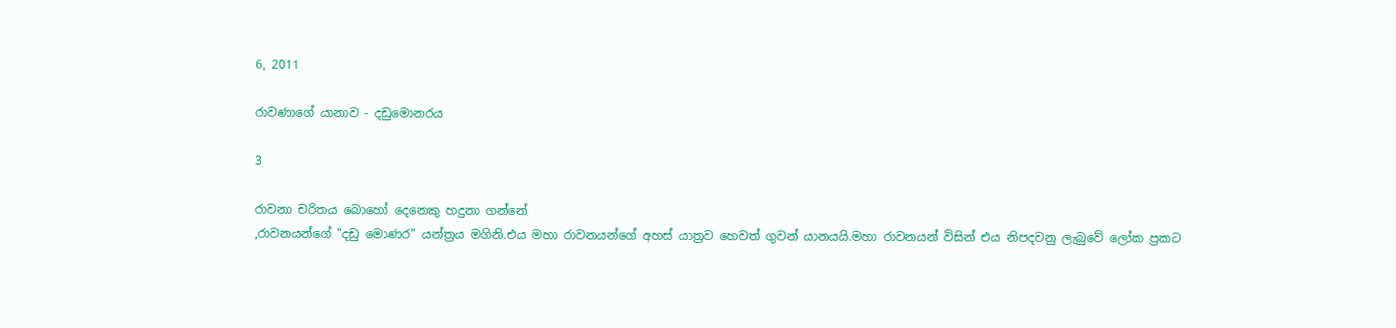6, 2011

රාවණාගේ යානාව - දඩුමොනරය

3

රාවනා චරිතය බොහෝ දෙනෙකු හදුනා ගන්නේ
,රාවනයන්ගේ "දඩු මොණර" යන්ත්‍රය මගිනි.එය මහා රාවනයන්ගේ අහස් යාත්‍රව හෙවත් ගුවන් යානයයි.මහා රාවනයන් විසින් එය නිපදවනු ලැබුවේ ලෝක ප්‍රකට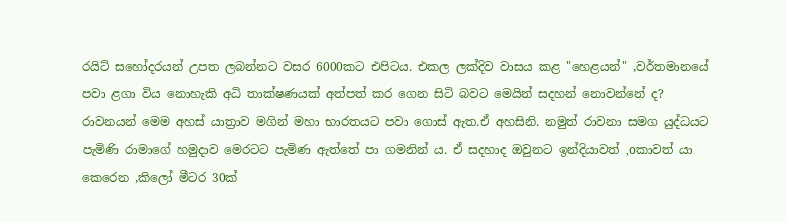රයිට් සහෝදරයන් උපත ලබන්නට වසර 6000කට එපිටය. එකල ලක්දිව වාසය කළ "හෙළයන්" ,වර්තමානයේ පවා ළගා විය නොහැකි අධි තාක්ෂණයක් අත්පත් කර ගෙන සිටි බවට මෙයින් සදහන් නොවන්නේ ද? රාවනයන් මෙම අහස් යාත්‍රාව මගින් මහා භාරතයට පවා ගොස් ඇත.ඒ අහසිනි. නමුත් රාවනා සමග යුද්ධයට පැමිණි රාමාගේ හමුදාව මෙරටට පැමිණ ඇත්තේ පා ගමනින් ය. ඒ සදහාද ඔවුනට ඉන්දියාවත් ,oකාවත් යා කෙරෙන ,කිලෝ මීටර 30ක්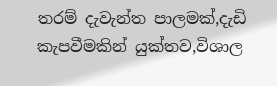තරම් දැවැන්ත පාලමක්,දැඩි කැපවීමකින් යුක්තව,විශාල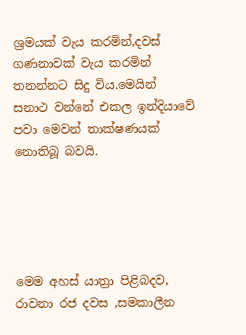ශ්‍රමයක් වැය කරමින්,දවස් ගණනාවක් වැය කරමින් තනන්නට සිදු විය.මෙයින් සනාථ වන්නේ එකල ඉන්දියාවේ පවා මෙවන් තාක්ෂණයක් නොතිබූ බවයි.





මෙම අහස් යාත්‍රා පිළිබදව, රාවනා රජ දවස ,සමකාලීන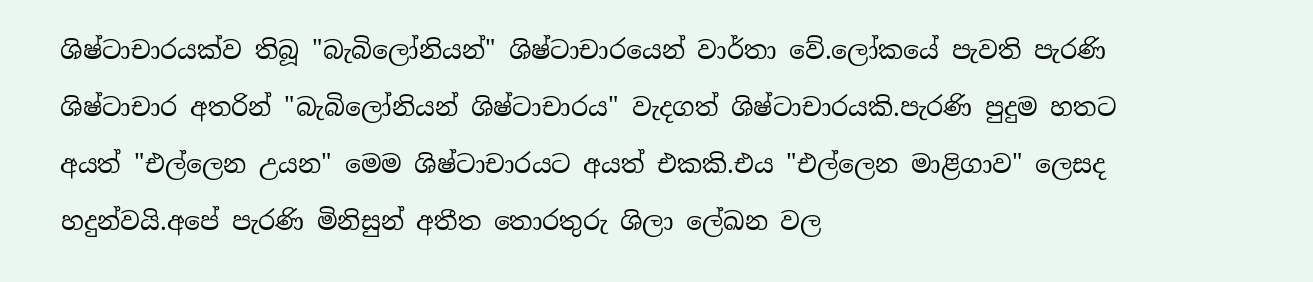ශිෂ්ටාචාරයක්ව තිබූ "බැබිලෝනියන්" ශිෂ්ටාචාරයෙන් වාර්තා වේ.ලෝකයේ පැවති පැරණි ශිෂ්ටාචාර අතරින් "බැබිලෝනියන් ශිෂ්ටාචාරය" වැදගත් ශිෂ්ටාචාරයකි.පැරණි පුදුම හතට අයත් "එල්ලෙන උයන" මෙම ශිෂ්ටාචාරයට අයත් එකකි.එය "එල්ලෙන මාළිගාව" ලෙසද හදුන්වයි.අපේ පැරණි මිනිසුන් අතීත තොරතුරු ශිලා ලේඛන වල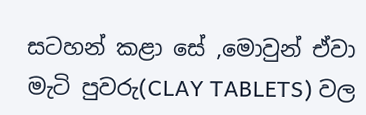සටහන් කළා සේ ,මොවුන් ඒවා මැටි පුවරු(CLAY TABLETS) වල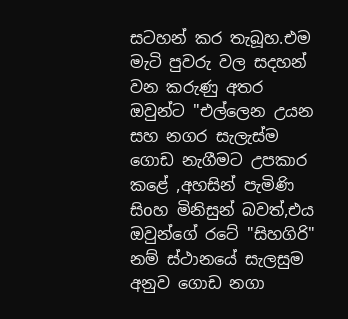සටහන් කර තැබූහ.එම මැටි පුවරු වල සදහන් වන කරුණු අතර ඔවුන්ට "එල්ලෙන උයන සහ නගර සැලැස්ම ගොඩ නැගීමට උපකාර කළේ ,අහසින් පැමිණි සිoහ මිනිසුන් බවත්,එය ඔවුන්ගේ රටේ "සිහගිරි" නම් ස්ථානයේ සැලසුම අනුව ගොඩ නගා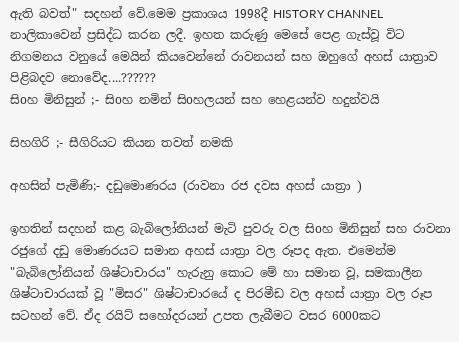ඇති බවත්" සදහන් වේ.මෙම ප්‍රකාශය 1998දී HISTORY CHANNEL නාලිකාවෙන් ප්‍රසිද්ධ කරන ලදී. ඉහත කරුණු මෙසේ පෙළ ගැස්වූ විට නිගමනය වනුයේ මෙයින් කියවෙන්නේ රාවනයන් සහ ඔහුගේ අහස් යාත්‍රාව පිළිබදව නොවේද....??????
සිoහ මිනිසුන් ;- සිoහ නමින් සිoහලයන් සහ හෙළයන්ව හදුන්වයි

සිහගිරි ;- සීගිරියට කියන තවත් නමකි

අහසින් පැමිණි;- දඩුමොණරය (රාවනා රජ දවස අහස් යාත්‍රා )

ඉහතින් සදහන් කළ බැබිලෝනියන් මැටි පුවරු වල සිoහ මිනිසුන් සහ රාවනා රජුගේ දඩු මොණරයට සමාන අහස් යාත්‍රා වල රූපද ඇත. එමෙන්ම "බැබිලෝනියන් ශිෂ්ටාචාරය" හැරුනු කොට මේ හා සමාන වූ, සමකාලීන ශිෂ්ටාචාරයක් වූ "මිසර" ශිෂ්ටාචාරයේ ද පිරමීඩ වල අහස් යාත්‍රා වල රූප සටහන් වේ. ඒද රයිට් සහෝදරයන් උපත ලැබීමට වසර 6000කට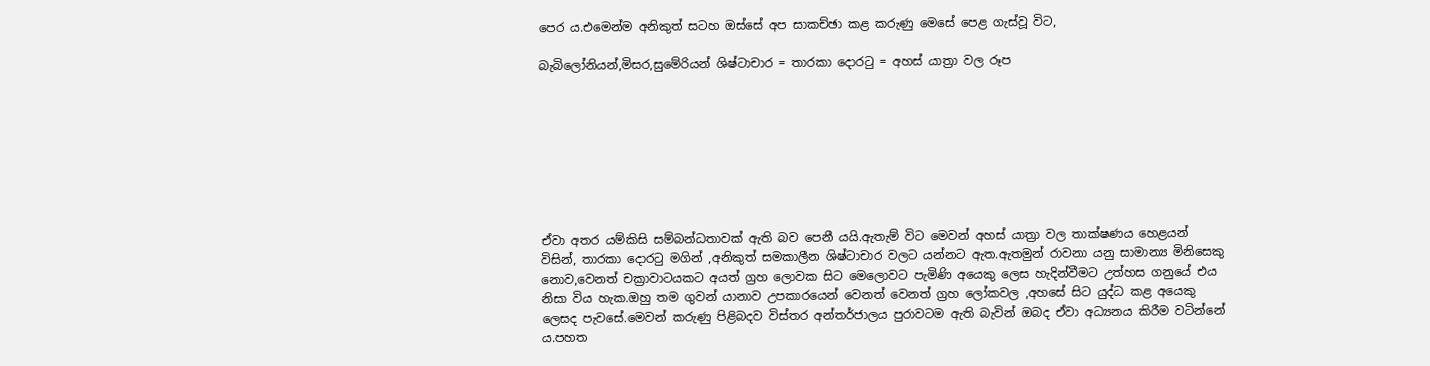පෙර ය.එමෙන්ම අනිකුත් සටහ ඔස්සේ අප සාකච්ඡා කළ කරුණු මෙසේ පෙළ ගැස්වූ විට,

බැබිලෝනියන්,මිසර,සුමේරියන් ශිෂ්ටාචාර = තාරකා දොරටු = අහස් යාත්‍රා වල රූප








ඒවා අතර යම්කිසි සම්බන්ධතාවක් ඇති බව පෙනී යයි.ඇතැම් විට මෙවන් අහස් යාත්‍රා වල තාක්ෂණය හෙළයන් විසින්, තාරකා දොරටු මගින් ,අනිකුත් සමකාලීන ශිෂ්ටාචාර වලට යන්නට ඇත.ඇතමුන් රාවනා යනු සාමාන්‍ය මිනිසෙකු නොව,වෙනත් චක්‍රාවාටයකට අයත් ග්‍රහ ලොවක සිට මෙලොවට පැමිණි අයෙකු ලෙස හැදින්වීමට උත්හස ගනුයේ එය නිසා විය හැක.ඔහු තම ගුවන් යානාව උපකාරයෙන් වෙනත් වෙනත් ග්‍රහ ලෝකවල ,අහසේ සිට යුද්ධ කළ අයෙකු ලෙසද පැවසේ.මෙවන් කරුණු පිළිබදව විස්තර අන්තර්ජාලය පුරාවටම ඇති බැවින් ඔබද ඒවා අධ්‍යනය කිරීම වටින්නේ ය.පහත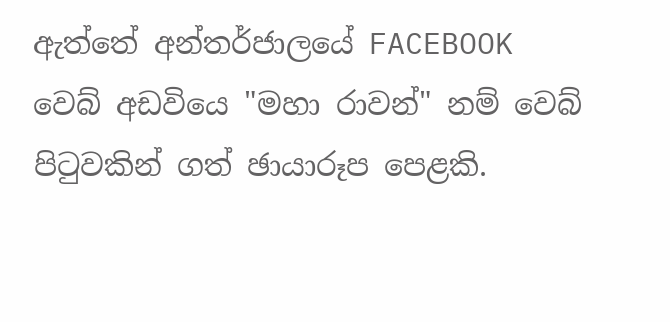ඇත්තේ අන්තර්ජාලයේ FACEBOOK වෙබ් අඩවියෙ "මහා රාවන්" නම් වෙබ් පිටුවකින් ගත් ඡායාරූප පෙළකි.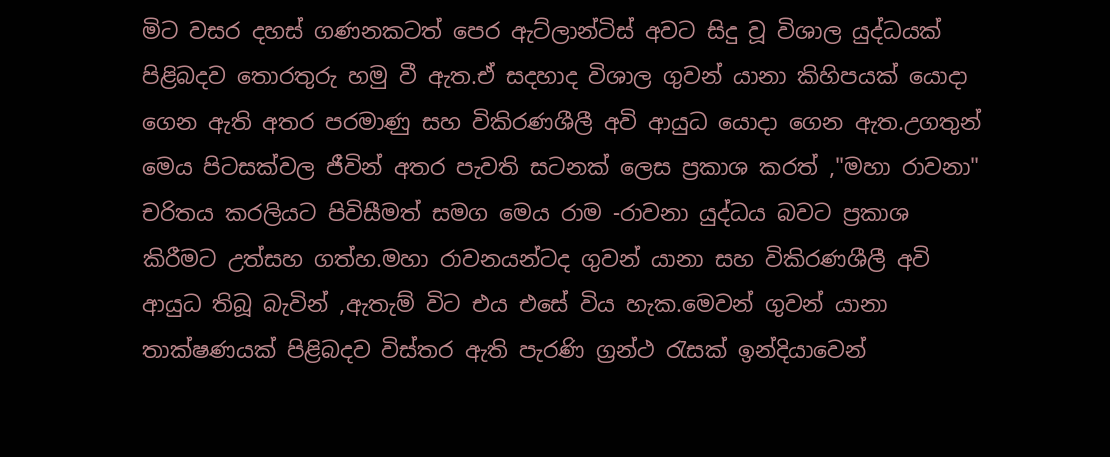මිට වසර දහස් ගණනකටත් පෙර ඇට්ලාන්ටිස් අවට සිදු වූ විශාල යුද්ධයක් පිළිබදව තොරතුරු හමු වී ඇත.ඒ සදහාද විශාල ගුවන් යානා කිහිපයක් යොදා ගෙන ඇති අතර පරමාණු සහ විකිරණශීලී අවි ආයුධ යොදා ගෙන ඇත.උගතුන් මෙය පිටසක්වල ජීවින් අතර පැවති සටනක් ලෙස ප්‍රකාශ කරත් ,"මහා රාවනා" චරිතය කරලියට පිවිසීමත් සමග මෙය රාම -රාවනා යුද්ධය බවට ප්‍රකාශ කිරීමට උත්සහ ගත්හ.මහා රාවනයන්ටද ගුවන් යානා සහ විකිරණශීලී අවි ආයුධ තිබූ බැවින් ,ඇතැම් විට එය එසේ විය හැක.මෙවන් ගුවන් යානා තාක්ෂණයක් පිළිබදව විස්තර ඇති පැරණි ග්‍රන්ථ රැසක් ඉන්දියාවෙන්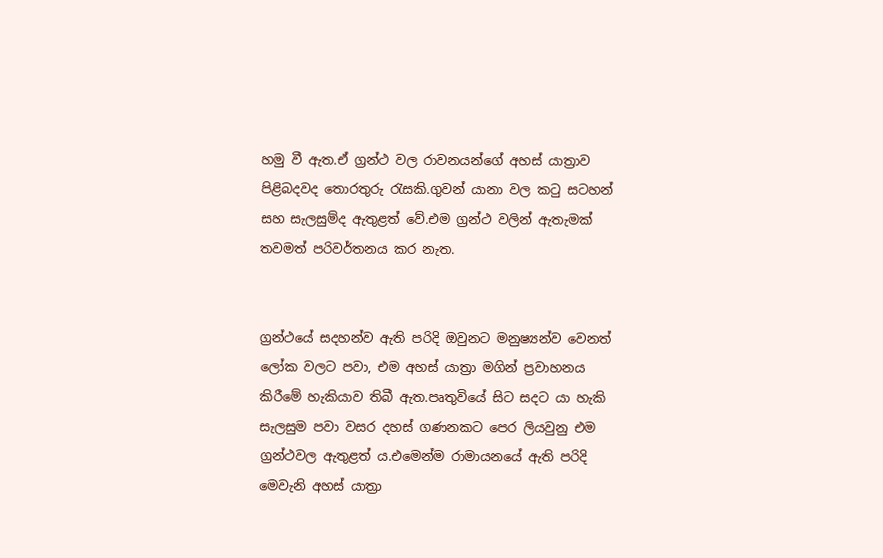හමු වී ඇත.ඒ ග්‍රන්ථ වල රාවනයන්ගේ අහස් යාත්‍රාව පිළිබදවද තොරතුරු රැසකි.ගුවන් යානා වල කටු සටහන් සහ සැලසුම්ද ඇතුළත් වේ.එම ග්‍රන්ථ වලින් ඇතැමක් තවමත් පරිවර්තනය කර නැත.


ග්‍රන්ථයේ සදහන්ව ඇති පරිදි ඔවුනට මනුෂ්‍යන්ව වෙනත් ලෝක වලට පවා, එම අහස් යාත්‍රා මගින් ප්‍රවාහනය කිරීමේ හැකියාව තිබී ඇත.පෘතුවියේ සිට සදට යා හැකි සැලසුම පවා වසර දහස් ගණනකට පෙර ලියවුනු එම ග්‍රන්ථවල ඇතුළත් ය.එමෙන්ම රාමායනයේ ඇති පරිදි මෙවැනි අහස් යාත්‍රා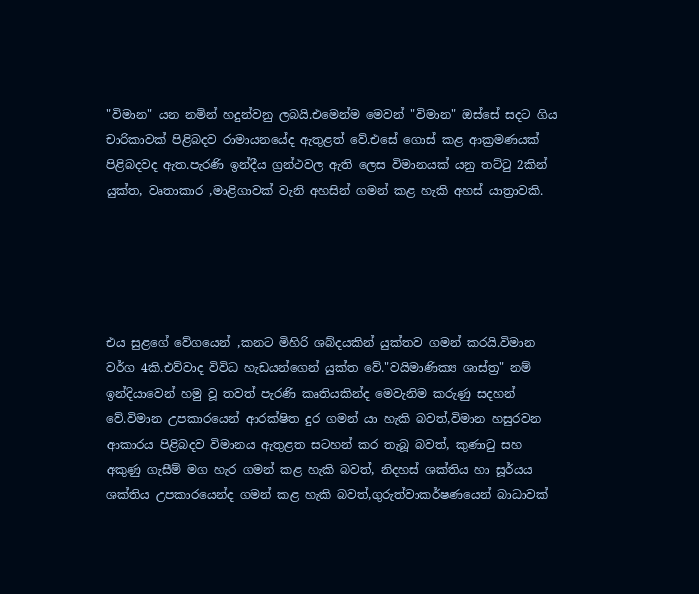"විමාන" යන නමින් හදුන්වනු ලබයි.එමෙන්ම මෙවන් "විමාන" ඔස්සේ සදට ගිය චාරිකාවක් පිළිබදව රාමායනයේද ඇතුළත් වේ.එසේ ගොස් කළ ආක්‍රමණයක් පිළිබදවද ඇත.පැරණි ඉන්දීය ග්‍රන්ථවල ඇති ලෙස විමානයක් යනු තට්ටු 2කින් යුක්ත, වෘතාකාර ,මාළිගාවක් වැනි අහසින් ගමන් කළ හැකි අහස් යාත්‍රාවකි.





එය සුළගේ වේගයෙන් ,කනට මිහිරි ශබ්දයකින් යුක්තව ගමන් කරයි.විමාන වර්ග 4කි.එව්වාද විවිධ හැඩයන්ගෙන් යුක්ත වේ."වයිමාණික්‍ය ශාස්ත්‍ර" නම් ඉන්දියාවෙන් හමු වූ තවත් පැරණි කෘතියකින්ද මෙවැනිම කරුණු සදහන් වේ.විමාන උපකාරයෙන් ආරක්ෂිත දුර ගමන් යා හැකි බවත්,විමාන හසුරවන ආකාරය පිළිබදව විමානය ඇතුළත සටහන් කර තැබූ බවත්, කුණාටු සහ අකුණු ගැසීම් මග හැර ගමන් කළ හැකි බවත්, නිදහස් ශක්තිය හා සූර්යය ශක්තිය උපකාරයෙන්ද ගමන් කළ හැකි බවත්,ගුරුත්වාකර්ෂණයෙන් බාධාවක්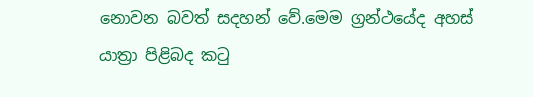නොවන බවත් සදහන් වේ.මෙම ග්‍රන්ථයේද අහස් යාත්‍රා පිළිබද කටු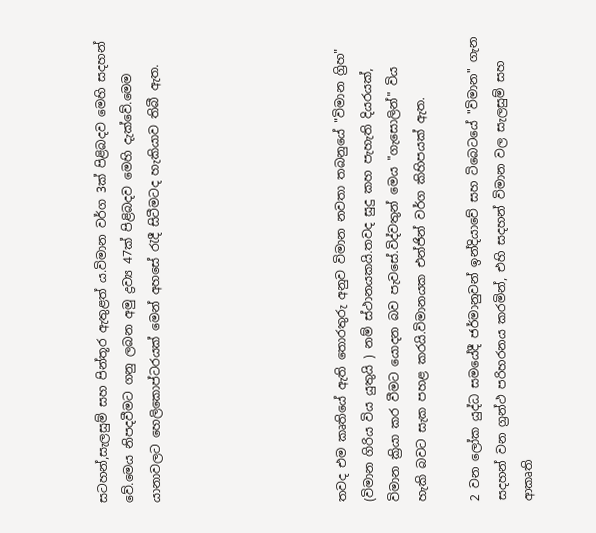සටහන්,සැලසුම් සහ පින්තූර ඇතුළත් ය.විමාන වර්ග 3ක් පිළිබදව මෙහි සදහන් වේ.මෙය නිපදවීමට ගනු ලබන අමු ද්‍රව්‍ය 47ක් පිළිබදව මෙහි දැක්වේ.මෙම යානාවලට හෙලිකොප්ටරයක් මෙන් අහසේ රැදී සිටීමටද හැකියාව තිබී ඇත.






තවද එම කෘතියේ ඇති තොරතුරු අනුව විමාන නවතා තබනුයේ "විමාන ග්‍රිහ" (විමාන ගිරිය විය යුතුයි ) නම් ස්ථානයකයි.තවද සුදු කහ පැහැති දියරයක්, විමාන ක්‍රියා කර වීමට යොදන බව පැවසේ.විද්වතුන් මෙය "ගැසොලින්" විය හැකි බවට සැක පහළ කරයි.විමානයක එන්ජින් වර්ග කිහිපයක් ඇත.

2 වන ලෝක යුද්ධ සමයේදී ජර්මානුවන් ඉන්දියාවේ සහ ටිබෙටයේ "විමාන" ගැන සදහන් වන ග්‍රන්ථ පරිහරනය කරමින්, එහි සදහන් විමාන වල සැලසුම් සහ ආකෘති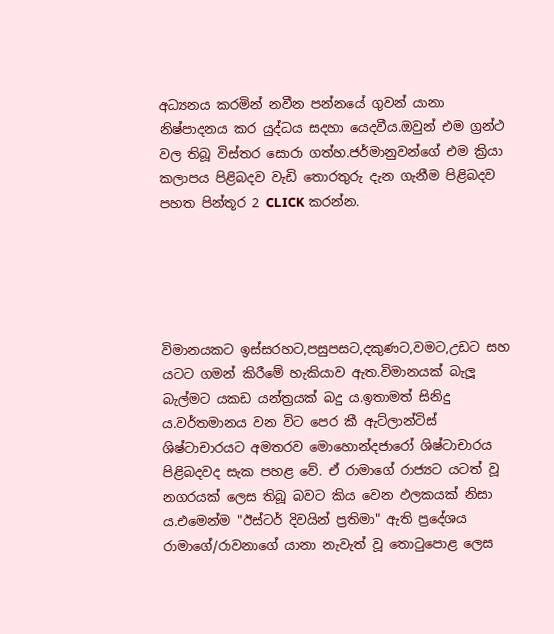අධ්‍යනය කරමින් නවීන පන්නයේ ගුවන් යානා නිෂ්පාදනය කර යුද්ධය සදහා යෙදවීය.ඔවුන් එම ග්‍රන්ථ වල තිබූ විස්තර සොරා ගත්හ.ජර්මානුවන්ගේ එම ක්‍රියා කලාපය පිළිබදව වැඩි තොරතුරු දැන ගැනීම පිළිබදව පහත පින්තූර 2 CLICK කරන්න.





විමානයකට ඉස්සරහට,පසුපසට,දකුණට,වමට,උඩට සහ යටට ගමන් කිරීමේ හැකියාව ඇත.විමානයක් බැලූ බැල්මට යකඩ යන්ත්‍රයක් බදු ය.ඉතාමත් සිනිදු ය.වර්තමානය වන විට පෙර කී ඇට්ලාන්ටිස් ශිෂ්ටාචාරයට අමතරව මොහොන්දජාරෝ ශිෂ්ටාචාරය පිළිබදවද සැක පහළ වේ. ඒ රාමාගේ රාජ්‍යට යටත් වූ නගරයක් ලෙස තිබූ බවට කිය වෙන ඵලකයක් නිසා ය.එමෙන්ම "ඊස්ටර් දිවයින් ප්‍රතිමා" ඇති ප්‍රදේශය රාමාගේ/රාවනාගේ යානා නැවැත් වූ තොටුපොළ ලෙස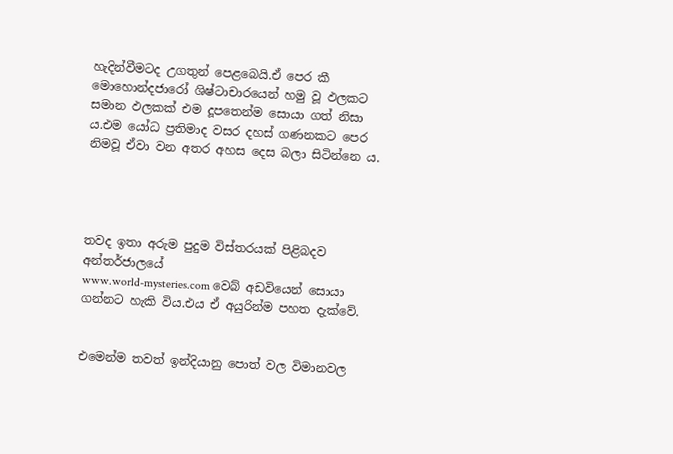හැදින්වීමටද උගතුන් පෙළබෙයි.ඒ පෙර කී මොහොන්දජාරෝ ශිෂ්ටාචාරයෙන් හමු වූ ඵලකට සමාන ඵලකක් එම දූපතෙන්ම සොයා ගත් නිසා ය.එම යෝධ ප්‍රතිමාද වසර දහස් ගණනකට පෙර නිමවූ ඒවා වන අතර අහස දෙස බලා සිටින්නෙ ය.




තවද ඉතා අරුම පුදුම විස්තරයක් පිළිබදව අන්තර්ජාලයේ
www.world-mysteries.com වෙබ් අඩවියෙන් සොයා ගන්නට හැකි විය.එය ඒ අයුරින්ම පහත දැක්වේ.


එමෙන්ම තවත් ඉන්දියානු පොත් වල විමානවල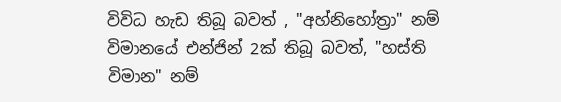විවිධ හැඩ තිබූ බවත් , "අහ්නිහෝත්‍රා" නම් විමානයේ එන්ජින් 2ක් තිබූ බවත්, "හස්ති විමාන" නම්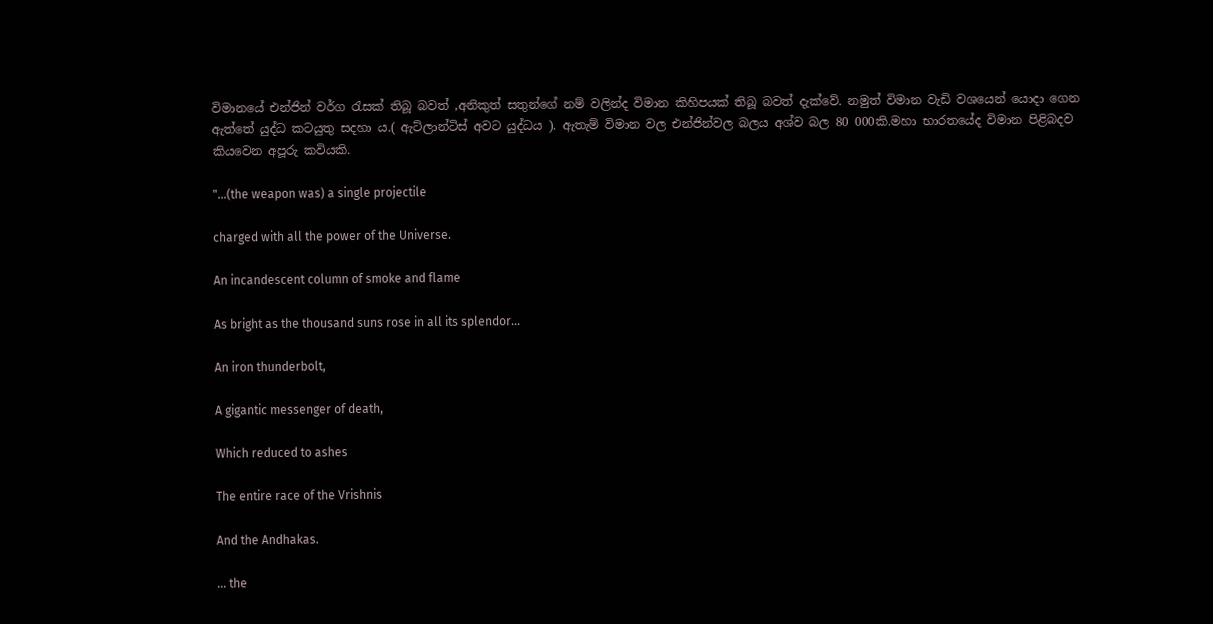විමානයේ එන්ජින් වර්ග රැසක් තිබූ බවත් ,අනිකුත් සතුන්ගේ නම් වලින්ද විමාන කිහිපයක් තිබූ බවත් දැක්වේ. නමුත් විමාන වැඩි වශයෙන් යොදා ගෙන ඇත්තේ යුද්ධ කටයුතු සදහා ය.( ඇට්ලාන්ටිස් අවට යුද්ධය ). ඇතැම් විමාන වල එන්ජින්වල බලය අශ්ව බල 80 000කි.මහා භාරතයේද විමාන පිළිබදව කියවෙන අපූරු කවියකි.

"...(the weapon was) a single projectile

charged with all the power of the Universe.

An incandescent column of smoke and flame

As bright as the thousand suns rose in all its splendor...

An iron thunderbolt,

A gigantic messenger of death,

Which reduced to ashes

The entire race of the Vrishnis

And the Andhakas.

... the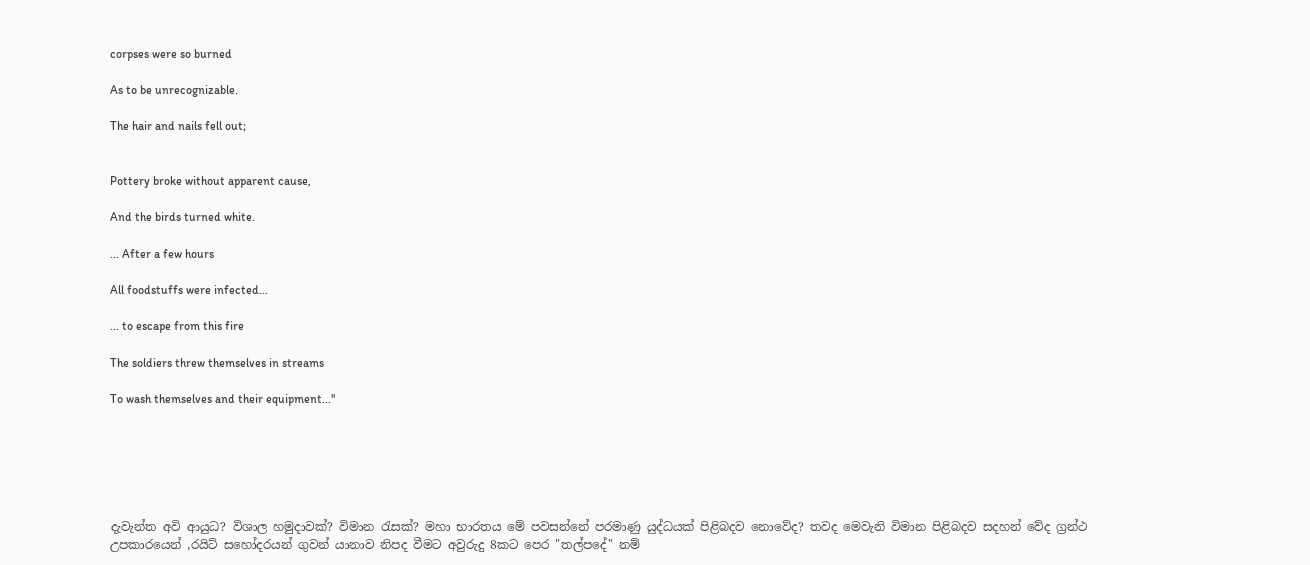corpses were so burned

As to be unrecognizable.

The hair and nails fell out;


Pottery broke without apparent cause,

And the birds turned white.

... After a few hours

All foodstuffs were infected...

... to escape from this fire

The soldiers threw themselves in streams

To wash themselves and their equipment..."






දැවැන්ත අවි ආයුධ? විශාල හමුදාවක්? විමාන රැසක්? මහා භාරතය මේ පවසන්නේ පරමාණු යුද්ධයක් පිළිබදව නොවේද? තවද මෙවැනි විමාන පිළිබදව සදහන් වේද ග්‍රන්ථ උපකාරයෙන් ,රයිට් සහෝදරයන් ගුවන් යානාව නිපද වීමට අවුරුදු 8කට පෙර "තල්පදේ" නම්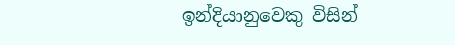ඉන්දියානුවෙකු විසින්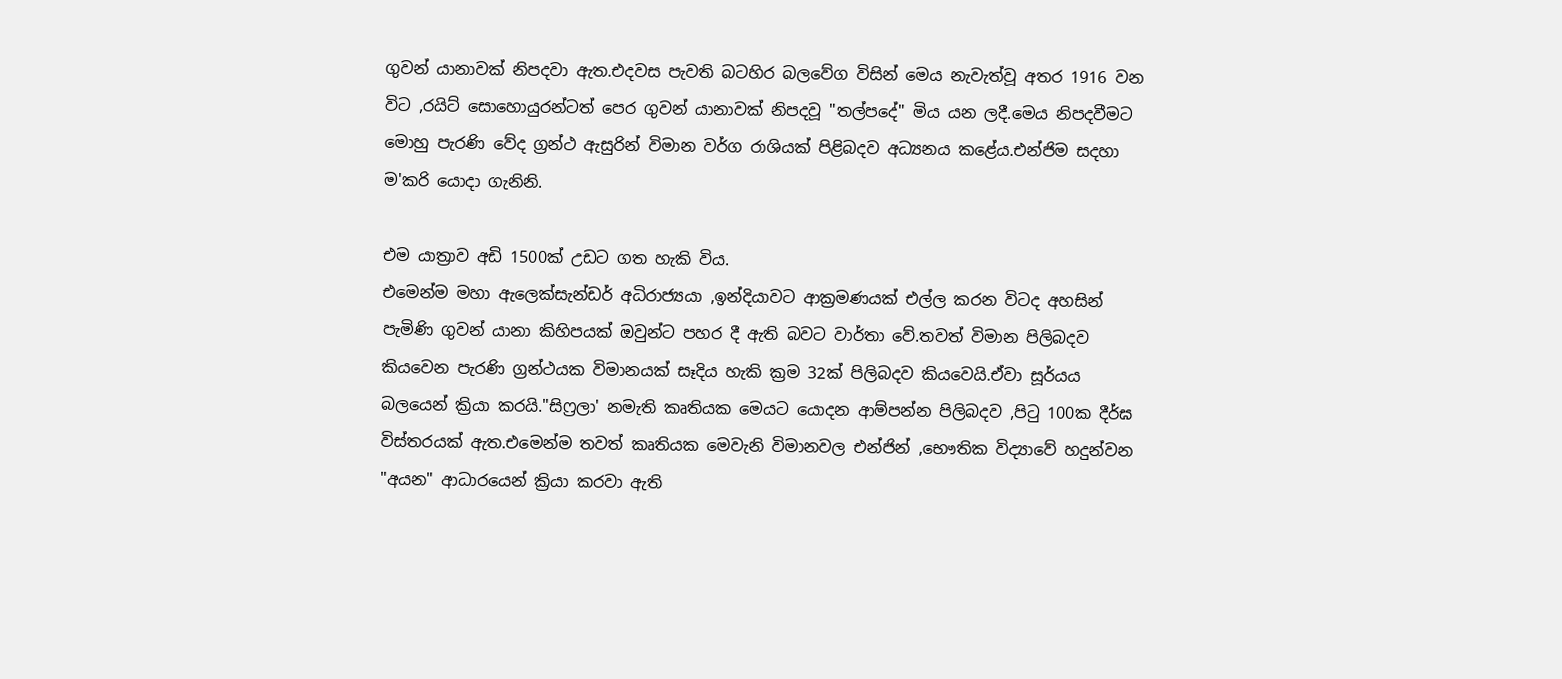ගුවන් යානාවක් නිපදවා ඇත.එදවස පැවති බටහිර බලවේග විසින් මෙය නැවැත්වූ අතර 1916 වන විට ,රයිට් සොහොයුරන්ටත් පෙර ගුවන් යානාවක් නිපදවූ "තල්පදේ" මිය යන ලදී.මෙය නිපදවීමට මොහු පැරණි වේද ග්‍රන්ථ ඇසුරින් විමාන වර්ග රාශියක් පිළිබදව අධ්‍යනය කළේය.එන්ජිම සදහා ම'කරි යොදා ගැනිනි.

එම යාත්‍රාව අඩි 1500ක් උඩට ගත හැකි විය.
එමෙන්ම මහා ඇලෙක්සැන්ඩර් අධිරාජ්‍යයා ,ඉන්දියාවට ආක්‍රමණයක් එල්ල කරන විටද අහසින් පැමිණි ගුවන් යානා කිහිපයක් ඔවුන්ට පහර දී ඇති බවට වාර්තා වේ.තවත් විමාන පිලිබදව කියවෙන පැරණි ග්‍රන්ථයක විමානයක් සෑදිය හැකි ක්‍රම 32ක් පිලිබදව කියවෙයි.ඒවා සූර්යය බලයෙන් ක්‍රියා කරයි."සිෆ්‍රලා' නමැති කෘතියක මෙයට යොදන ආම්පන්න පිලිබදව ,පිටු 100ක දීර්ඝ විස්තරයක් ඇත.එමෙන්ම තවත් කෘතියක මෙවැනි විමානවල එන්ජින් ,භෞතික විද්‍යාවේ හදුන්වන "අයන" ආධාරයෙන් ක්‍රියා කරවා ඇති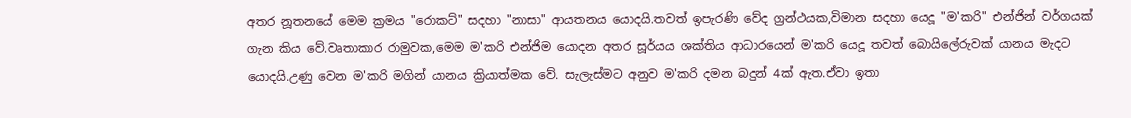අතර නූතනයේ මෙම ක්‍රමය "රොකට්" සදහා "නාසා" ආයතනය යොදයි.තවත් ඉපැරණි වේද ග්‍රන්ථයක,විමාන සදහා යෙදූ "ම'කරි" එන්ජින් වර්ගයක් ගැන කිය වේ.වෘතාකාර රාමුවක,මෙම ම'කරි එන්ජිම යොදන අතර සූර්යය ශක්තිය ආධාරයෙන් ම'කරි යෙදූ තවත් බොයිලේරුවක් යානය මැදට යොදයි.උණු වෙන ම'කරි මගින් යානය ක්‍රියාත්මක වේ. සැලැස්මට අනුව ම'කරි දමන බදුන් 4ක් ඇත.ඒවා ඉතා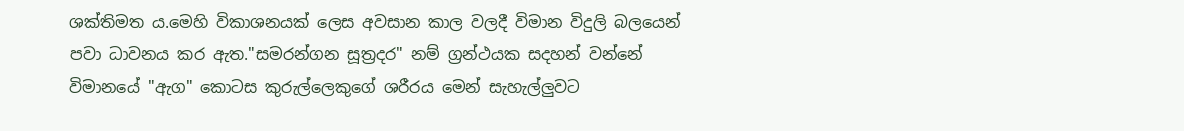ශක්තිමත ය.මෙහි විකාශනයක් ලෙස අවසාන කාල වලදී විමාන විදුලි බලයෙන් පවා ධාවනය කර ඇත."සමරන්ගන සූත්‍රදර" නම් ග්‍රන්ථයක සදහන් වන්නේ විමානයේ "ඇග" කොටස කුරුල්ලෙකුගේ ශරීරය මෙන් සැහැල්ලුවට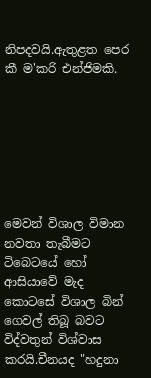නිපදවයි.ඇතුළත පෙර කී ම'කරි එන්ජිමකි.







මෙවන් විශාල විමාන නවතා තැබීමට ටිබෙටයේ හෝ ආසියාවේ මැද කොටසේ විශාල බින් ගෙවල් තිබූ බවට විද්වතුන් විශ්වාස කරයි.චීනයද "හදුනා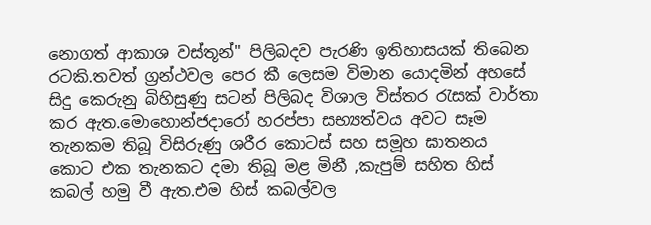නොගත් ආකාශ වස්තූන්" පිලිබදව පැරණි ඉතිහාසයක් තිබෙන රටකි.තවත් ග්‍රන්ථවල පෙර කී ලෙසම විමාන යොදමින් අහසේ සිදු කෙරුනු බිහිසුණු සටන් පිලිබද විශාල විස්තර රැසක් වාර්තා කර ඇත.මොහොන්ජදාරෝ හරප්පා සභ්‍යත්වය අවට සෑම තැනකම තිබූ විසිරුණු ශරීර කොටස් සහ සමූහ ඝාතනය කොට එක තැනකට දමා තිබූ මළ මිනී ,කැපුම් සහිත හිස් කබල් හමු වී ඇත.එම හිස් කබල්වල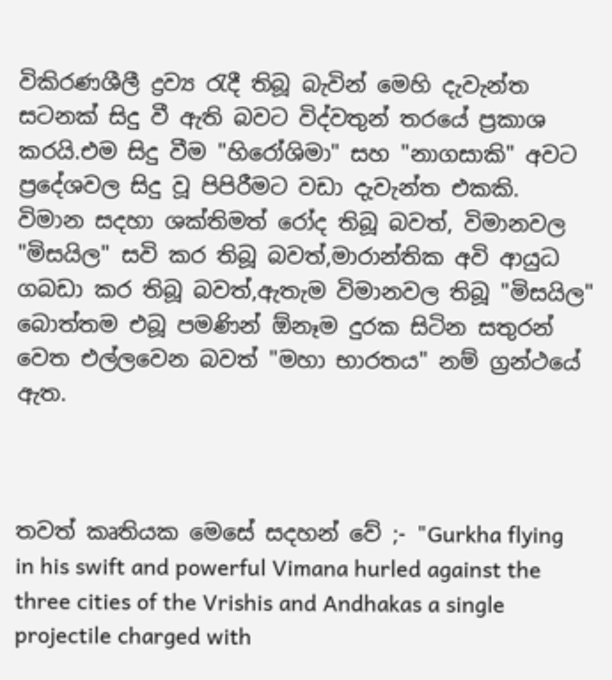විකිරණශීලී ද්‍රව්‍ය රැදී තිබූ බැවින් මෙහි දැවැන්ත සටනක් සිදු වී ඇති බවට විද්වතුන් තරයේ ප්‍රකාශ කරයි.එම සිදු වීම "හිරෝශිමා" සහ "නාගසාකි" අවට ප්‍රදේශවල සිදු වූ පිපිරීමට වඩා දැවැන්ත එකකි. විමාන සදහා ශක්තිමත් රෝද තිබූ බවත්, විමානවල "මිසයිල" සවි කර තිබූ බවත්,මාරාන්තික අවි ආයුධ ගබඩා කර තිබූ බවත්,ඇතැම විමානවල තිබූ "මිසයිල" බොත්තම එබූ පමණින් ඕනෑම දුරක සිටින සතුරන් වෙත එල්ලවෙන බවත් "මහා භාරතය" නම් ග්‍රන්ථයේ ඇත.



තවත් කෘතියක මෙසේ සදහන් වේ ;- "Gurkha flying in his swift and powerful Vimana hurled against the three cities of the Vrishis and Andhakas a single projectile charged with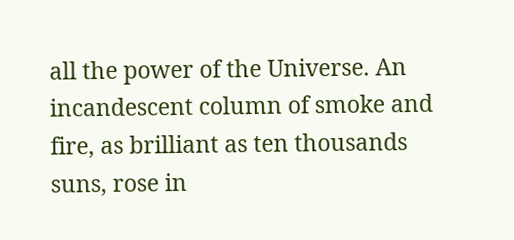all the power of the Universe. An incandescent column of smoke and fire, as brilliant as ten thousands suns, rose in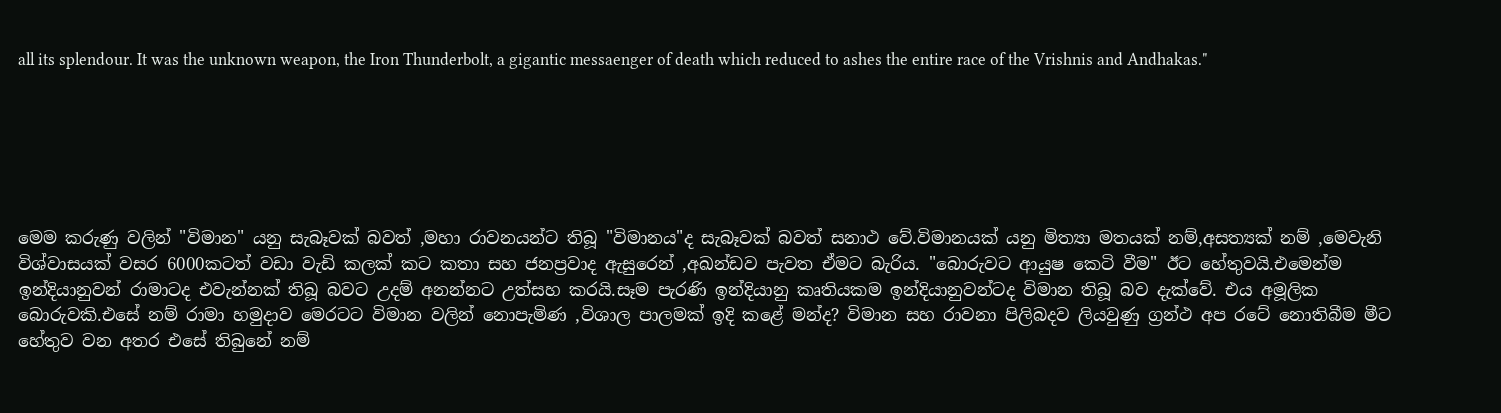all its splendour. It was the unknown weapon, the Iron Thunderbolt, a gigantic messaenger of death which reduced to ashes the entire race of the Vrishnis and Andhakas."






මෙම කරුණු වලින් "විමාන" යනු සැබෑවක් බවත් ,මහා රාවනයන්ට තිබූ "විමානය"ද සැබෑවක් බවත් සනාථ වේ.විමානයක් යනු මිත්‍යා මතයක් නම්,අසත්‍යක් නම් ,මෙවැනි විශ්වාසයක් වසර 6000කටත් වඩා වැඩි කලක් කට කතා සහ ජනප්‍රවාද ඇසුරෙන් ,අඛන්ඩව පැවත ඒමට බැරිය. "බොරුවට ආයුෂ කෙටි වීම" ඊට හේතුවයි.එමෙන්ම ඉන්දියානුවන් රාමාටද එවැන්නක් තිබූ බවට උදම් අනන්නට උත්සහ කරයි.සෑම පැරණි ඉන්දියානු කෘතියකම ඉන්දියානුවන්ටද විමාන තිබූ බව දැක්වේ. එය අමූලික බොරුවකි.එසේ නම් රාමා හමුදාව මෙරටට විමාන වලින් නොපැමිණ ,විශාල පාලමක් ඉදි කළේ මන්ද? විමාන සහ රාවනා පිලිබදව ලියවුණු ග්‍රන්ථ අප රටේ නොතිබීම මීට හේතුව වන අතර එසේ තිබුනේ නම්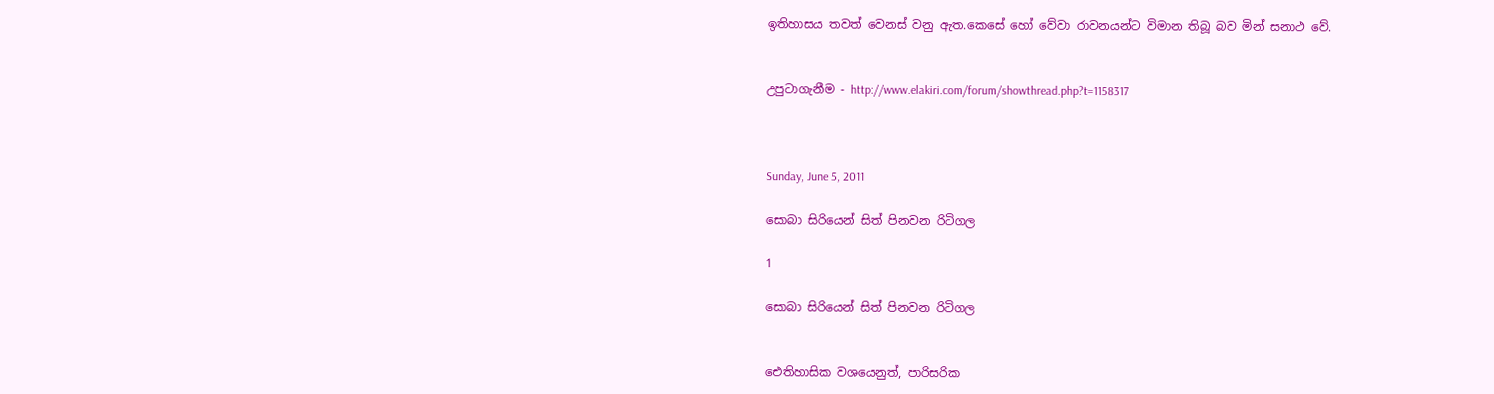ඉතිහාසය තවත් වෙනස් වනු ඇත.කෙසේ හෝ වේවා රාවනයන්ට විමාන තිබූ බව මින් සනාථ වේ.


උපුටාගැනීම - http://www.elakiri.com/forum/showthread.php?t=1158317



Sunday, June 5, 2011

සොබා සිරියෙන් සිත් පිනවන රිටිගල

1

සොබා සිරියෙන් සිත් පිනවන රිටිගල


ඓතිහාසික වශයෙනුත්, පාරිසරික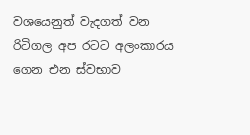වශයෙනුත් වැදගත් වන රිටිගල අප රටට අලංකාරය ගෙන එන ස්‌වභාව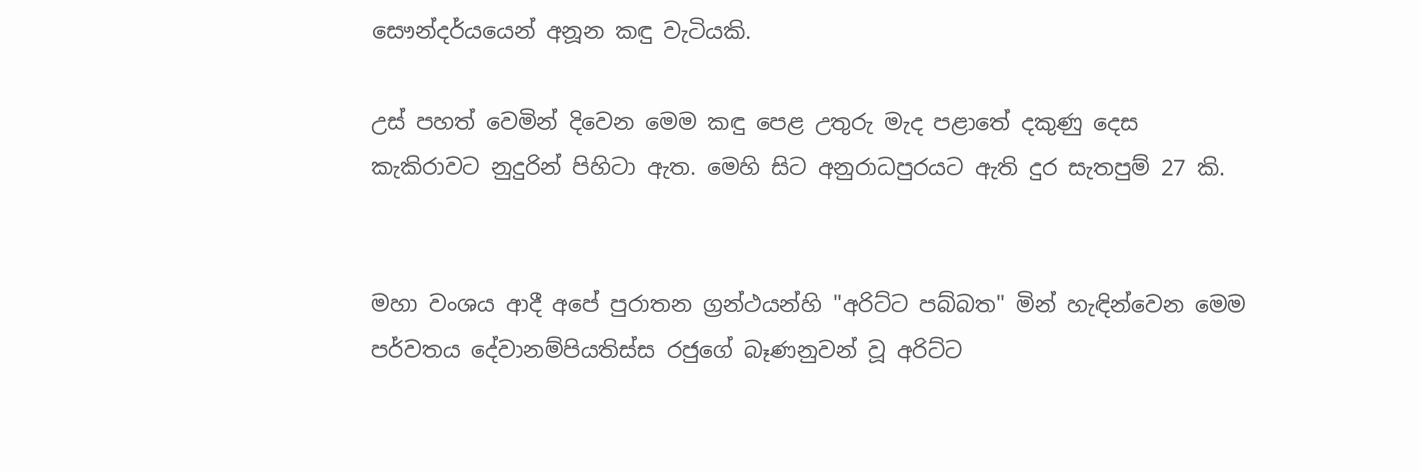සෞන්දර්යයෙන් අනූන කඳු වැටියකි.

උස්‌ පහත් වෙමින් දිවෙන මෙම කඳු පෙළ උතුරු මැද පළාතේ දකුණු දෙස කැකිරාවට නුදුරින් පිහිටා ඇත. මෙහි සිට අනුරාධපුරයට ඇති දුර සැතපුම් 27 කි.


මහා වංශය ආදී අපේ පුරාතන ග්‍රන්ථයන්හි "අරිට්‌ට පබ්බත" මින් හැඳින්වෙන මෙම පර්වතය දේවානම්පියතිස්‌ස රජුගේ බෑණනුවන් වූ අරිට්‌ට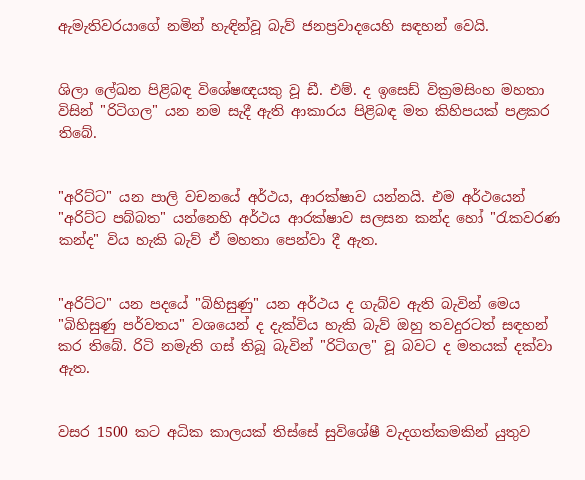ඇමැතිවරයාගේ නමින් හැඳින්වූ බැව් ජනප්‍රවාදයෙහි සඳහන් වෙයි.


ශිලා ලේඛන පිළිබඳ විශේෂඥයකු වූ ඩී. එම්. ද ඉසෙඩ් වික්‍රමසිංහ මහතා විසින් "රිටිගල" යන නම සැදී ඇති ආකාරය පිළිබඳ මත කිහිපයක්‌ පළකර තිබේ.


"අරිට්‌ට" යන පාලි වචනයේ අර්ථය, ආරක්‌ෂාව යන්නයි. එම අර්ථයෙන් "අරිට්‌ට පබ්බත" යන්නෙහි අර්ථය ආරක්‌ෂාව සලසන කන්ද හෝ "රැකවරණ කන්ද" විය හැකි බැව් ඒ මහතා පෙන්වා දී ඇත.


"අරිට්‌ට" යන පදයේ "බිහිසුණු" යන අර්ථය ද ගැබ්ව ඇති බැවින් මෙය "බිහිසුණු පර්වතය" වශයෙන් ද දැක්‌විය හැකි බැව් ඔහු තවදුරටත් සඳහන් කර තිබේ. රිටි නමැති ගස්‌ තිබූ බැවින් "රිටිගල" වූ බවට ද මතයක්‌ දක්‌වා ඇත.


වසර 1500 කට අධික කාලයක්‌ තිස්‌සේ සුවිශේෂී වැදගත්කමකින් යුතුව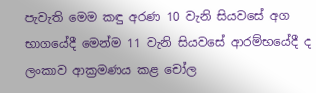පැවැති මෙම කඳු අරණ 10 වැනි සියවසේ අග භාගයේදී මෙන්ම 11 වැනි සියවසේ ආරම්භයේදී ද ලංකාව ආක්‍රමණය කළ චෝල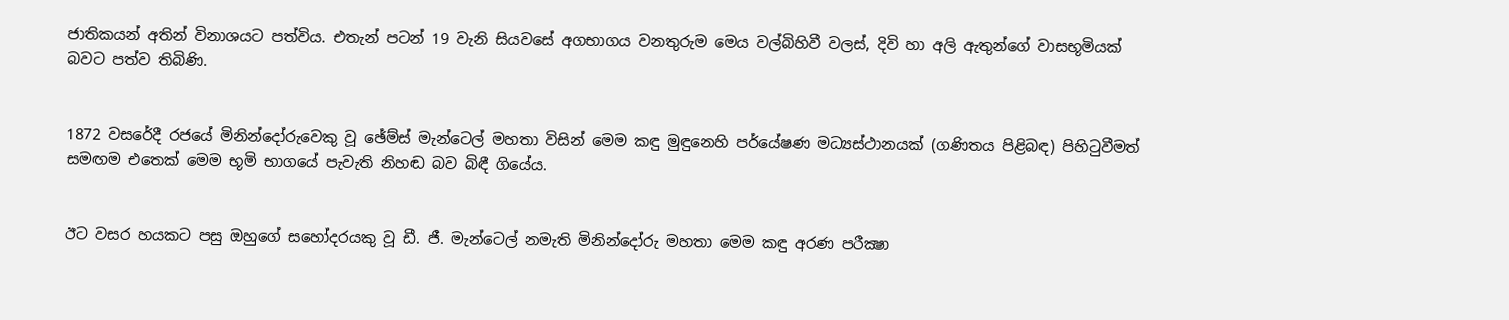ජාතිකයන් අතින් විනාශයට පත්විය. එතැන් පටන් 19 වැනි සියවසේ අගභාගය වනතුරුම මෙය වල්බිහිවී වලස්‌, දිවි හා අලි ඇතුන්ගේ වාසභූමියක්‌ බවට පත්ව තිබිණි.


1872 වසරේදී රජයේ මිනින්දෝරුවෙකු වූ ඡේම්ස්‌ මැන්ටෙල් මහතා විසින් මෙම කඳු මුඳුනෙහි පර්යේෂණ මධ්‍යස්‌ථානයක්‌ (ගණිතය පිළිබඳ) පිහිටුවීමත් සමඟම එතෙක්‌ මෙම භූමි භාගයේ පැවැති නිහඬ බව බිඳී ගියේය.


ඊට වසර හයකට පසු ඔහුගේ සහෝදරයකු වූ ඩී. ජී. මැන්ටෙල් නමැති මිනින්දෝරු මහතා මෙම කඳු අරණ පරීක්‍ෂා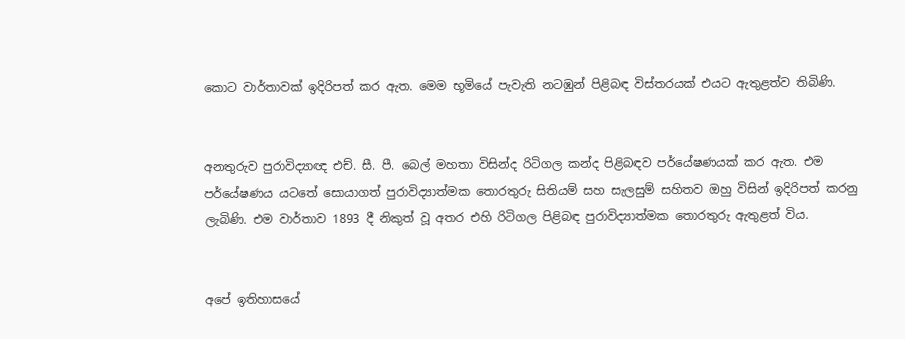කොට වාර්තාවක්‌ ඉදිරිපත් කර ඇත. මෙම භූමියේ පැවැති නටඹුන් පිළිබඳ විස්‌තරයක්‌ එයට ඇතුළත්ව තිබිණි.


අනතුරුව පුරාවිද්‍යාඥ එච්. සී. පී. බෙල් මහතා විසින්ද රිටිගල කන්ද පිළිබඳව පර්යේෂණයක්‌ කර ඇත. එම පර්යේෂණය යටතේ සොයාගත් පුරාවිද්‍යාත්මක තොරතුරු සිතියම් සහ සැලසුම් සහිතව ඔහු විසින් ඉදිරිපත් කරනු ලැබිණි. එම වාර්තාව 1893 දී නිකුත් වූ අතර එහි රිටිගල පිළිබඳ පුරාවිද්‍යාත්මක තොරතුරු ඇතුළත් විය.


අපේ ඉතිහාසයේ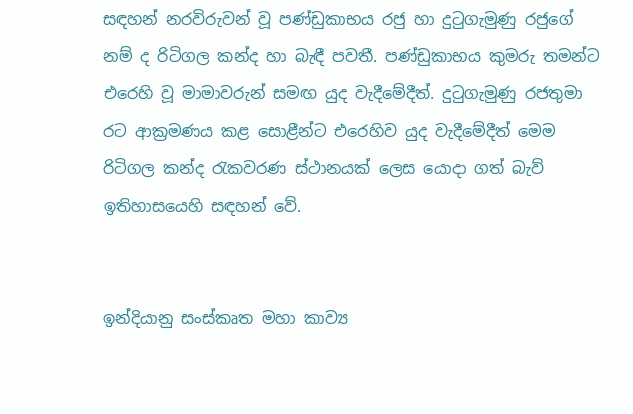සඳහන් නරවිරුවන් වූ පණ්‌ඩුකාභය රජු හා දුටුගැමුණු රජුගේ නම් ද රිටිගල කන්ද හා බැඳී පවතී. පණ්‌ඩුකාභය කුමරු තමන්ට එරෙහි වූ මාමාවරුන් සමඟ යුද වැදීමේදීත්. දුටුගැමුණු රජතුමා රට ආක්‍රමණය කළ සොළීන්ට එරෙහිව යුද වැදීමේදීත් මෙම රිටිගල කන්ද රැකවරණ ස්‌ථානයක්‌ ලෙස යොදා ගත් බැව් ඉතිහාසයෙහි සඳහන් වේ.


ඉන්දියානු සංස්‌කෘත මහා කාව්‍ය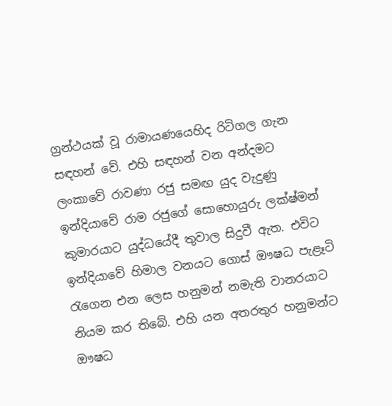ග්‍රන්ථයක්‌ වූ රාමායණයෙහිද රිටිගල ගැන සඳහන් වේ. එහි සඳහන් වන අන්දමට ලංකාවේ රාවණා රජු සමඟ යුද වැදුණු ඉන්දියාවේ රාම රජුගේ සොහොයුරු ලක්‌ෂ්මන් කුමාරයාට යුද්ධයේදී තුවාල සිදුවී ඇත. එවිට ඉන්දියාවේ හිමාල වනයට ගොස්‌ ඖෂධ පැළෑටි රැගෙන එන ලෙස හනුමන් නමැති වානරයාට නියම කර තිබේ. එහි යන අතරතුර හනුමන්ට ඖෂධ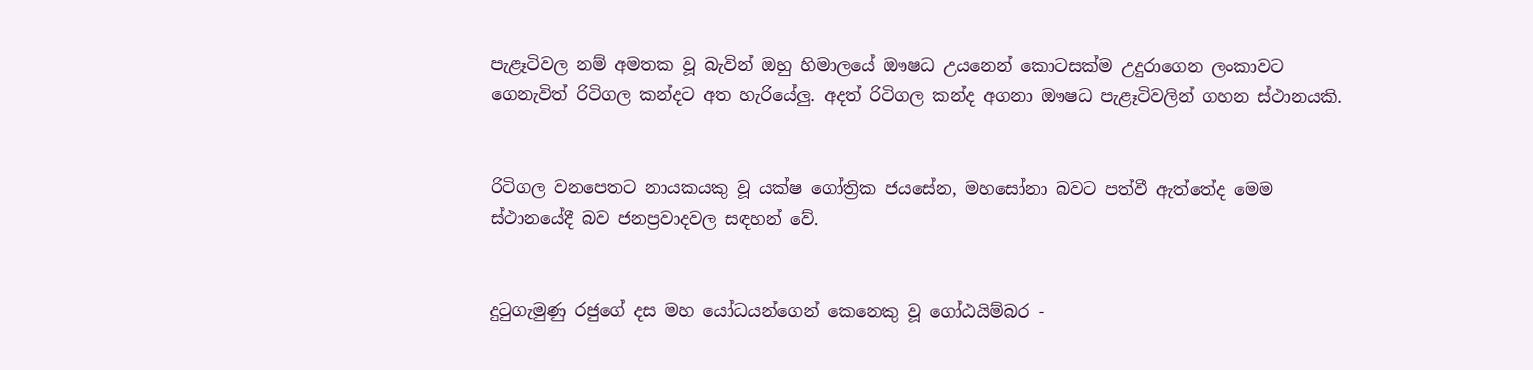පැළෑටිවල නම් අමතක වූ බැවින් ඔහු හිමාලයේ ඖෂධ උයනෙන් කොටසක්‌ම උදුරාගෙන ලංකාවට ගෙනැවිත් රිටිගල කන්දට අත හැරියේලු. අදත් රිටිගල කන්ද අගනා ඖෂධ පැළෑටිවලින් ගහන ස්‌ථානයකි.


රිටිගල වනපෙතට නායකයකු වූ යක්‌ෂ ගෝත්‍රික ජයසේන, මහසෝනා බවට පත්වී ඇත්තේද මෙම ස්‌ථානයේදී බව ජනප්‍රවාදවල සඳහන් වේ.


දුටුගැමුණු රජුගේ දස මහ යෝධයන්ගෙන් කෙනෙකු වූ ගෝඨයිම්බර -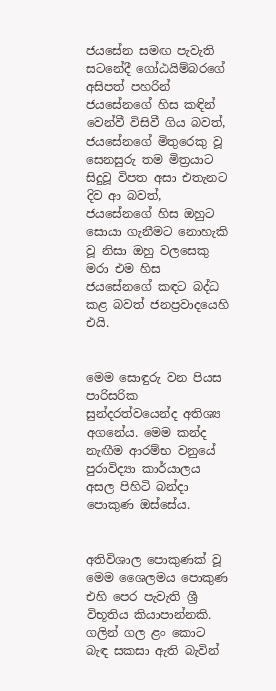ජයසේන සමඟ පැවැති සටනේදී ගෝඨයිම්බරගේ අසිපත් පහරින් ජයසේනගේ හිස කඳින් වෙන්වී විසිවී ගිය බවත්, ජයසේනගේ මිතුරෙකු වූ සෙනසුරු තම මිත්‍රයාට සිදුවූ විපත අසා එතැනට දිව ආ බවත්, ජයසේනගේ හිස ඔහුට සොයා ගැනීමට නොහැකි වූ නිසා ඔහු වලසෙකු මරා එම හිස ජයසේනගේ කඳට බද්ධ කළ බවත් ජනප්‍රවාදයෙහි එයි.


මෙම සොඳුරු වන පියස පාරිසරික සුන්දරත්වයෙන්ද අතිශ්‍ය අගනේය. මෙම කන්ද නැඟීම ආරම්භ වනුයේ පුරාවිද්‍යා කාර්යාලය අසල පිහිටි බන්දා පොකුණ ඔස්‌සේය.


අතිවිශාල පොකුණක්‌ වූ මෙම ශෛලමය පොකුණ එහි පෙර පැවැති ශ්‍රී විභූතිය කියාපාන්නකි. ගලින් ගල ළං කොට බැඳ සකසා ඇති බැවින්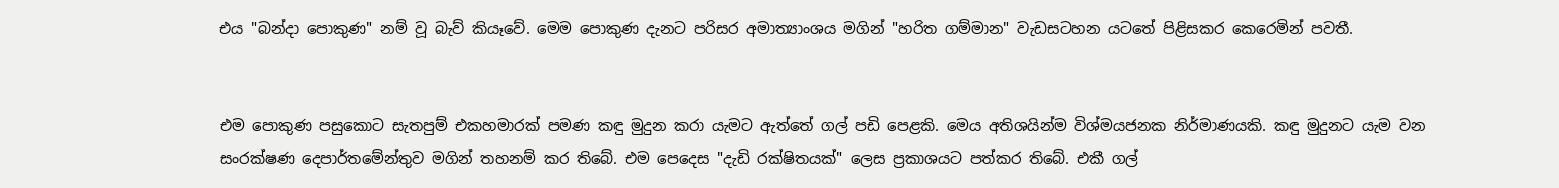එය "බන්දා පොකුණ" නම් වූ බැව් කියෑවේ. මෙම පොකුණ දැනට පරිසර අමාත්‍යාංශය මගින් "හරිත ගම්මාන" වැඩසටහන යටතේ පිළිසකර කෙරෙමින් පවතී.


එම පොකුණ පසුකොට සැතපුම් එකහමාරක්‌ පමණ කඳු මුදුන කරා යැමට ඇත්තේ ගල් පඩි පෙළකි. මෙය අතිශයින්ම විශ්මයජනක නිර්මාණයකි. කඳු මුදුනට යැම වන සංරක්‌ෂණ දෙපාර්තමේන්තුව මගින් තහනම් කර තිබේ. එම පෙදෙස "දැඩි රක්‌ෂිතයක්‌" ලෙස ප්‍රකාශයට පත්කර තිබේ. එකී ගල්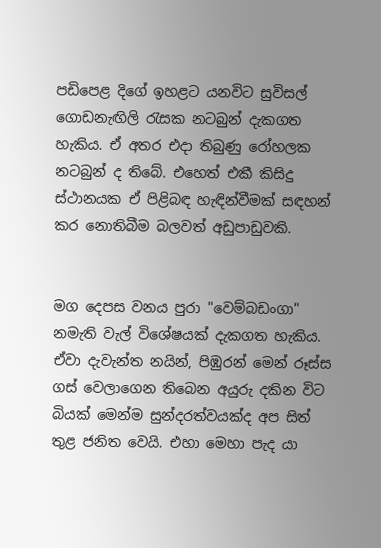පඩිපෙළ දිගේ ඉහළට යනවිට සුවිසල් ගොඩනැඟිලි රැසක නටබුන් දැකගත හැකිය. ඒ අතර එදා තිබුණු රෝහලක නටබුන් ද තිබේ. එහෙත් එකී කිසිදු ස්‌ථානයක ඒ පිළිබඳ හැඳින්වීමක්‌ සඳහන් කර නොතිබීම බලවත් අඩුපාඩුවකි.


මග දෙපස වනය පුරා "වෙම්බඩංගා" නමැති වැල් විශේෂයක්‌ දැකගත හැකිය. ඒවා දැවැන්ත නයින්, පිඹුරන් මෙන් රූස්‌ස ගස්‌ වෙලාගෙන තිබෙන අයුරු දකින විට බියක්‌ මෙන්ම සුන්දරත්වයක්‌ද අප සිත් තුළ ජනිත වෙයි. එහා මෙහා පැද යා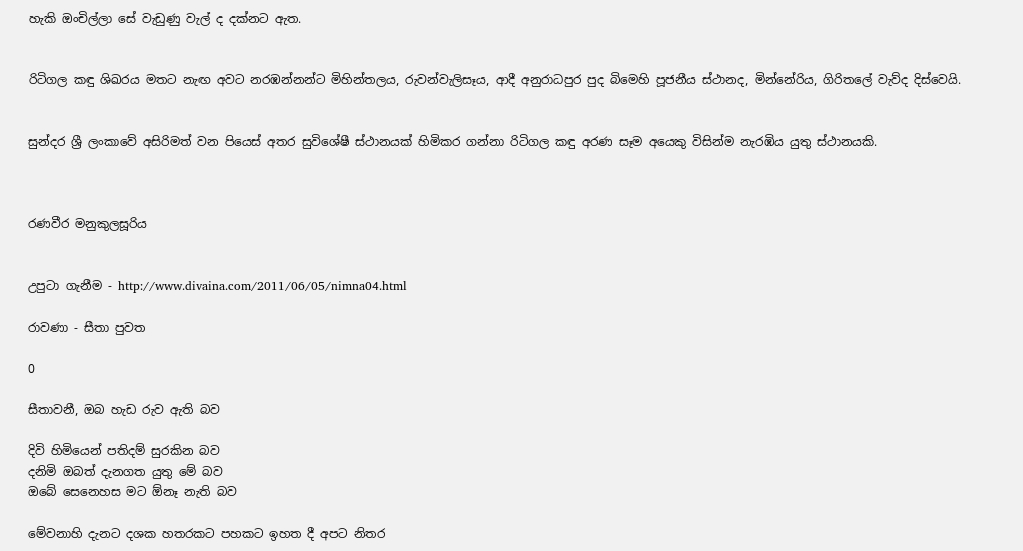හැකි ඔංචිල්ලා සේ වැඩුණු වැල් ද දක්‌නට ඇත.


රිටිගල කඳු ශිඛරය මතට නැඟ අවට නරඹන්නන්ට මිහින්තලය, රුවන්වැලිසෑය, ආදී අනුරාධපුර පුද බිමෙහි පූජනීය ස්‌ථානද, මින්නේරිය, ගිරිතලේ වැව්ද දිස්‌වෙයි.


සුන්දර ශ්‍රී ලංකාවේ අසිරිමත් වන පියෙස්‌ අතර සුවිශේෂී ස්‌ථානයක්‌ හිමිකර ගන්නා රිටිගල කඳු අරණ සෑම අයෙකු විසින්ම නැරඹිය යුතු ස්‌ථානයකි.



රණවීර මනුකුලසූරිය


උපුටා ගැනීම - http://www.divaina.com/2011/06/05/nimna04.html

රාවණා - සීතා පුවත

0

සීතාවනී, ඔබ හැඩ රුව ඇති බව

දිවි හිමියෙන් පතිදම් සුරකින බව
දනිමි ඔබත් දැනගත යුතු මේ බව
ඔබේ සෙනෙහස මට ඕනෑ නැති බව

මේවනාහි දැනට දශක හතරකට පහකට ඉහත දී අපට නිතර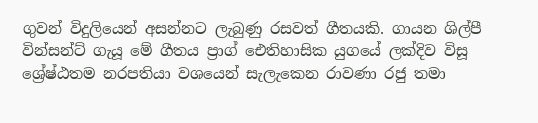ගුවන් විදුලියෙන් අසන්නට ලැබුණු රසවත් ගීතයකි. ගායන ශිල්පී වින්සන්ට් ගැයූ මේ ගීතය ප්‍රාග් ඓතිහාසික යුගයේ ලක්දිව විසූ ශ්‍රේෂ්ඨතම නරපතියා වශයෙන් සැලැකෙන රාවණා රජු තමා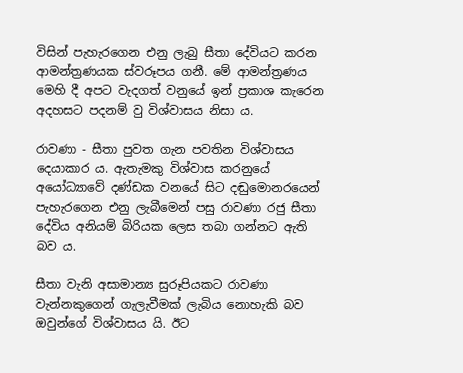විසින් පැහැරගෙන එනු ලැබු සීතා දේවියට කරන ආමන්ත්‍රණයක ස්වරූපය ගනී. මේ ආමන්ත්‍රණය මෙහි දී අපට වැදගත් වනුයේ ඉන් ප්‍රකාශ කැරෙන අදහසට පදනම් වු විශ්වාසය නිසා ය.

රාවණා - සීතා පුවත ගැන පවතින විශ්වාසය දෙයාකාර ය. ඇතැමකු විශ්වාස කරනුයේ අයෝධ්‍යාවේ දණ්ඩක වනයේ සිට දඬුමොනරයෙන් පැහැරගෙන එනු ලැබීමෙන් පසු රාවණා රජු සීතා දේවිය අනියම් බිරියක ලෙස තබා ගන්නට ඇති බව ය.

සීතා වැනි අසාමාන්‍ය සුරූපියකට රාවණා වැන්නකුගෙන් ගැලැවීමක් ලැබිය නොහැකි බව ඔවුන්ගේ විශ්වාසය යි. ඊට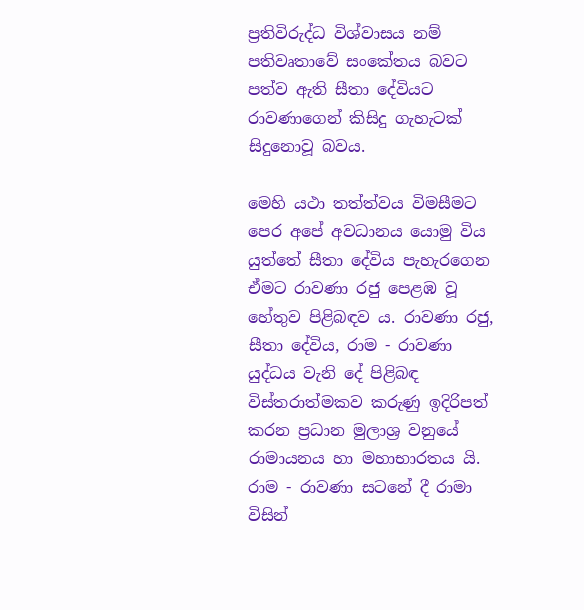ප්‍රතිවිරුද්ධ විශ්වාසය නම් පතිවෘතාවේ සංකේතය බවට පත්ව ඇති සීතා දේවියට රාවණාගෙන් කිසිදු ගැහැටක් සිදුනොවූ බවය.

මෙහි යථා තත්ත්වය විමසීමට පෙර අපේ අවධානය යොමු විය යුත්තේ සීතා දේවිය පැහැරගෙන ඒමට රාවණා රජු පෙළඹ වූ හේතුව පිළිබඳව ය. රාවණා රජු, සීතා දේවිය, රාම - රාවණා යුද්ධය වැනි දේ පිළිබඳ විස්තරාත්මකව කරුණු ඉදිරිපත් කරන ප්‍රධාන මුලාශ්‍ර වනුයේ රාමායනය හා මහාභාරතය යි. රාම - රාවණා සටනේ දී රාමා විසින්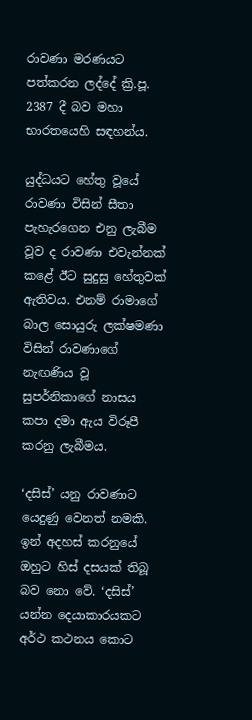රාවණා මරණයට පත්කරන ලද්දේ ක්‍රි.පූ. 2387 දී බව මහා භාරතයෙහි සඳහන්ය.

යුද්ධයට හේතු වූයේ රාවණා විසින් සීතා පැහැරගෙන එනු ලැබීම වූව ද රාවණා එවැන්නක් කළේ ඊට සුදුසු හේතුවක් ඇතිවය. එනම් රාමාගේ බාල සොයුරු ලක්ෂමණා විසින් රාවණාගේ නැඟණිය වූ සුපර්නිකාගේ නාසය කපා දමා ඇය විරූපී කරනු ලැබීමය.

‘දසිස්’ යනු රාවණාට යෙදුණු වෙනත් නමකි. ඉන් අදහස් කරනුයේ ඔහුට හිස් දසයක් තිබූ බව නො වේ. ‘දසිස්’ යන්න දෙයාකාරයකට අර්ථ කථනය කොට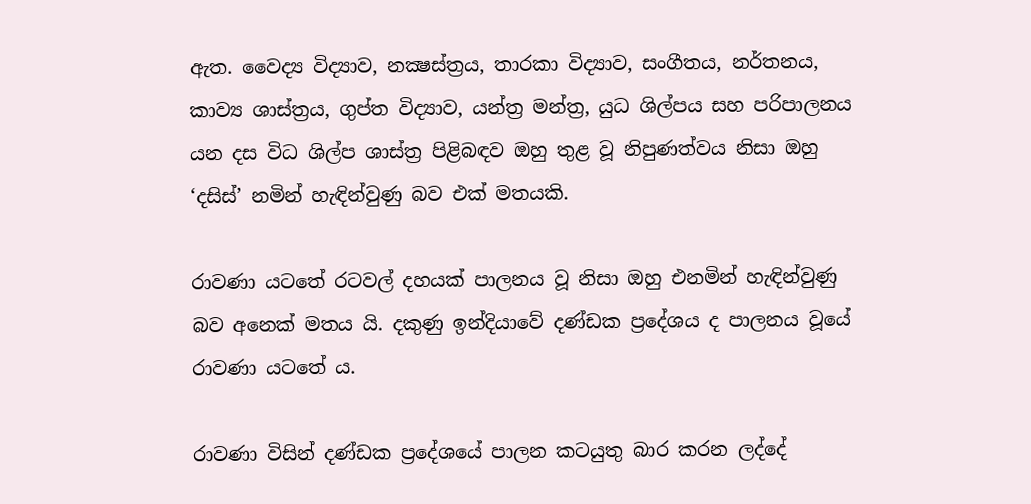ඇත. වෛද්‍ය විද්‍යාව, නක්‍ෂස්ත්‍රය, තාරකා විද්‍යාව, සංගීතය, නර්තනය, කාව්‍ය ශාස්ත්‍රය, ගුප්ත විද්‍යාව, යන්ත්‍ර මන්ත්‍ර, යුධ ශිල්පය සහ පරිපාලනය යන දස විධ ශිල්ප ශාස්ත්‍ර පිළිබඳව ඔහු තුළ වූ නිපුණත්වය නිසා ඔහු ‘දසිස්’ නමින් හැඳින්වුණු බව එක් මතයකි.

රාවණා යටතේ රටවල් දහයක් පාලනය වූ නිසා ඔහු එනමින් හැඳින්වුණු බව අනෙක් මතය යි. දකුණු ඉන්දියාවේ දණ්ඩක ප්‍රදේශය ද පාලනය වූයේ රාවණා යටතේ ය.

රාවණා විසින් දණ්ඩක ප්‍රදේශයේ පාලන කටයුතු බාර කරන ලද්දේ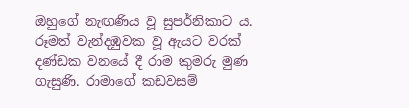ඔහුගේ නැඟණිය වූ සුපර්නිකාට ය. රූමත් වැන්දඹුවක වූ ඇයට වරක් දණ්ඩක වනයේ දී රාම කුමරු මුණ ගැසුණි. රාමාගේ කඩවසම්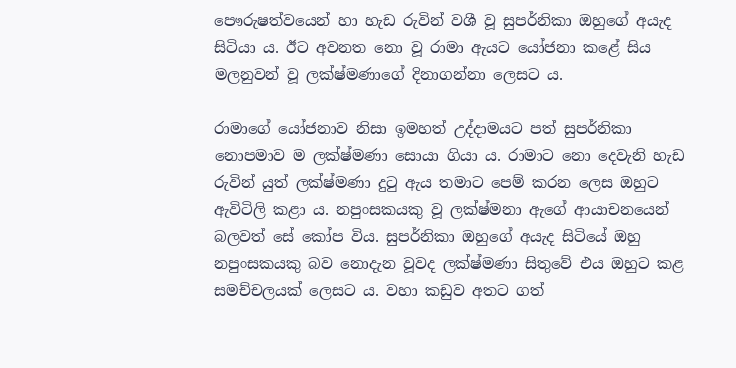පෞරුෂත්වයෙන් හා හැඩ රුවින් වශී වූ සුපර්නිකා ඔහුගේ අයැද සිටියා ය. ඊට අවනත නො වූ රාමා ඇයට යෝජනා කළේ සිය මලනුවන් වූ ලක්ෂ්මණාගේ දිනාගන්නා ලෙසට ය.

රාමාගේ යෝජනාව නිසා ඉමහත් උද්දාමයට පත් සුපර්නිකා නොපමාව ම ලක්ෂ්මණා සොයා ගියා ය. රාමාට නො දෙවැනි හැඩ රුවින් යුත් ලක්ෂ්මණා දුටු ඇය තමාට පෙම් කරන ලෙස ඔහුට ඇවිටිලි කළා ය. නපුංසකයකු වූ ලක්ෂ්මනා ඇගේ ආයාචනයෙන් බලවත් සේ කෝප විය. සුපර්නිකා ඔහුගේ අයැද සිටියේ ඔහු නපුංසකයකු බව නොදැන වූවද ලක්ෂ්මණා සිතුවේ එය ඔහුට කළ සමච්චලයක් ලෙසට ය. වහා කඩුව අතට ගත්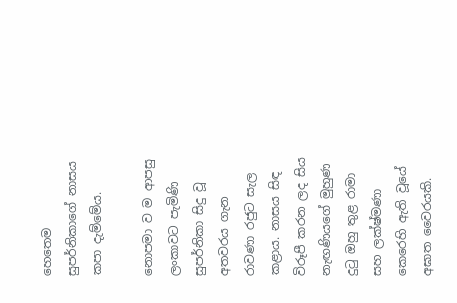හෙතෙම සුපර්නිකාගේ නාසය කපා දැම්මේය.

නොපමා ව ම ආපසු ලංකාවට පැමිණි සුපර්නිකා සිදු වූ අතවරය ගැන රාවණා රජුට සැල කළාය. නාසය සිඳ විරූපී කරන ලද සිය නැඟණියගේ මුහුණ දුටු ඔහු තුළ රාමා සහ ලක්ෂ්මණා කෙරෙහි ඇති වූයේ අඝාත වෛරයකි.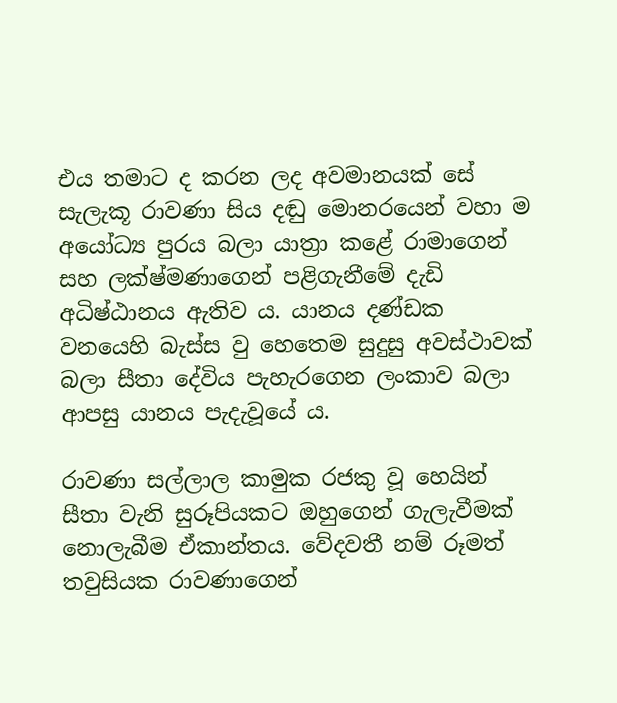එය තමාට ද කරන ලද අවමානයක් සේ සැලැකූ රාවණා සිය දඬු මොනරයෙන් වහා ම අයෝධ්‍ය පුරය බලා යාත්‍රා කළේ රාමාගෙන් සහ ලක්ෂ්මණාගෙන් පළිගැනීමේ දැඩි අධිෂ්ඨානය ඇතිව ය. යානය දණ්ඩක වනයෙහි බැස්ස වු හෙතෙම සුදුසු අවස්ථාවක් බලා සීතා දේවිය පැහැරගෙන ලංකාව බලා ආපසු යානය පැදැවූයේ ය.

රාවණා සල්ලාල කාමුක රජකු වූ හෙයින් සීතා වැනි සුරූපියකට ඔහුගෙන් ගැලැවීමක් නොලැබීම ඒකාන්තය. වේදවතී නම් රූමත් තවුසියක රාවණාගෙන්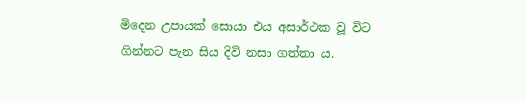මිදෙන උපායක් සොයා එය අසාර්ථක වූ විට ගින්නට පැන සිය දිවි නසා ගත්තා ය.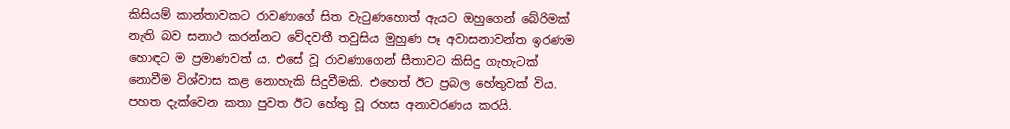කිසියම් කාන්තාවකට රාවණාගේ සිත වැටුණහොත් ඇයට ඔහුගෙන් බේරිමක් නැති බව සනාථ කරන්නට වේදවතී තවුසිය මුහුණ පෑ අවාසනාවන්ත ඉරණම හොඳට ම ප්‍රමාණවත් ය. එසේ වූ රාවණාගෙන් සීතාවට කිසිදු ගැහැටක් නොවීම විශ්වාස කළ නොහැකි සිදුවීමකි. එහෙත් ඊට ප්‍රබල හේතුවක් විය. පහත දැක්වෙන කතා පුවත ඊට හේතු වූ රහස අනාවරණය කරයි.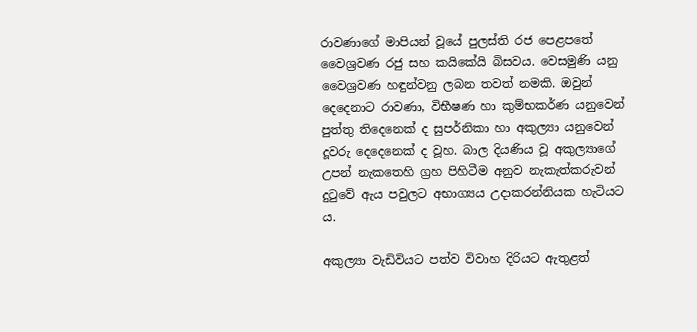රාවණාගේ මාපියන් වූයේ පුලස්ති රජ පෙළපතේ වෛශ්‍රවණ රජු සහ කයිකේයි බිසවය. වෙසමුණි යනු වෛශ්‍රවණ හඳුන්වනු ලබන තවත් නමකි. ඔවුන් දෙදෙනාට රාවණා, විභීෂණ හා කුම්භකර්ණ යනුවෙන් පුත්තු තිදෙනෙක් ද සුපර්නිකා හා අකුල්‍යා යනුවෙන් දූවරු දෙදෙනෙක් ද වූහ. බාල දියණිය වූ අකුල්‍යාගේ උපන් නැකතෙහි ග්‍රහ පිහිටීම අනුව නැකැත්කරුවන් දුටුවේ ඇය පවුලට අභාග්‍යය උදාකරන්නියක හැටියට ය.

අකුල්‍යා වැඩිවියට පත්ව විවාහ දිරියට ඇතුළත්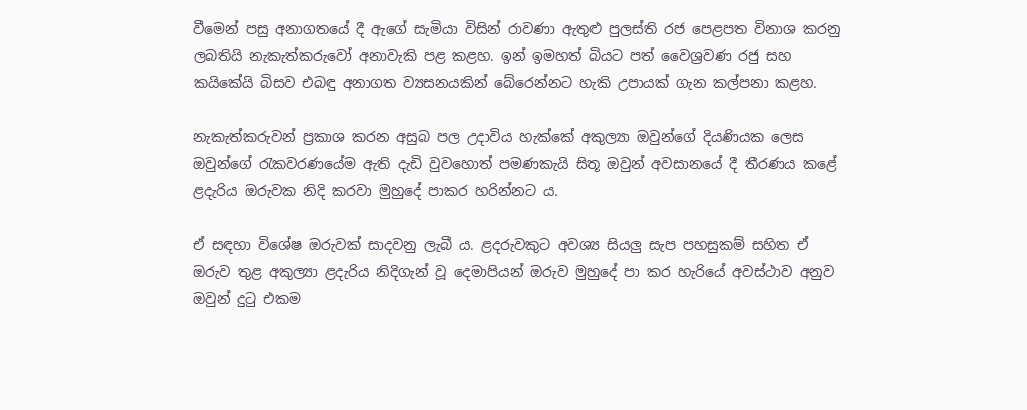වීමෙන් පසු අනාගතයේ දී ඇගේ සැමියා විසින් රාවණා ඇතුළු පුලස්ති රජ පෙළපත විනාශ කරනු ලබතියි නැකැත්කරුවෝ අනාවැකි පළ කළහ. ඉන් ඉමහත් බියට පත් වෛශ්‍රවණ රජු සහ කයිකේයි බිසව එබඳු අනාගත ව්‍යසනයකින් බේරෙන්නට හැකි උපායක් ගැන කල්පනා කළහ.

නැකැත්කරුවන් ප්‍රකාශ කරන අසුබ පල උදාවිය හැක්කේ අකුල්‍යා ඔවුන්ගේ දියණියක ලෙස ඔවුන්ගේ රැකවරණයේම ඇති දැඩි වුවහොත් පමණකැයි සිතූ ඔවුන් අවසානයේ දී තීරණය කළේ ළදැරිය ඔරුවක නිදි කරවා මුහුදේ පාකර හරින්නට ය.

ඒ සඳහා විශේෂ ඔරුවක් සාදවනු ලැබී ය. ළදරුවකුට අවශ්‍ය සියලු සැප පහසුකම් සහිත ඒ ඔරුව තුළ අකුල්‍යා ළදැරිය නිදිගැන් වූ දෙමාපියන් ඔරුව මුහුදේ පා කර හැරියේ අවස්ථාව අනුව ඔවුන් දුටු එකම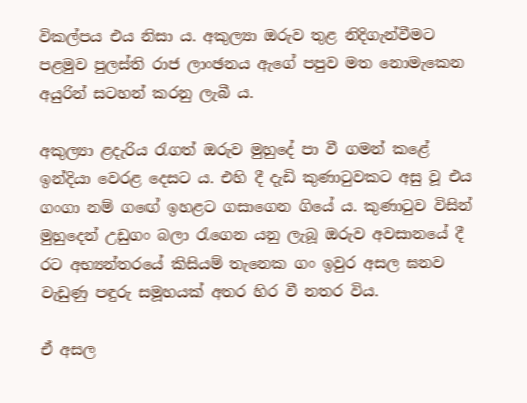විකල්පය එය නිසා ය. අකුල්‍යා ඔරුව තුළ නිදිගැන්වීමට පළමුව පුලස්ති රාජ ලාංඡනය ඇගේ පපුව මත නොමැකෙන අයුරින් සටහන් කරනු ලැබී ය.

අකුල්‍යා ළදැරිය රැගත් ඔරුව මුහුදේ පා වී ගමන් කළේ ඉන්දියා වෙරළ දෙසට ය. එහි දී දැඩි කුණාටුවකට අසු වූ එය ගංගා නම් ගඟේ ඉහළට ගසාගෙන ගියේ ය. කුණාටුව විසින් මුහුදෙන් උඩුගං බලා රැගෙන යනු ලැබූ ඔරුව අවසානයේ දී රට අභ්‍යන්තරයේ කිසියම් තැනෙක ගං ඉවුර අසල ඝනව වැඩුණු පඳුරු සමූහයක් අතර හිර වී නතර විය.

ඒ අසල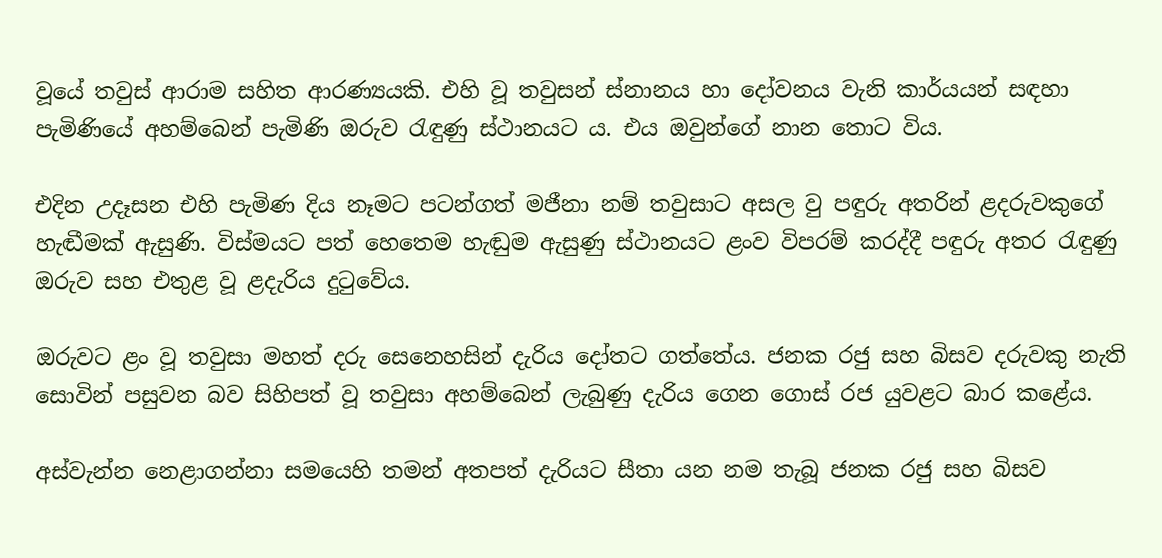වූයේ තවුස් ආරාම සහිත ආරණ්‍යයකි. එහි වූ තවුසන් ස්නානය හා දෝවනය වැනි කාර්යයන් සඳහා පැමිණියේ අහම්බෙන් පැමිණි ඔරුව රැඳුණු ස්ථානයට ය. එය ඔවුන්ගේ නාන තොට විය.

එදින උදෑසන එහි පැමිණ දිය නෑමට පටන්ගත් මජීනා නම් තවුසාට අසල වු පඳුරු අතරින් ළදරුවකුගේ හැඬීමක් ඇසුණි. විස්මයට පත් හෙතෙම හැඬුම ඇසුණු ස්ථානයට ළංව විපරම් කරද්දී පඳුරු අතර රැඳුණු ඔරුව සහ එතුළ වූ ළදැරිය දුටුවේය.

ඔරුවට ළං වූ තවුසා මහත් දරු සෙනෙහසින් දැරිය දෝතට ගත්තේය. ජනක රජු සහ බිසව දරුවකු නැති සොවින් පසුවන බව සිහිපත් වූ තවුසා අහම්බෙන් ලැබුණු දැරිය ගෙන ගොස් රජ යුවළට බාර කළේය.

අස්වැන්න නෙළාගන්නා සමයෙහි තමන් අතපත් දැරියට සීතා යන නම තැබූ ජනක රජු සහ බිසව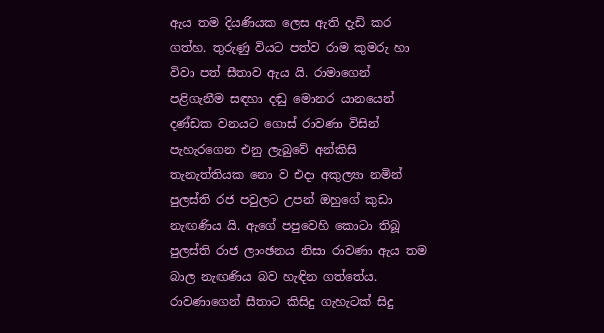ඇය තම දියණියක ලෙස ඇති දැඩි කර ගත්හ. තුරුණු වියට පත්ව රාම කුමරු හා විවා පත් සීතාව ඇය යි. රාමාගෙන් පළිගැනීම සඳහා දඬු මොනර යානයෙන් දණ්ඩක වනයට ගොස් රාවණා විසින් පැහැරගෙන එනු ලැබුවේ අන්කිසි තැනැත්තියක නො ව එදා අකුල්‍යා නමින් පුලස්ති රජ පවුලට උපන් ඔහුගේ කුඩා නැඟණිය යි. ඇගේ පපුවෙහි කොටා තිබූ පුලස්ති රාජ ලාංඡනය නිසා රාවණා ඇය තම බාල නැඟණිය බව හැඳින ගත්තේය. රාවණාගෙන් සීතාට කිසිදු ගැහැටක් සිදු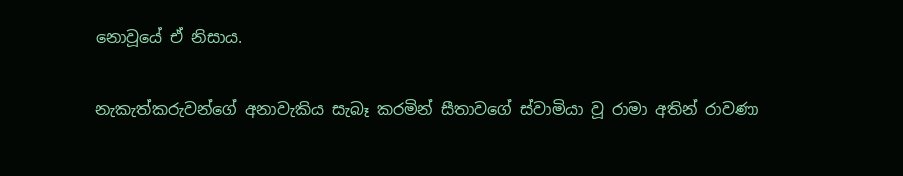නොවූයේ ඒ නිසාය.

නැකැත්කරුවන්ගේ අනාවැකිය සැබෑ කරමින් සීතාවගේ ස්වාමියා වූ රාමා අතින් රාවණා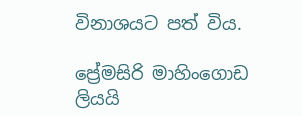විනාශයට පත් විය.

ප්‍රේමසිරි මාහිංගොඩ ලියයි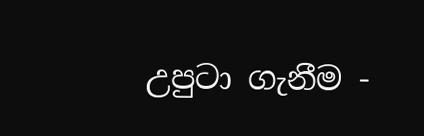උපුටා ගැනීම -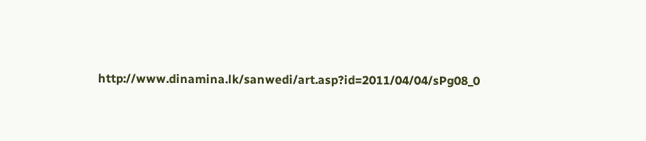http://www.dinamina.lk/sanwedi/art.asp?id=2011/04/04/sPg08_0